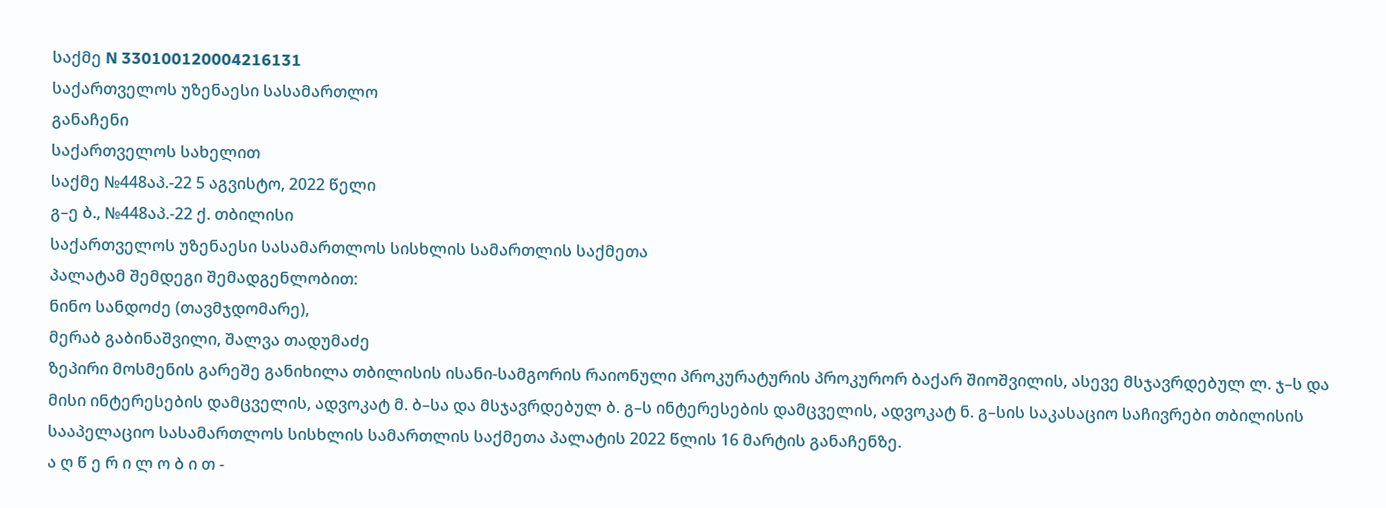საქმე N 330100120004216131
საქართველოს უზენაესი სასამართლო
განაჩენი
საქართველოს სახელით
საქმე №448აპ.-22 5 აგვისტო, 2022 წელი
გ–ე ბ., №448აპ.-22 ქ. თბილისი
საქართველოს უზენაესი სასამართლოს სისხლის სამართლის საქმეთა
პალატამ შემდეგი შემადგენლობით:
ნინო სანდოძე (თავმჯდომარე),
მერაბ გაბინაშვილი, შალვა თადუმაძე
ზეპირი მოსმენის გარეშე განიხილა თბილისის ისანი-სამგორის რაიონული პროკურატურის პროკურორ ბაქარ შიოშვილის, ასევე მსჯავრდებულ ლ. ჯ–ს და მისი ინტერესების დამცველის, ადვოკატ მ. ბ–სა და მსჯავრდებულ ბ. გ–ს ინტერესების დამცველის, ადვოკატ ნ. გ–სის საკასაციო საჩივრები თბილისის სააპელაციო სასამართლოს სისხლის სამართლის საქმეთა პალატის 2022 წლის 16 მარტის განაჩენზე.
ა ღ წ ე რ ი ლ ო ბ ი თ -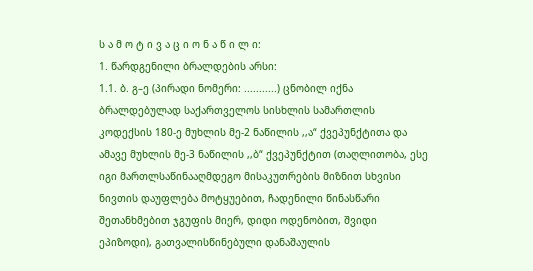ს ა მ ო ტ ი ვ ა ც ი ო ნ ა წ ი ლ ი:
1. წარდგენილი ბრალდების არსი:
1.1. ბ. გ–ე (პირადი ნომერი: ...........) ცნობილ იქნა ბრალდებულად საქართველოს სისხლის სამართლის კოდექსის 180-ე მუხლის მე-2 ნაწილის ,,ა“ ქვეპუნქტითა და ამავე მუხლის მე-3 ნაწილის ,,ბ“ ქვეპუნქტით (თაღლითობა, ესე იგი მართლსაწინააღმდეგო მისაკუთრების მიზნით სხვისი ნივთის დაუფლება მოტყუებით, ჩადენილი წინასწარი შეთანხმებით ჯგუფის მიერ, დიდი ოდენობით, შვიდი ეპიზოდი), გათვალისწინებული დანაშაულის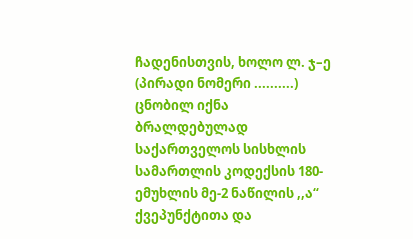ჩადენისთვის, ხოლო ლ. ჯ–ე (პირადი ნომერი ..........) ცნობილ იქნა ბრალდებულად საქართველოს სისხლის სამართლის კოდექსის 180-ემუხლის მე-2 ნაწილის ,,ა“ ქვეპუნქტითა და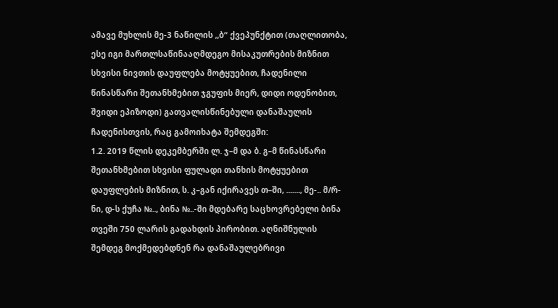ამავე მუხლის მე-3 ნაწილის ,,ბ“ ქვეპუნქტით (თაღლითობა, ესე იგი მართლსაწინააღმდეგო მისაკუთრების მიზნით სხვისი ნივთის დაუფლება მოტყუებით, ჩადენილი წინასწარი შეთანხმებით ჯგუფის მიერ, დიდი ოდენობით, შვიდი ეპიზოდი) გათვალისწინებული დანაშაულის ჩადენისთვის, რაც გამოიხატა შემდეგში:
1.2. 2019 წლის დეკემბერში ლ. ჯ–მ და ბ. გ–მ წინასწარი შეთანხმებით სხვისი ფულადი თანხის მოტყუებით დაუფლების მიზნით, ს. კ–გან იქირავეს თ–ში, ......., მე-.. მ/რ-ნი, დ-ს ქუჩა №.., ბინა №..-ში მდებარე საცხოვრებელი ბინა თვეში 750 ლარის გადახდის პირობით. აღნიშნულის შემდეგ მოქმედებდნენ რა დანაშაულებრივი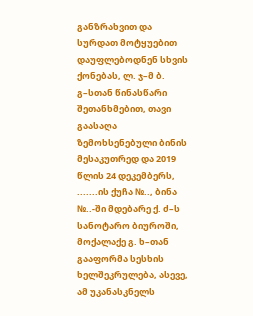განზრახვით და სურდათ მოტყუებით დაუფლებოდნენ სხვის ქონებას, ლ. ჯ–მ ბ. გ–სთან წინასწარი შეთანხმებით, თავი გაასაღა ზემოხსენებული ბინის მესაკუთრედ და 2019 წლის 24 დეკემბერს, .......ის ქუჩა №.., ბინა №..-ში მდებარე ქ. ძ–ს სანოტარო ბიუროში, მოქალაქე გ. ხ–თან გააფორმა სესხის ხელშეკრულება, ასევე, ამ უკანასკნელს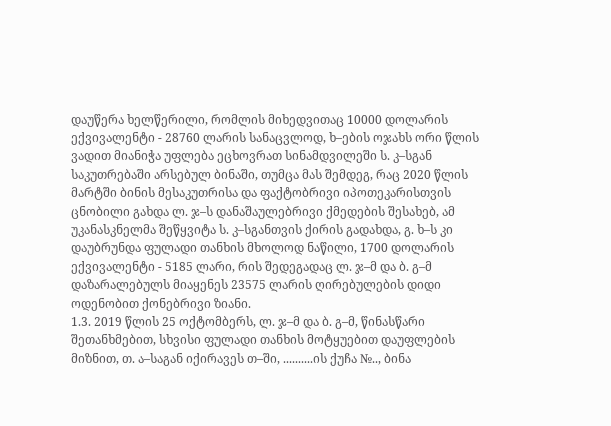დაუწერა ხელწერილი, რომლის მიხედვითაც 10000 დოლარის ექვივალენტი - 28760 ლარის სანაცვლოდ, ხ–ების ოჯახს ორი წლის ვადით მიანიჭა უფლება ეცხოვრათ სინამდვილეში ს. კ–სგან საკუთრებაში არსებულ ბინაში, თუმცა მას შემდეგ, რაც 2020 წლის მარტში ბინის მესაკუთრისა და ფაქტობრივი იპოთეკარისთვის ცნობილი გახდა ლ. ჯ–ს დანაშაულებრივი ქმედების შესახებ, ამ უკანასკნელმა შეწყვიტა ს. კ–სგანთვის ქირის გადახდა, გ. ხ–ს კი დაუბრუნდა ფულადი თანხის მხოლოდ ნაწილი, 1700 დოლარის ექვივალენტი - 5185 ლარი, რის შედეგადაც ლ. ჯ–მ და ბ. გ–მ დაზარალებულს მიაყენეს 23575 ლარის ღირებულების დიდი ოდენობით ქონებრივი ზიანი.
1.3. 2019 წლის 25 ოქტომბერს, ლ. ჯ–მ და ბ. გ–მ, წინასწარი შეთანხმებით, სხვისი ფულადი თანხის მოტყუებით დაუფლების მიზნით, თ. ა–საგან იქირავეს თ–ში, ..........ის ქუჩა №.., ბინა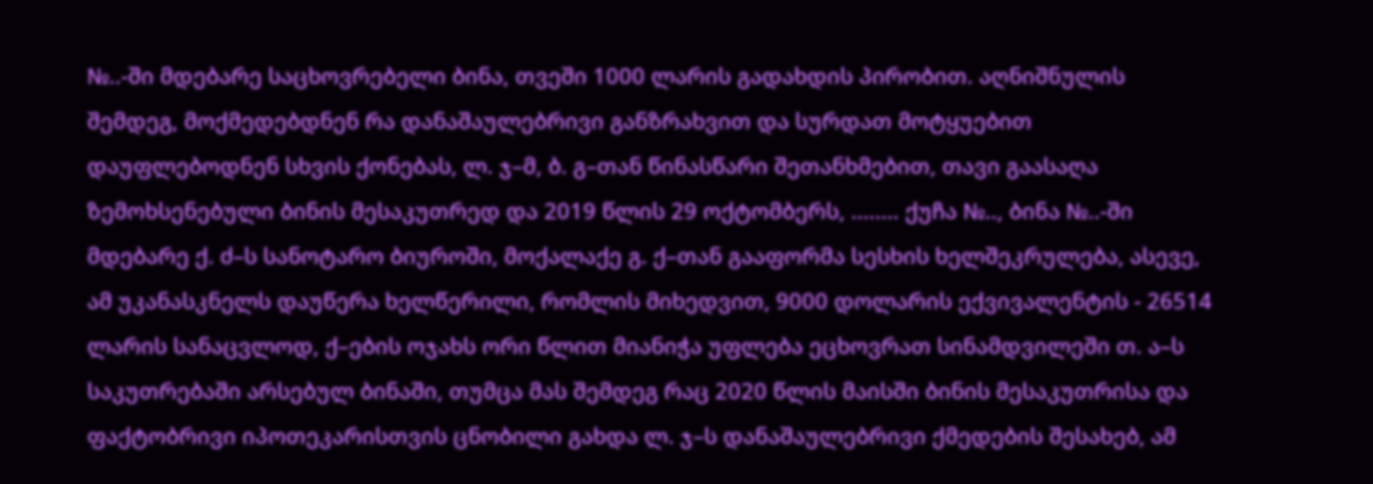№..-ში მდებარე საცხოვრებელი ბინა, თვეში 1000 ლარის გადახდის პირობით. აღნიშნულის შემდეგ, მოქმედებდნენ რა დანაშაულებრივი განზრახვით და სურდათ მოტყუებით დაუფლებოდნენ სხვის ქონებას, ლ. ჯ–მ, ბ. გ–თან წინასწარი შეთანხმებით, თავი გაასაღა ზემოხსენებული ბინის მესაკუთრედ და 2019 წლის 29 ოქტომბერს, ........ ქუჩა №.., ბინა №..-ში მდებარე ქ. ძ–ს სანოტარო ბიუროში, მოქალაქე გ. ქ–თან გააფორმა სესხის ხელშეკრულება, ასევე, ამ უკანასკნელს დაუწერა ხელწერილი, რომლის მიხედვით, 9000 დოლარის ექვივალენტის - 26514 ლარის სანაცვლოდ, ქ–ების ოჯახს ორი წლით მიანიჭა უფლება ეცხოვრათ სინამდვილეში თ. ა–ს საკუთრებაში არსებულ ბინაში, თუმცა მას შემდეგ რაც 2020 წლის მაისში ბინის მესაკუთრისა და ფაქტობრივი იპოთეკარისთვის ცნობილი გახდა ლ. ჯ–ს დანაშაულებრივი ქმედების შესახებ, ამ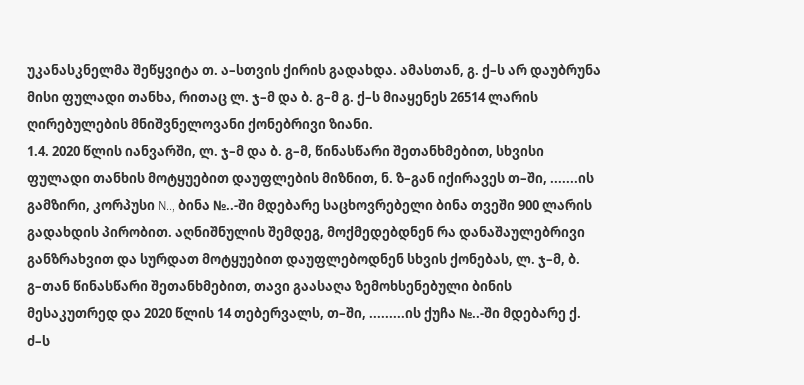უკანასკნელმა შეწყვიტა თ. ა–სთვის ქირის გადახდა. ამასთან, გ. ქ–ს არ დაუბრუნა მისი ფულადი თანხა, რითაც ლ. ჯ–მ და ბ. გ–მ გ. ქ–ს მიაყენეს 26514 ლარის ღირებულების მნიშვნელოვანი ქონებრივი ზიანი.
1.4. 2020 წლის იანვარში, ლ. ჯ–მ და ბ. გ–მ, წინასწარი შეთანხმებით, სხვისი ფულადი თანხის მოტყუებით დაუფლების მიზნით, ნ. ზ–გან იქირავეს თ–ში, .......ის გამზირი, კორპუსი N.., ბინა №..-ში მდებარე საცხოვრებელი ბინა თვეში 900 ლარის გადახდის პირობით. აღნიშნულის შემდეგ, მოქმედებდნენ რა დანაშაულებრივი განზრახვით და სურდათ მოტყუებით დაუფლებოდნენ სხვის ქონებას, ლ. ჯ–მ, ბ. გ–თან წინასწარი შეთანხმებით, თავი გაასაღა ზემოხსენებული ბინის მესაკუთრედ და 2020 წლის 14 თებერვალს, თ–ში, .........ის ქუჩა №..-ში მდებარე ქ. ძ–ს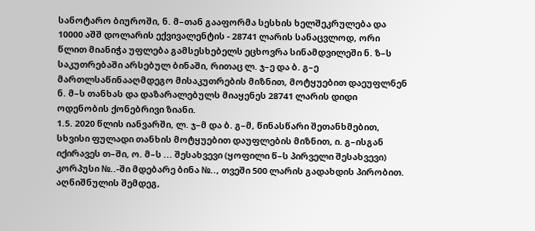სანოტარო ბიუროში, ნ. მ–თან გააფორმა სესხის ხელშეკრულება და 10000 აშშ დოლარის ექვივალენტის - 28741 ლარის სანაცვლოდ, ორი წლით მიანიჭა უფლება გამსესხებელს ეცხოვრა სინამდვილეში ნ. ზ–ს საკუთრებაში არსებულ ბინაში, რითაც ლ. ჯ–ე და ბ. გ–ე მართლსაწინააღმდეგო მისაკუთრების მიზნით, მოტყუებით დაეუფლნენ ნ. მ–ს თანხას და დაზარალებულს მიაყენეს 28741 ლარის დიდი ოდენობის ქონებრივი ზიანი.
1.5. 2020 წლის იანვარში, ლ. ჯ–მ და ბ. გ–მ, წინასწარი შეთანხმებით, სხვისი ფულადი თანხის მოტყუებით დაუფლების მიზნით, ი. გ–ისგან იქირავეს თ–ში, ო. მ–ს ... შესახვევი (ყოფილი წ–ს პირველი შესახვევი) კორპუსი №..-ში მდებარე ბინა №.., თვეში 500 ლარის გადახდის პირობით. აღნიშნულის შემდეგ,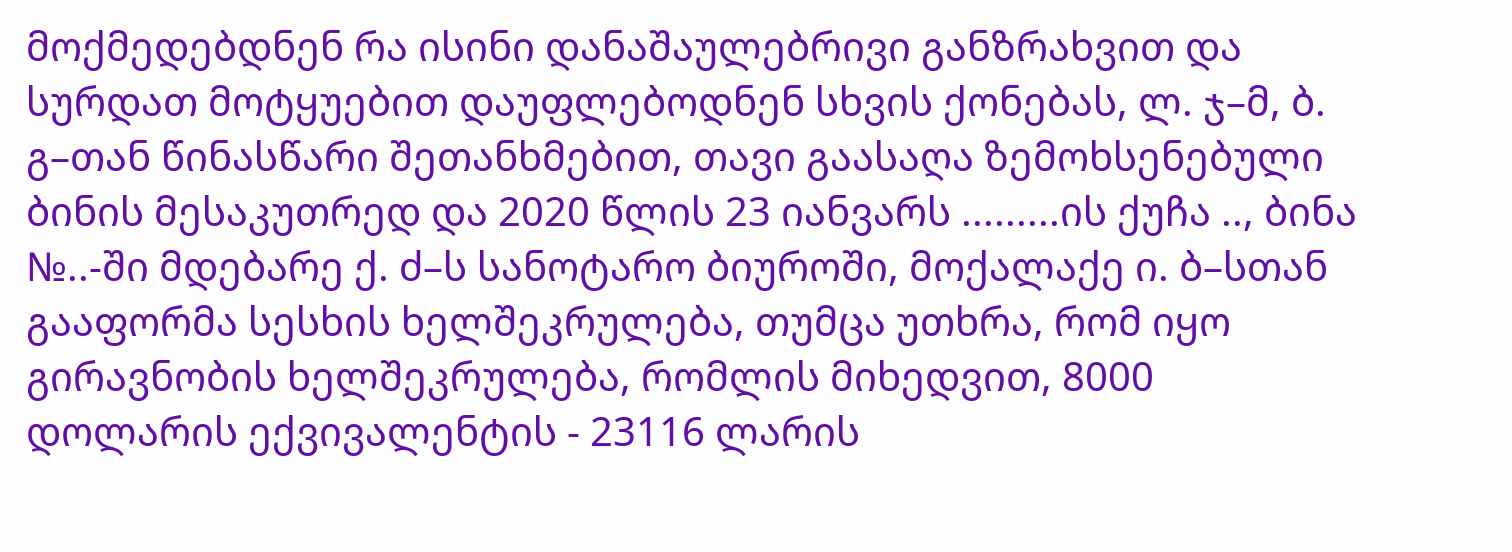მოქმედებდნენ რა ისინი დანაშაულებრივი განზრახვით და სურდათ მოტყუებით დაუფლებოდნენ სხვის ქონებას, ლ. ჯ–მ, ბ. გ–თან წინასწარი შეთანხმებით, თავი გაასაღა ზემოხსენებული ბინის მესაკუთრედ და 2020 წლის 23 იანვარს .........ის ქუჩა .., ბინა №..-ში მდებარე ქ. ძ–ს სანოტარო ბიუროში, მოქალაქე ი. ბ–სთან გააფორმა სესხის ხელშეკრულება, თუმცა უთხრა, რომ იყო გირავნობის ხელშეკრულება, რომლის მიხედვით, 8000 დოლარის ექვივალენტის - 23116 ლარის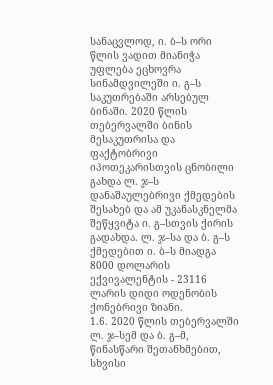სანაცვლოდ, ი. ბ–ს ორი წლის ვადით მიანიჭა უფლება ეცხოვრა სინამდვილეში ი. გ–ს საკუთრებაში არსებულ ბინაში. 2020 წლის თებერვალში ბინის მესაკუთრისა და ფაქტობრივი იპოთეკარისთვის ცნობილი გახდა ლ. ჯ–ს დანაშაულებრივი ქმედების შესახებ და ამ უკანასკნელმა შეწყვიტა ი. გ–სთვის ქირის გადახდა. ლ. ჯ–სა და ბ. გ–ს ქმედებით ი. ბ–ს მიადგა 8000 დოლარის ექვივალენტის - 23116 ლარის დიდი ოდენობის ქონებრივი ზიანი.
1.6. 2020 წლის თებერვალში ლ. ჯ–სემ და ბ. გ–მ, წინასწარი შეთანხმებით, სხვისი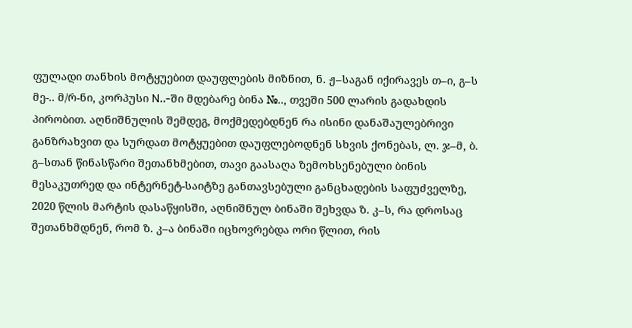ფულადი თანხის მოტყუებით დაუფლების მიზნით, ნ. ჟ–საგან იქირავეს თ–ი, გ–ს მე-.. მ/რ-ნი, კორპუსი N..-ში მდებარე ბინა №.., თვეში 500 ლარის გადახდის პირობით. აღნიშნულის შემდეგ, მოქმედებდნენ რა ისინი დანაშაულებრივი განზრახვით და სურდათ მოტყუებით დაუფლებოდნენ სხვის ქონებას, ლ. ჯ–მ, ბ. გ–სთან წინასწარი შეთანხმებით, თავი გაასაღა ზემოხსენებული ბინის მესაკუთრედ და ინტერნეტ-საიტზე განთავსებული განცხადების საფუძველზე, 2020 წლის მარტის დასაწყისში, აღნიშნულ ბინაში შეხვდა ზ. კ–ს, რა დროსაც შეთანხმდნენ, რომ ზ. კ–ა ბინაში იცხოვრებდა ორი წლით, რის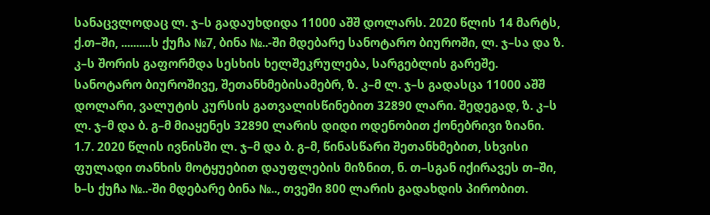სანაცვლოდაც ლ. ჯ–ს გადაუხდიდა 11000 აშშ დოლარს. 2020 წლის 14 მარტს, ქ.თ–ში, ..........ს ქუჩა №7, ბინა №..-ში მდებარე სანოტარო ბიუროში, ლ. ჯ–სა და ზ. კ–ს შორის გაფორმდა სესხის ხელშეკრულება, სარგებლის გარეშე. სანოტარო ბიუროშივე, შეთანხმებისამებრ, ზ. კ–მ ლ. ჯ–ს გადასცა 11000 აშშ დოლარი, ვალუტის კურსის გათვალისწინებით 32890 ლარი. შედეგად, ზ. კ–ს ლ. ჯ–მ და ბ. გ–მ მიაყენეს 32890 ლარის დიდი ოდენობით ქონებრივი ზიანი.
1.7. 2020 წლის ივნისში ლ. ჯ–მ და ბ. გ–მ, წინასწარი შეთანხმებით, სხვისი ფულადი თანხის მოტყუებით დაუფლების მიზნით, ნ. თ–სგან იქირავეს თ–ში, ხ–ს ქუჩა №..-ში მდებარე ბინა №.., თვეში 800 ლარის გადახდის პირობით.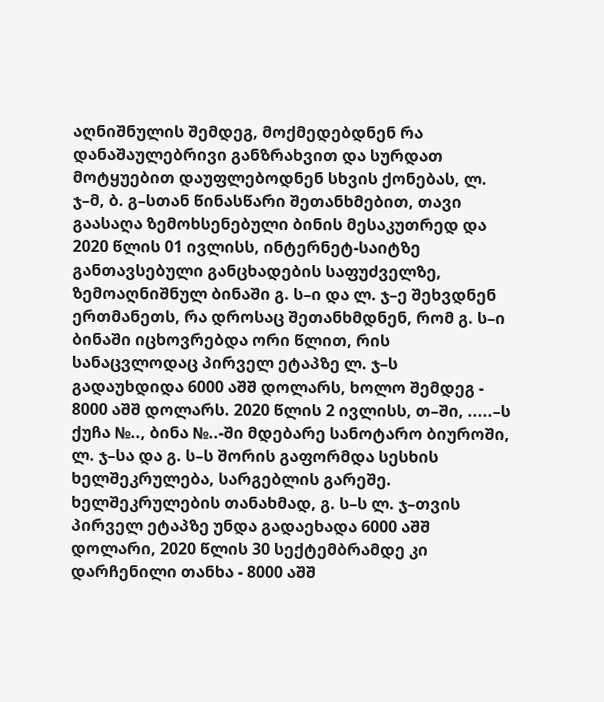აღნიშნულის შემდეგ, მოქმედებდნენ რა დანაშაულებრივი განზრახვით და სურდათ მოტყუებით დაუფლებოდნენ სხვის ქონებას, ლ. ჯ–მ, ბ. გ–სთან წინასწარი შეთანხმებით, თავი გაასაღა ზემოხსენებული ბინის მესაკუთრედ და 2020 წლის 01 ივლისს, ინტერნეტ-საიტზე განთავსებული განცხადების საფუძველზე, ზემოაღნიშნულ ბინაში გ. ს–ი და ლ. ჯ–ე შეხვდნენ ერთმანეთს, რა დროსაც შეთანხმდნენ, რომ გ. ს–ი ბინაში იცხოვრებდა ორი წლით, რის სანაცვლოდაც პირველ ეტაპზე ლ. ჯ–ს გადაუხდიდა 6000 აშშ დოლარს, ხოლო შემდეგ - 8000 აშშ დოლარს. 2020 წლის 2 ივლისს, თ–ში, .....–ს ქუჩა №.., ბინა №..-ში მდებარე სანოტარო ბიუროში, ლ. ჯ–სა და გ. ს–ს შორის გაფორმდა სესხის ხელშეკრულება, სარგებლის გარეშე. ხელშეკრულების თანახმად, გ. ს–ს ლ. ჯ–თვის პირველ ეტაპზე უნდა გადაეხადა 6000 აშშ დოლარი, 2020 წლის 30 სექტემბრამდე კი დარჩენილი თანხა - 8000 აშშ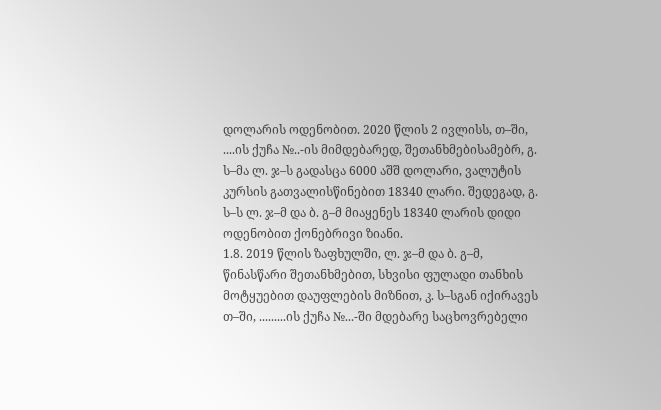დოლარის ოდენობით. 2020 წლის 2 ივლისს, თ–ში, ....ის ქუჩა №..-ის მიმდებარედ, შეთანხმებისამებრ, გ. ს–მა ლ. ჯ–ს გადასცა 6000 აშშ დოლარი, ვალუტის კურსის გათვალისწინებით 18340 ლარი. შედეგად, გ. ს–ს ლ. ჯ–მ და ბ. გ–მ მიაყენეს 18340 ლარის დიდი ოდენობით ქონებრივი ზიანი.
1.8. 2019 წლის ზაფხულში, ლ. ჯ–მ და ბ. გ–მ, წინასწარი შეთანხმებით, სხვისი ფულადი თანხის მოტყუებით დაუფლების მიზნით, კ. ს–სგან იქირავეს თ–ში, .........ის ქუჩა №...-ში მდებარე საცხოვრებელი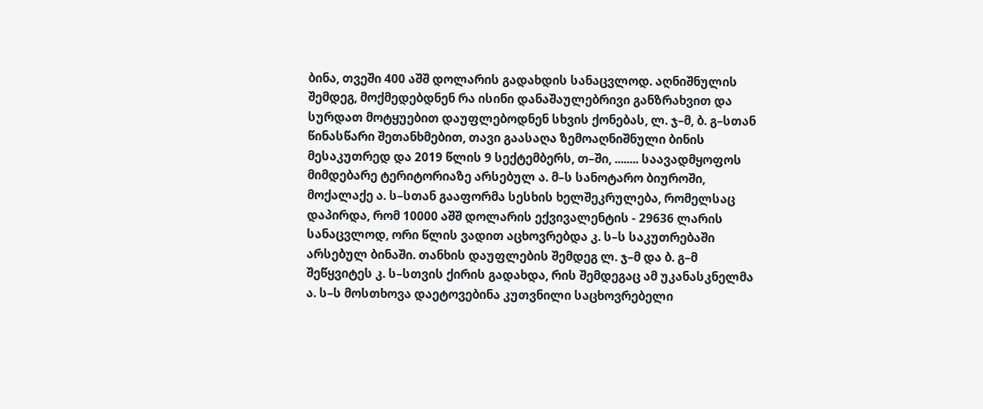ბინა, თვეში 400 აშშ დოლარის გადახდის სანაცვლოდ. აღნიშნულის შემდეგ, მოქმედებდნენ რა ისინი დანაშაულებრივი განზრახვით და სურდათ მოტყუებით დაუფლებოდნენ სხვის ქონებას, ლ. ჯ–მ, ბ. გ–სთან წინასწარი შეთანხმებით, თავი გაასაღა ზემოაღნიშნული ბინის მესაკუთრედ და 2019 წლის 9 სექტემბერს, თ–ში, ........ საავადმყოფოს მიმდებარე ტერიტორიაზე არსებულ ა. მ–ს სანოტარო ბიუროში, მოქალაქე ა. ს–სთან გააფორმა სესხის ხელშეკრულება, რომელსაც დაპირდა, რომ 10000 აშშ დოლარის ექვივალენტის - 29636 ლარის სანაცვლოდ, ორი წლის ვადით აცხოვრებდა კ. ს–ს საკუთრებაში არსებულ ბინაში. თანხის დაუფლების შემდეგ ლ. ჯ–მ და ბ. გ–მ შეწყვიტეს კ. ს–სთვის ქირის გადახდა, რის შემდეგაც ამ უკანასკნელმა ა. ს–ს მოსთხოვა დაეტოვებინა კუთვნილი საცხოვრებელი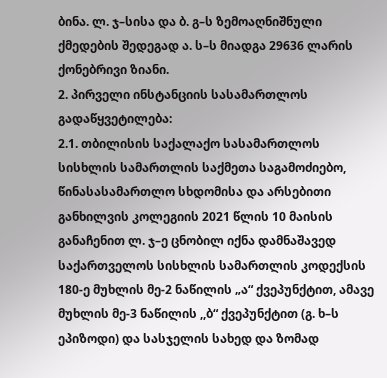ბინა. ლ. ჯ–სისა და ბ. გ–ს ზემოაღნიშნული ქმედების შედეგად ა. ს–ს მიადგა 29636 ლარის ქონებრივი ზიანი.
2. პირველი ინსტანციის სასამართლოს გადაწყვეტილება:
2.1. თბილისის საქალაქო სასამართლოს სისხლის სამართლის საქმეთა საგამოძიებო, წინასასამართლო სხდომისა და არსებითი განხილვის კოლეგიის 2021 წლის 10 მაისის განაჩენით ლ. ჯ–ე ცნობილ იქნა დამნაშავედ საქართველოს სისხლის სამართლის კოდექსის 180-ე მუხლის მე-2 ნაწილის „ა“ ქვეპუნქტით, ამავე მუხლის მე-3 ნაწილის ,,ბ“ ქვეპუნქტით (გ. ხ–ს ეპიზოდი) და სასჯელის სახედ და ზომად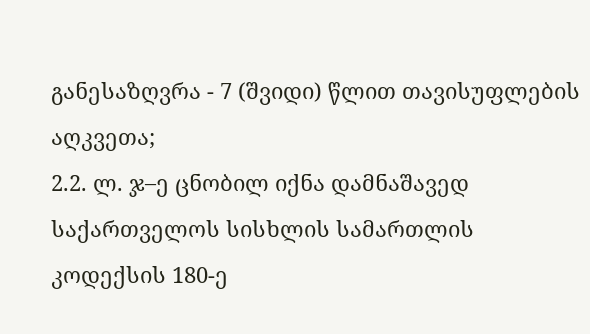განესაზღვრა - 7 (შვიდი) წლით თავისუფლების აღკვეთა;
2.2. ლ. ჯ–ე ცნობილ იქნა დამნაშავედ საქართველოს სისხლის სამართლის კოდექსის 180-ე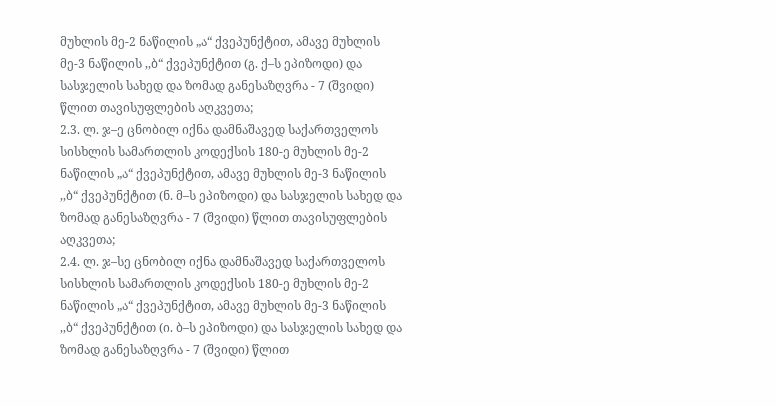მუხლის მე-2 ნაწილის „ა“ ქვეპუნქტით, ამავე მუხლის მე-3 ნაწილის ,,ბ“ ქვეპუნქტით (გ. ქ–ს ეპიზოდი) და სასჯელის სახედ და ზომად განესაზღვრა - 7 (შვიდი) წლით თავისუფლების აღკვეთა;
2.3. ლ. ჯ–ე ცნობილ იქნა დამნაშავედ საქართველოს სისხლის სამართლის კოდექსის 180-ე მუხლის მე-2 ნაწილის „ა“ ქვეპუნქტით, ამავე მუხლის მე-3 ნაწილის ,,ბ“ ქვეპუნქტით (ნ. მ–ს ეპიზოდი) და სასჯელის სახედ და ზომად განესაზღვრა - 7 (შვიდი) წლით თავისუფლების აღკვეთა;
2.4. ლ. ჯ–სე ცნობილ იქნა დამნაშავედ საქართველოს სისხლის სამართლის კოდექსის 180-ე მუხლის მე-2 ნაწილის „ა“ ქვეპუნქტით, ამავე მუხლის მე-3 ნაწილის ,,ბ“ ქვეპუნქტით (ი. ბ–ს ეპიზოდი) და სასჯელის სახედ და ზომად განესაზღვრა - 7 (შვიდი) წლით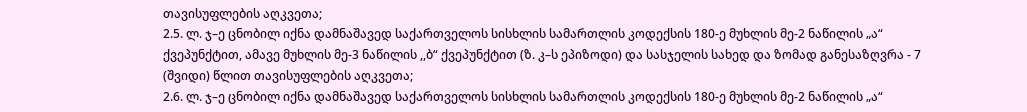თავისუფლების აღკვეთა;
2.5. ლ. ჯ–ე ცნობილ იქნა დამნაშავედ საქართველოს სისხლის სამართლის კოდექსის 180-ე მუხლის მე-2 ნაწილის „ა“ ქვეპუნქტით, ამავე მუხლის მე-3 ნაწილის ,,ბ“ ქვეპუნქტით (ზ. კ–ს ეპიზოდი) და სასჯელის სახედ და ზომად განესაზღვრა - 7 (შვიდი) წლით თავისუფლების აღკვეთა;
2.6. ლ. ჯ–ე ცნობილ იქნა დამნაშავედ საქართველოს სისხლის სამართლის კოდექსის 180-ე მუხლის მე-2 ნაწილის „ა“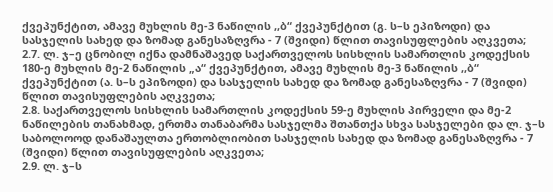ქვეპუნქტით, ამავე მუხლის მე-3 ნაწილის ,,ბ“ ქვეპუნქტით (გ. ს–ს ეპიზოდი) და სასჯელის სახედ და ზომად განესაზღვრა - 7 (შვიდი) წლით თავისუფლების აღკვეთა;
2.7. ლ. ჯ–ე ცნობილ იქნა დამნაშავედ საქართველოს სისხლის სამართლის კოდექსის 180-ე მუხლის მე-2 ნაწილის „ა“ ქვეპუნქტით, ამავე მუხლის მე-3 ნაწილის ,,ბ“ ქვეპუნქტით (ა. ს–ს ეპიზოდი) და სასჯელის სახედ და ზომად განესაზღვრა - 7 (შვიდი) წლით თავისუფლების აღკვეთა;
2.8. საქართველოს სისხლის სამართლის კოდექსის 59-ე მუხლის პირველი და მე-2 ნაწილების თანახმად, ერთმა თანაბარმა სასჯელმა შთანთქა სხვა სასჯელები და ლ. ჯ–ს საბოლოოდ დანაშაულთა ერთობლიობით სასჯელის სახედ და ზომად განესაზღვრა - 7 (შვიდი) წლით თავისუფლების აღკვეთა;
2.9. ლ. ჯ–ს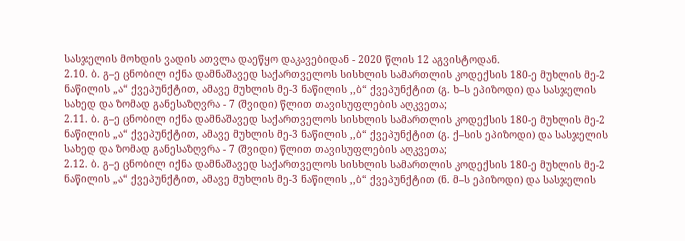სასჯელის მოხდის ვადის ათვლა დაეწყო დაკავებიდან - 2020 წლის 12 აგვისტოდან.
2.10. ბ. გ–ე ცნობილ იქნა დამნაშავედ საქართველოს სისხლის სამართლის კოდექსის 180-ე მუხლის მე-2 ნაწილის „ა“ ქვეპუნქტით, ამავე მუხლის მე-3 ნაწილის ,,ბ“ ქვეპუნქტით (გ. ხ–ს ეპიზოდი) და სასჯელის სახედ და ზომად განესაზღვრა - 7 (შვიდი) წლით თავისუფლების აღკვეთა;
2.11. ბ. გ–ე ცნობილ იქნა დამნაშავედ საქართველოს სისხლის სამართლის კოდექსის 180-ე მუხლის მე-2 ნაწილის „ა“ ქვეპუნქტით, ამავე მუხლის მე-3 ნაწილის ,,ბ“ ქვეპუნქტით (გ. ქ–სის ეპიზოდი) და სასჯელის სახედ და ზომად განესაზღვრა - 7 (შვიდი) წლით თავისუფლების აღკვეთა;
2.12. ბ. გ–ე ცნობილ იქნა დამნაშავედ საქართველოს სისხლის სამართლის კოდექსის 180-ე მუხლის მე-2 ნაწილის „ა“ ქვეპუნქტით, ამავე მუხლის მე-3 ნაწილის ,,ბ“ ქვეპუნქტით (ნ. მ–ს ეპიზოდი) და სასჯელის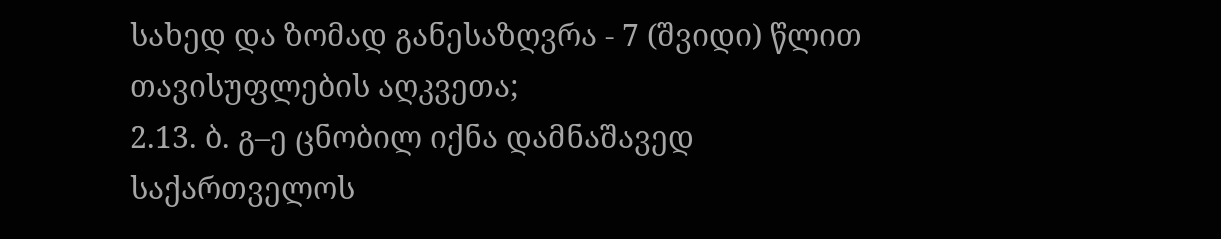სახედ და ზომად განესაზღვრა - 7 (შვიდი) წლით თავისუფლების აღკვეთა;
2.13. ბ. გ–ე ცნობილ იქნა დამნაშავედ საქართველოს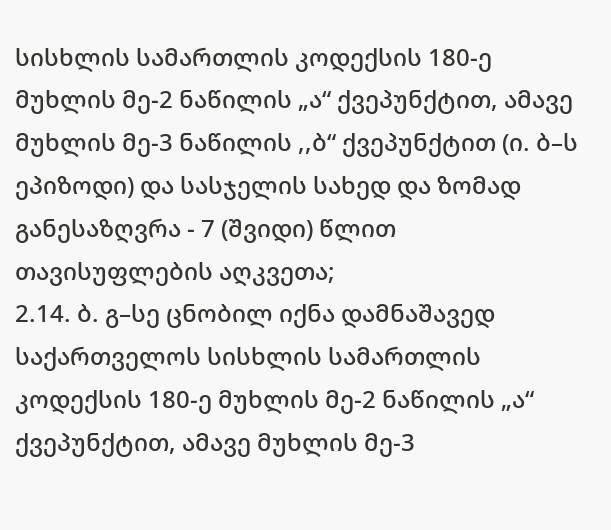სისხლის სამართლის კოდექსის 180-ე მუხლის მე-2 ნაწილის „ა“ ქვეპუნქტით, ამავე მუხლის მე-3 ნაწილის ,,ბ“ ქვეპუნქტით (ი. ბ–ს ეპიზოდი) და სასჯელის სახედ და ზომად განესაზღვრა - 7 (შვიდი) წლით თავისუფლების აღკვეთა;
2.14. ბ. გ–სე ცნობილ იქნა დამნაშავედ საქართველოს სისხლის სამართლის კოდექსის 180-ე მუხლის მე-2 ნაწილის „ა“ ქვეპუნქტით, ამავე მუხლის მე-3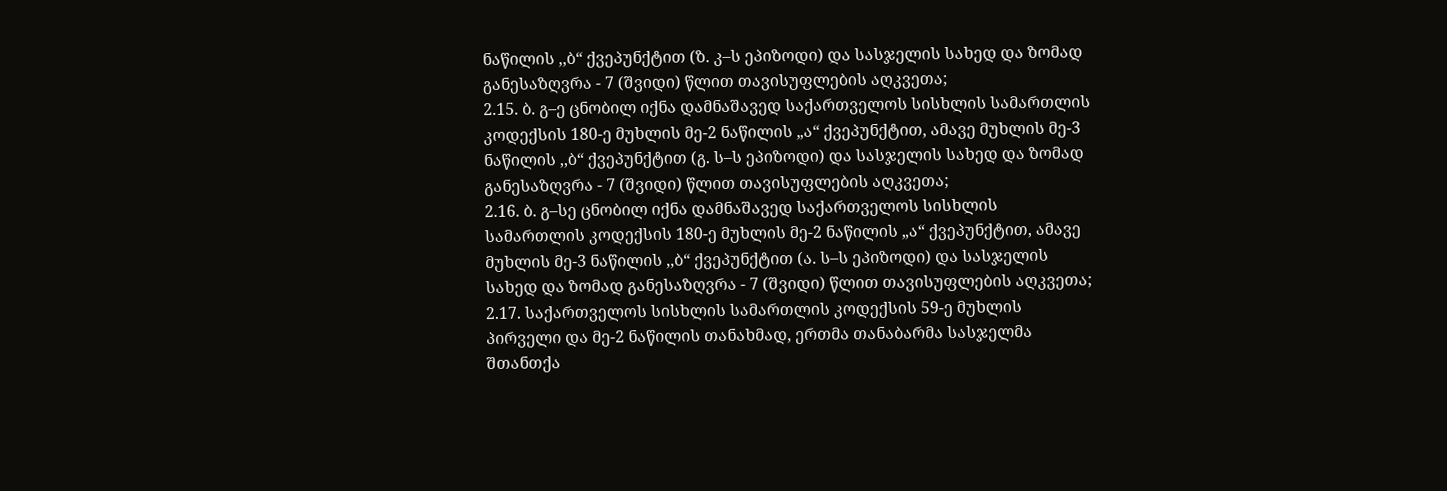ნაწილის ,,ბ“ ქვეპუნქტით (ზ. კ–ს ეპიზოდი) და სასჯელის სახედ და ზომად განესაზღვრა - 7 (შვიდი) წლით თავისუფლების აღკვეთა;
2.15. ბ. გ–ე ცნობილ იქნა დამნაშავედ საქართველოს სისხლის სამართლის კოდექსის 180-ე მუხლის მე-2 ნაწილის „ა“ ქვეპუნქტით, ამავე მუხლის მე-3 ნაწილის ,,ბ“ ქვეპუნქტით (გ. ს–ს ეპიზოდი) და სასჯელის სახედ და ზომად განესაზღვრა - 7 (შვიდი) წლით თავისუფლების აღკვეთა;
2.16. ბ. გ–სე ცნობილ იქნა დამნაშავედ საქართველოს სისხლის სამართლის კოდექსის 180-ე მუხლის მე-2 ნაწილის „ა“ ქვეპუნქტით, ამავე მუხლის მე-3 ნაწილის ,,ბ“ ქვეპუნქტით (ა. ს–ს ეპიზოდი) და სასჯელის სახედ და ზომად განესაზღვრა - 7 (შვიდი) წლით თავისუფლების აღკვეთა;
2.17. საქართველოს სისხლის სამართლის კოდექსის 59-ე მუხლის პირველი და მე-2 ნაწილის თანახმად, ერთმა თანაბარმა სასჯელმა შთანთქა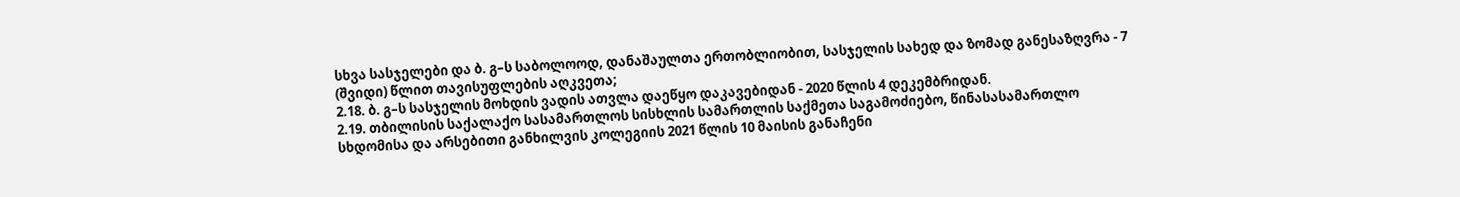სხვა სასჯელები და ბ. გ–ს საბოლოოდ, დანაშაულთა ერთობლიობით, სასჯელის სახედ და ზომად განესაზღვრა - 7 (შვიდი) წლით თავისუფლების აღკვეთა;
2.18. ბ. გ–ს სასჯელის მოხდის ვადის ათვლა დაეწყო დაკავებიდან - 2020 წლის 4 დეკემბრიდან.
2.19. თბილისის საქალაქო სასამართლოს სისხლის სამართლის საქმეთა საგამოძიებო, წინასასამართლო სხდომისა და არსებითი განხილვის კოლეგიის 2021 წლის 10 მაისის განაჩენი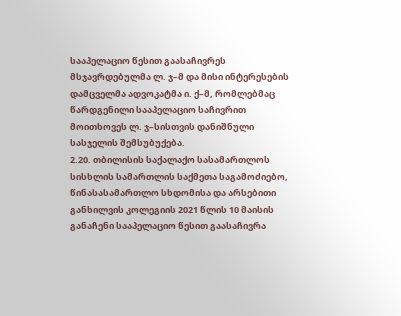სააპელაციო წესით გაასაჩივრეს მსჯავრდებულმა ლ. ჯ–მ და მისი ინტერესების დამცველმა ადვოკატმა ი. ქ–მ, რომლებმაც წარდგენილი სააპელაციო საჩივრით მოითხოვეს ლ. ჯ–სისთვის დანიშნული სასჯელის შემსუბუქება.
2.20. თბილისის საქალაქო სასამართლოს სისხლის სამართლის საქმეთა საგამოძიებო, წინასასამართლო სხდომისა და არსებითი განხილვის კოლეგიის 2021 წლის 10 მაისის განაჩენი სააპელაციო წესით გაასაჩივრა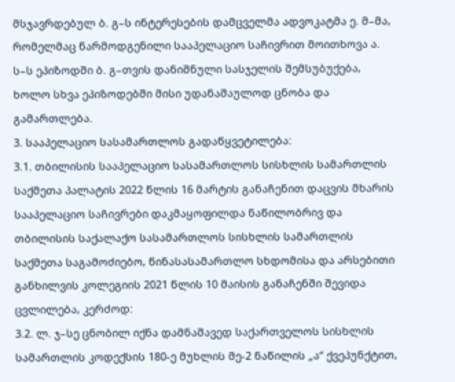მსჯავრდებულ ბ. გ–ს ინტერესების დამცველმა ადვოკატმა ე. მ–მა, რომელმაც წარმოდგენილი სააპელაციო საჩივრით მოითხოვა ა. ს–ს ეპიზოდში ბ. გ–თვის დანიშნული სასჯელის შემსუბუქება, ხოლო სხვა ეპიზოდებში მისი უდანაშაულოდ ცნობა და გამართლება.
3. სააპელაციო სასამართლოს გადაწყვეტილება:
3.1. თბილისის სააპელაციო სასამართლოს სისხლის სამართლის საქმეთა პალატის 2022 წლის 16 მარტის განაჩენით დაცვის მხარის სააპელაციო საჩივრები დაკმაყოფილდა ნაწილობრივ და თბილისის საქალაქო სასამართლოს სისხლის სამართლის საქმეთა საგამოძიებო, წინასასამართლო სხდომისა და არსებითი განხილვის კოლეგიის 2021 წლის 10 მაისის განაჩენში შევიდა ცვლილება, კერძოდ:
3.2. ლ. ჯ–სე ცნობილ იქნა დამნაშავედ საქართველოს სისხლის სამართლის კოდექსის 180-ე მუხლის მე-2 ნაწილის „ა“ ქვეპუნქტით,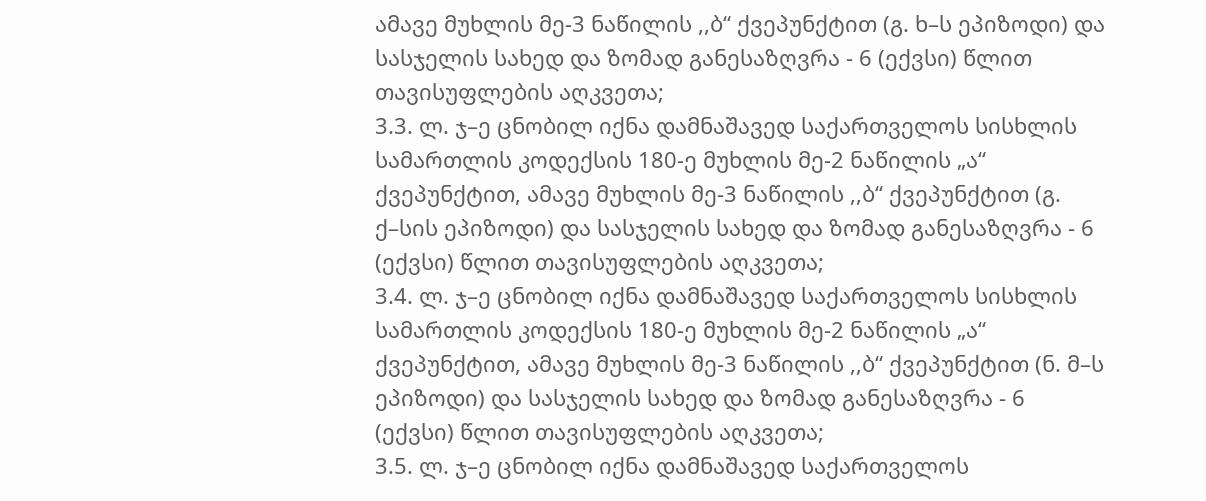ამავე მუხლის მე-3 ნაწილის ,,ბ“ ქვეპუნქტით (გ. ხ–ს ეპიზოდი) და სასჯელის სახედ და ზომად განესაზღვრა - 6 (ექვსი) წლით თავისუფლების აღკვეთა;
3.3. ლ. ჯ–ე ცნობილ იქნა დამნაშავედ საქართველოს სისხლის სამართლის კოდექსის 180-ე მუხლის მე-2 ნაწილის „ა“ ქვეპუნქტით, ამავე მუხლის მე-3 ნაწილის ,,ბ“ ქვეპუნქტით (გ. ქ–სის ეპიზოდი) და სასჯელის სახედ და ზომად განესაზღვრა - 6 (ექვსი) წლით თავისუფლების აღკვეთა;
3.4. ლ. ჯ–ე ცნობილ იქნა დამნაშავედ საქართველოს სისხლის სამართლის კოდექსის 180-ე მუხლის მე-2 ნაწილის „ა“ ქვეპუნქტით, ამავე მუხლის მე-3 ნაწილის ,,ბ“ ქვეპუნქტით (ნ. მ–ს ეპიზოდი) და სასჯელის სახედ და ზომად განესაზღვრა - 6 (ექვსი) წლით თავისუფლების აღკვეთა;
3.5. ლ. ჯ–ე ცნობილ იქნა დამნაშავედ საქართველოს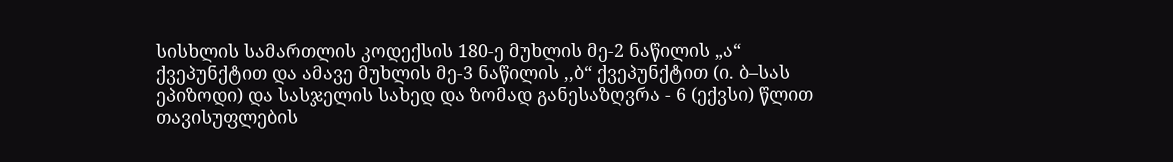სისხლის სამართლის კოდექსის 180-ე მუხლის მე-2 ნაწილის „ა“ ქვეპუნქტით და ამავე მუხლის მე-3 ნაწილის ,,ბ“ ქვეპუნქტით (ი. ბ–სას ეპიზოდი) და სასჯელის სახედ და ზომად განესაზღვრა - 6 (ექვსი) წლით თავისუფლების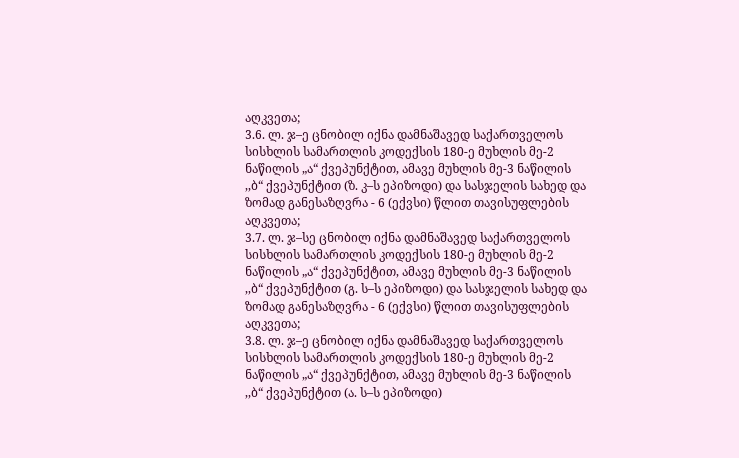აღკვეთა;
3.6. ლ. ჯ–ე ცნობილ იქნა დამნაშავედ საქართველოს სისხლის სამართლის კოდექსის 180-ე მუხლის მე-2 ნაწილის „ა“ ქვეპუნქტით, ამავე მუხლის მე-3 ნაწილის ,,ბ“ ქვეპუნქტით (ზ. კ–ს ეპიზოდი) და სასჯელის სახედ და ზომად განესაზღვრა - 6 (ექვსი) წლით თავისუფლების აღკვეთა;
3.7. ლ. ჯ–სე ცნობილ იქნა დამნაშავედ საქართველოს სისხლის სამართლის კოდექსის 180-ე მუხლის მე-2 ნაწილის „ა“ ქვეპუნქტით, ამავე მუხლის მე-3 ნაწილის ,,ბ“ ქვეპუნქტით (გ. ს–ს ეპიზოდი) და სასჯელის სახედ და ზომად განესაზღვრა - 6 (ექვსი) წლით თავისუფლების აღკვეთა;
3.8. ლ. ჯ–ე ცნობილ იქნა დამნაშავედ საქართველოს სისხლის სამართლის კოდექსის 180-ე მუხლის მე-2 ნაწილის „ა“ ქვეპუნქტით, ამავე მუხლის მე-3 ნაწილის ,,ბ“ ქვეპუნქტით (ა. ს–ს ეპიზოდი)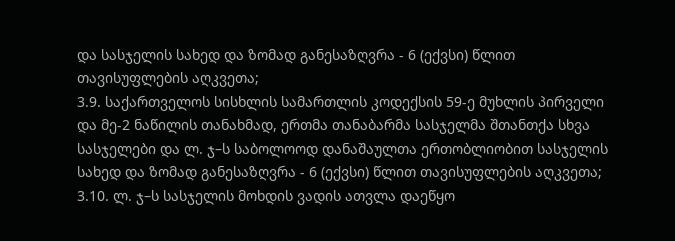და სასჯელის სახედ და ზომად განესაზღვრა - 6 (ექვსი) წლით თავისუფლების აღკვეთა;
3.9. საქართველოს სისხლის სამართლის კოდექსის 59-ე მუხლის პირველი და მე-2 ნაწილის თანახმად, ერთმა თანაბარმა სასჯელმა შთანთქა სხვა სასჯელები და ლ. ჯ–ს საბოლოოდ დანაშაულთა ერთობლიობით სასჯელის სახედ და ზომად განესაზღვრა - 6 (ექვსი) წლით თავისუფლების აღკვეთა;
3.10. ლ. ჯ–ს სასჯელის მოხდის ვადის ათვლა დაეწყო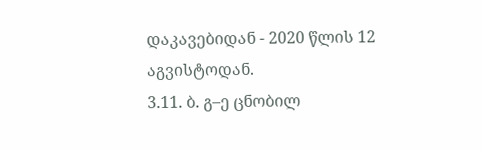დაკავებიდან - 2020 წლის 12 აგვისტოდან.
3.11. ბ. გ–ე ცნობილ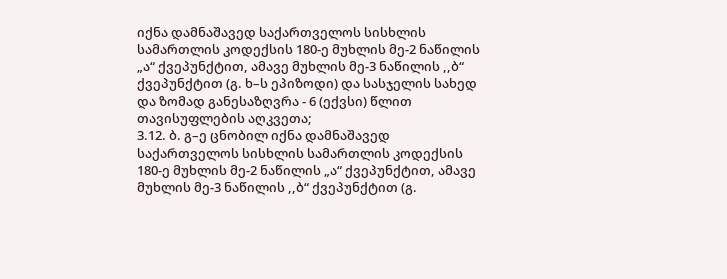იქნა დამნაშავედ საქართველოს სისხლის სამართლის კოდექსის 180-ე მუხლის მე-2 ნაწილის „ა“ ქვეპუნქტით, ამავე მუხლის მე-3 ნაწილის ,,ბ“ ქვეპუნქტით (გ. ხ–ს ეპიზოდი) და სასჯელის სახედ და ზომად განესაზღვრა - 6 (ექვსი) წლით თავისუფლების აღკვეთა;
3.12. ბ. გ–ე ცნობილ იქნა დამნაშავედ საქართველოს სისხლის სამართლის კოდექსის 180-ე მუხლის მე-2 ნაწილის „ა“ ქვეპუნქტით, ამავე მუხლის მე-3 ნაწილის ,,ბ“ ქვეპუნქტით (გ.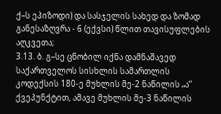ქ–ს ეპიზოდი) და სასჯელის სახედ და ზომად განესაზღვრა - 6 (ექვსი) წლით თავისუფლების აღკვეთა;
3.13. ბ. გ–სე ცნობილ იქნა დამნაშავედ საქართველოს სისხლის სამართლის კოდექსის 180-ე მუხლის მე-2 ნაწილის „ა“ ქვეპუნქტით, ამავე მუხლის მე-3 ნაწილის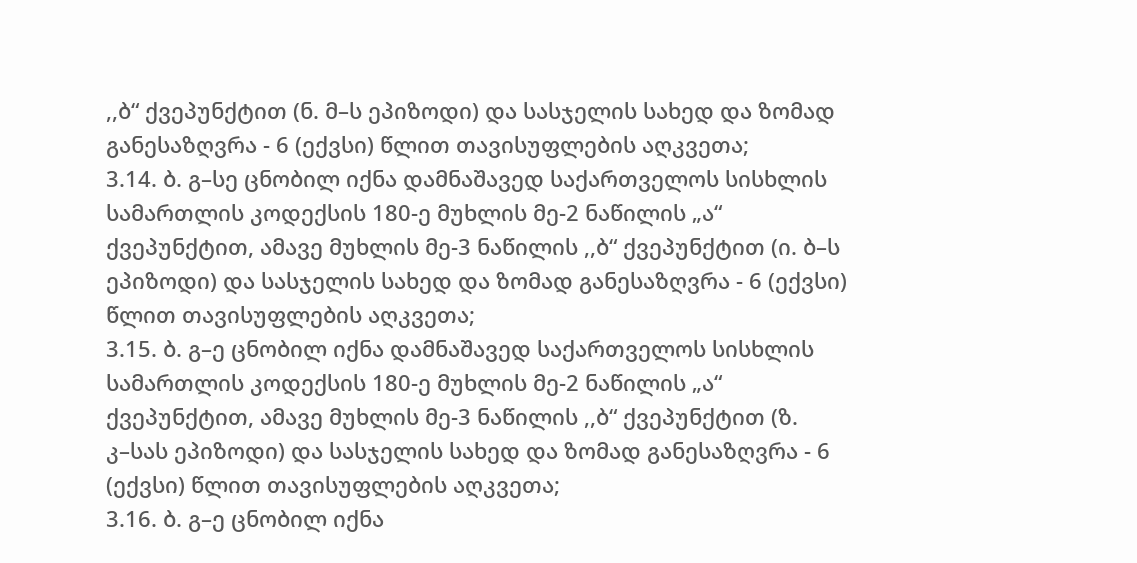,,ბ“ ქვეპუნქტით (ნ. მ–ს ეპიზოდი) და სასჯელის სახედ და ზომად განესაზღვრა - 6 (ექვსი) წლით თავისუფლების აღკვეთა;
3.14. ბ. გ–სე ცნობილ იქნა დამნაშავედ საქართველოს სისხლის სამართლის კოდექსის 180-ე მუხლის მე-2 ნაწილის „ა“ ქვეპუნქტით, ამავე მუხლის მე-3 ნაწილის ,,ბ“ ქვეპუნქტით (ი. ბ–ს ეპიზოდი) და სასჯელის სახედ და ზომად განესაზღვრა - 6 (ექვსი) წლით თავისუფლების აღკვეთა;
3.15. ბ. გ–ე ცნობილ იქნა დამნაშავედ საქართველოს სისხლის სამართლის კოდექსის 180-ე მუხლის მე-2 ნაწილის „ა“ ქვეპუნქტით, ამავე მუხლის მე-3 ნაწილის ,,ბ“ ქვეპუნქტით (ზ. კ–სას ეპიზოდი) და სასჯელის სახედ და ზომად განესაზღვრა - 6 (ექვსი) წლით თავისუფლების აღკვეთა;
3.16. ბ. გ–ე ცნობილ იქნა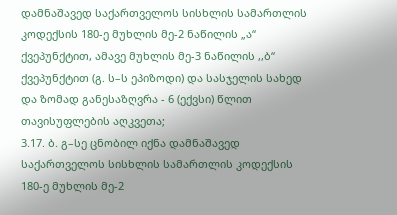დამნაშავედ საქართველოს სისხლის სამართლის კოდექსის 180-ე მუხლის მე-2 ნაწილის „ა“ ქვეპუნქტით, ამავე მუხლის მე-3 ნაწილის ,,ბ“ ქვეპუნქტით (გ. ს–ს ეპიზოდი) და სასჯელის სახედ და ზომად განესაზღვრა - 6 (ექვსი) წლით თავისუფლების აღკვეთა;
3.17. ბ. გ–სე ცნობილ იქნა დამნაშავედ საქართველოს სისხლის სამართლის კოდექსის 180-ე მუხლის მე-2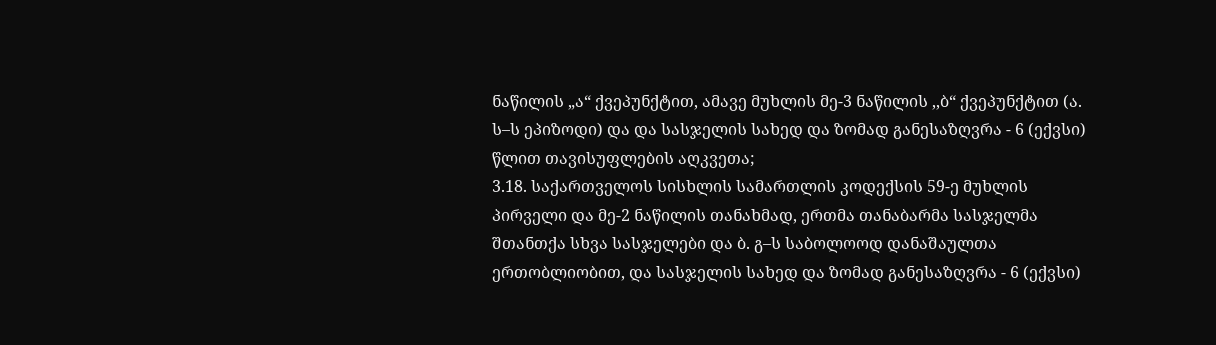ნაწილის „ა“ ქვეპუნქტით, ამავე მუხლის მე-3 ნაწილის ,,ბ“ ქვეპუნქტით (ა. ს–ს ეპიზოდი) და და სასჯელის სახედ და ზომად განესაზღვრა - 6 (ექვსი) წლით თავისუფლების აღკვეთა;
3.18. საქართველოს სისხლის სამართლის კოდექსის 59-ე მუხლის პირველი და მე-2 ნაწილის თანახმად, ერთმა თანაბარმა სასჯელმა შთანთქა სხვა სასჯელები და ბ. გ–ს საბოლოოდ დანაშაულთა ერთობლიობით, და სასჯელის სახედ და ზომად განესაზღვრა - 6 (ექვსი)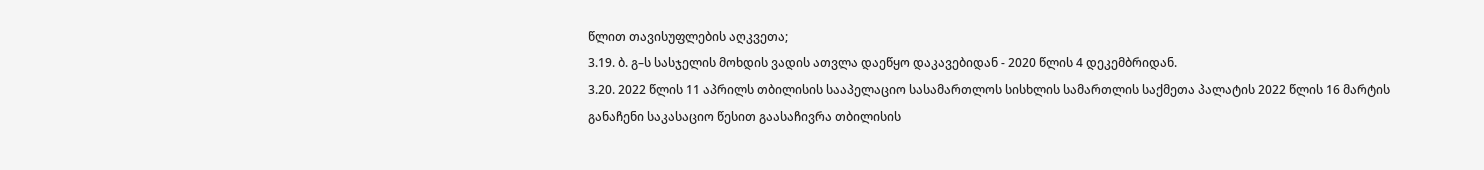წლით თავისუფლების აღკვეთა;
3.19. ბ. გ–ს სასჯელის მოხდის ვადის ათვლა დაეწყო დაკავებიდან - 2020 წლის 4 დეკემბრიდან.
3.20. 2022 წლის 11 აპრილს თბილისის სააპელაციო სასამართლოს სისხლის სამართლის საქმეთა პალატის 2022 წლის 16 მარტის განაჩენი საკასაციო წესით გაასაჩივრა თბილისის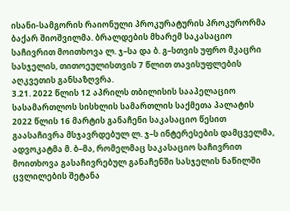ისანი-სამგორის რაიონული პროკურატურის პროკურორმა ბაქარ შიოშვილმა. ბრალდების მხარემ საკასაციო საჩივრით მოითხოვა ლ. ჯ–სა და ბ. გ–სთვის უფრო მკაცრი სასჯელის, თითოეულისთვის 7 წლით თავისუფლების აღკვეთის განსაზღვრა.
3.21. 2022 წლის 12 აპრილს თბილისის სააპელაციო სასამართლოს სისხლის სამართლის საქმეთა პალატის 2022 წლის 16 მარტის განაჩენი საკასაციო წესით გაასაჩივრა მსჯავრდებულ ლ. ჯ–ს ინტერესების დამცველმა, ადვოკატმა მ. ბ–მა, რომელმაც საკასაციო საჩივრით მოითხოვა გასაჩივრებულ განაჩენში სასჯელის ნაწილში ცვლილების შეტანა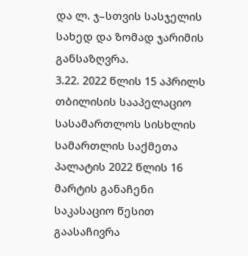და ლ. ჯ–სთვის სასჯელის სახედ და ზომად ჯარიმის განსაზღვრა.
3.22. 2022 წლის 15 აპრილს თბილისის სააპელაციო სასამართლოს სისხლის სამართლის საქმეთა პალატის 2022 წლის 16 მარტის განაჩენი საკასაციო წესით გაასაჩივრა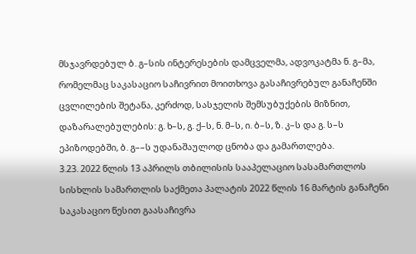მსჯავრდებულ ბ. გ–სის ინტერესების დამცველმა, ადვოკატმა ნ. გ–მა, რომელმაც საკასაციო საჩივრით მოითხოვა გასაჩივრებულ განაჩენში ცვლილების შეტანა, კერძოდ, სასჯელის შემსუბუქების მიზნით, დაზარალებულების: გ. ხ–ს, გ. ქ–ს, ნ. მ–ს, ი. ბ–ს, ზ. კ–ს და გ. ს–ს ეპიზოდებში, ბ. გ––ს უდანაშაულოდ ცნობა და გამართლება.
3.23. 2022 წლის 13 აპრილს თბილისის სააპელაციო სასამართლოს სისხლის სამართლის საქმეთა პალატის 2022 წლის 16 მარტის განაჩენი საკასაციო წესით გაასაჩივრა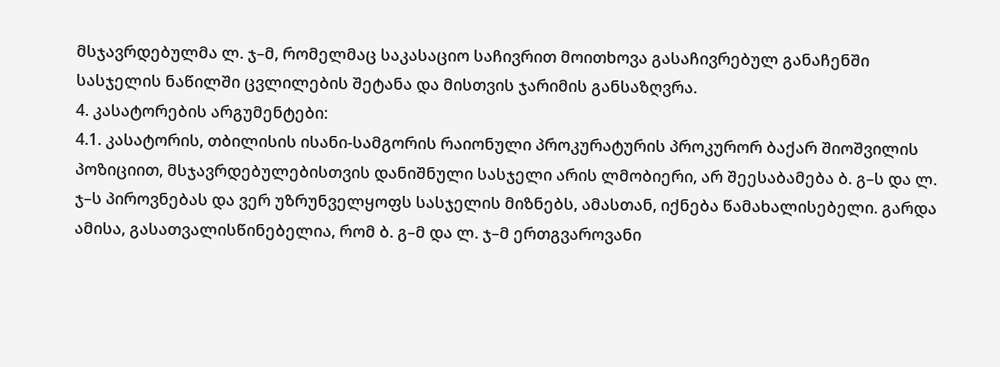მსჯავრდებულმა ლ. ჯ–მ, რომელმაც საკასაციო საჩივრით მოითხოვა გასაჩივრებულ განაჩენში სასჯელის ნაწილში ცვლილების შეტანა და მისთვის ჯარიმის განსაზღვრა.
4. კასატორების არგუმენტები:
4.1. კასატორის, თბილისის ისანი-სამგორის რაიონული პროკურატურის პროკურორ ბაქარ შიოშვილის პოზიციით, მსჯავრდებულებისთვის დანიშნული სასჯელი არის ლმობიერი, არ შეესაბამება ბ. გ–ს და ლ. ჯ–ს პიროვნებას და ვერ უზრუნველყოფს სასჯელის მიზნებს, ამასთან, იქნება წამახალისებელი. გარდა ამისა, გასათვალისწინებელია, რომ ბ. გ–მ და ლ. ჯ–მ ერთგვაროვანი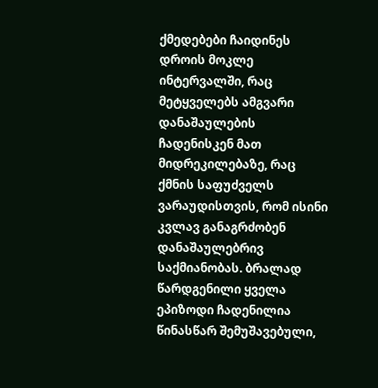ქმედებები ჩაიდინეს დროის მოკლე ინტერვალში, რაც მეტყველებს ამგვარი დანაშაულების ჩადენისკენ მათ მიდრეკილებაზე, რაც ქმნის საფუძველს ვარაუდისთვის, რომ ისინი კვლავ განაგრძობენ დანაშაულებრივ საქმიანობას. ბრალად წარდგენილი ყველა ეპიზოდი ჩადენილია წინასწარ შემუშავებული,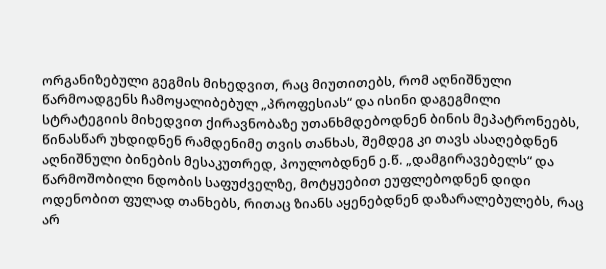ორგანიზებული გეგმის მიხედვით, რაც მიუთითებს, რომ აღნიშნული წარმოადგენს ჩამოყალიბებულ „პროფესიას“ და ისინი დაგეგმილი სტრატეგიის მიხედვით ქირავნობაზე უთანხმდებოდნენ ბინის მეპატრონეებს, წინასწარ უხდიდნენ რამდენიმე თვის თანხას, შემდეგ კი თავს ასაღებდნენ აღნიშნული ბინების მესაკუთრედ, პოულობდნენ ე.წ. „დამგირავებელს“ და წარმოშობილი ნდობის საფუძველზე, მოტყუებით ეუფლებოდნენ დიდი ოდენობით ფულად თანხებს, რითაც ზიანს აყენებდნენ დაზარალებულებს, რაც არ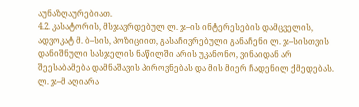აუნაზღაურებიათ.
4.2. კასატორის, მსჯავრდებულ ლ. ჯ–ის ინტერესების დამცველის, ადვოკატ მ. ბ–სის, პოზიციით, გასაჩივრებული განაჩენი ლ. ჯ–სისთვის დანიშნული სასჯელის ნაწილში არის უკანონო, ვინაიდან არ შეესაბამება დამნაშავის პიროვნებას და მის მიერ ჩადენილ ქმედებას. ლ. ჯ–მ აღიარა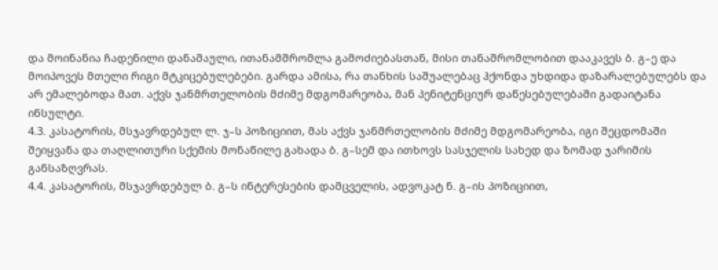და მოინანია ჩადენილი დანაშაული, ითანამშრომლა გამოძიებასთან, მისი თანაშრომლობით დააკავეს ბ. გ–ე და მოიპოვეს მთელი რიგი მტკიცებულებები. გარდა ამისა, რა თანხის საშუალებაც ჰქონდა უხდიდა დაზარალებულებს და არ ემალებოდა მათ. აქვს ჯანმრთელობის მძიმე მდგომარეობა, მან პენიტენციურ დაწესებულებაში გადაიტანა ინსულტი.
4.3. კასატორის, მსჯავრდებულ ლ. ჯ–ს პოზიციით, მას აქვს ჯანმრთელობის მძიმე მდგომარეობა, იგი შეცდომაში შეიყვანა და თაღლითური სქემის მონაწილე გახადა ბ. გ–სემ და ითხოვს სასჯელის სახედ და ზომად ჯარიმის განსაზღვრას.
4.4. კასატორის, მსჯავრდებულ ბ. გ–ს ინტერესების დამცველის, ადვოკატ ნ. გ–ის პოზიციით,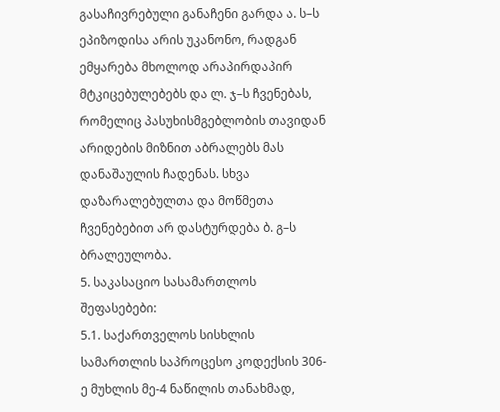გასაჩივრებული განაჩენი გარდა ა. ს–ს ეპიზოდისა არის უკანონო, რადგან ემყარება მხოლოდ არაპირდაპირ მტკიცებულებებს და ლ. ჯ–ს ჩვენებას, რომელიც პასუხისმგებლობის თავიდან არიდების მიზნით აბრალებს მას დანაშაულის ჩადენას. სხვა დაზარალებულთა და მოწმეთა ჩვენებებით არ დასტურდება ბ. გ–ს ბრალეულობა.
5. საკასაციო სასამართლოს შეფასებები:
5.1. საქართველოს სისხლის სამართლის საპროცესო კოდექსის 306-ე მუხლის მე-4 ნაწილის თანახმად,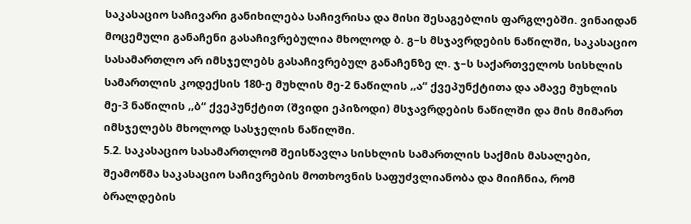საკასაციო საჩივარი განიხილება საჩივრისა და მისი შესაგებლის ფარგლებში. ვინაიდან მოცემული განაჩენი გასაჩივრებულია მხოლოდ ბ. გ–ს მსჯავრდების ნაწილში, საკასაციო სასამართლო არ იმსჯელებს გასაჩივრებულ განაჩენზე ლ. ჯ–ს საქართველოს სისხლის სამართლის კოდექსის 180-ე მუხლის მე-2 ნაწილის ,,ა“ ქვეპუნქტითა და ამავე მუხლის მე-3 ნაწილის ,,ბ“ ქვეპუნქტით (შვიდი ეპიზოდი) მსჯავრდების ნაწილში და მის მიმართ იმსჯელებს მხოლოდ სასჯელის ნაწილში.
5.2. საკასაციო სასამართლომ შეისწავლა სისხლის სამართლის საქმის მასალები, შეამოწმა საკასაციო საჩივრების მოთხოვნის საფუძვლიანობა და მიიჩნია, რომ ბრალდების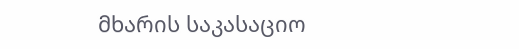მხარის საკასაციო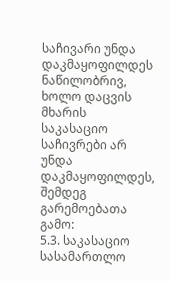საჩივარი უნდა დაკმაყოფილდეს ნაწილობრივ, ხოლო დაცვის მხარის საკასაციო საჩივრები არ უნდა დაკმაყოფილდეს, შემდეგ გარემოებათა გამო:
5.3. საკასაციო სასამართლო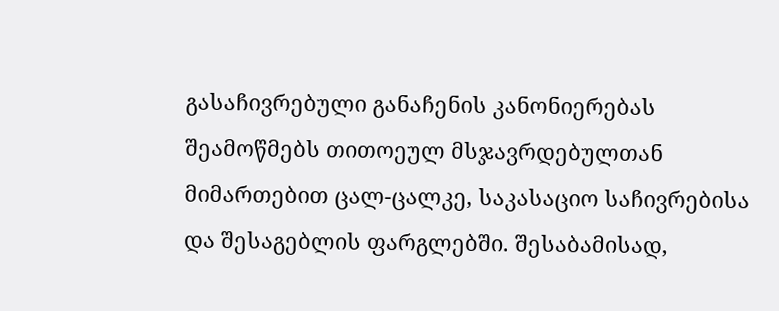გასაჩივრებული განაჩენის კანონიერებას შეამოწმებს თითოეულ მსჯავრდებულთან მიმართებით ცალ-ცალკე, საკასაციო საჩივრებისა და შესაგებლის ფარგლებში. შესაბამისად,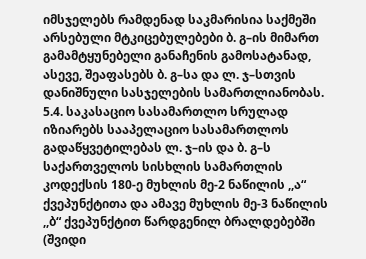იმსჯელებს რამდენად საკმარისია საქმეში არსებული მტკიცებულებები ბ. გ–ის მიმართ გამამტყუნებელი განაჩენის გამოსატანად, ასევე, შეაფასებს ბ. გ–სა და ლ. ჯ–სთვის დანიშნული სასჯელების სამართლიანობას.
5.4. საკასაციო სასამართლო სრულად იზიარებს სააპელაციო სასამართლოს გადაწყვეტილებას ლ. ჯ–ის და ბ. გ–ს საქართველოს სისხლის სამართლის კოდექსის 180-ე მუხლის მე-2 ნაწილის ,,ა“ ქვეპუნქტითა და ამავე მუხლის მე-3 ნაწილის ,,ბ“ ქვეპუნქტით წარდგენილ ბრალდებებში (შვიდი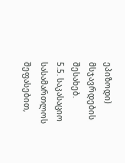ეპიზოდი) მსჯავრდების შესახებ.
5.5. საკასაციო სასამართლოს შეფასებით,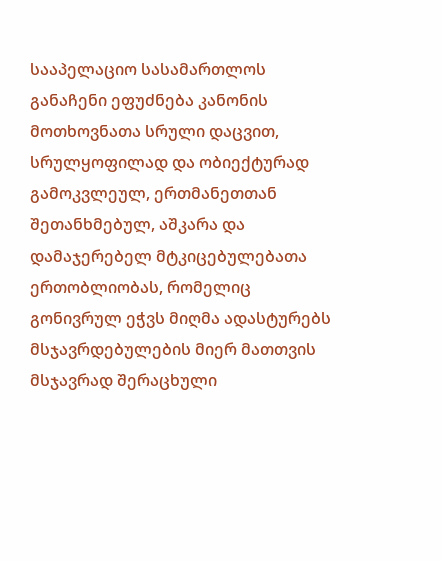სააპელაციო სასამართლოს განაჩენი ეფუძნება კანონის მოთხოვნათა სრული დაცვით, სრულყოფილად და ობიექტურად გამოკვლეულ, ერთმანეთთან შეთანხმებულ, აშკარა და დამაჯერებელ მტკიცებულებათა ერთობლიობას, რომელიც გონივრულ ეჭვს მიღმა ადასტურებს მსჯავრდებულების მიერ მათთვის მსჯავრად შერაცხული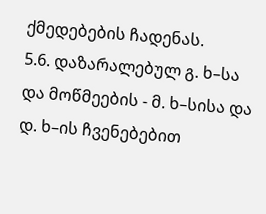ქმედებების ჩადენას.
5.6. დაზარალებულ გ. ხ–სა და მოწმეების - მ. ხ–სისა და დ. ხ–ის ჩვენებებით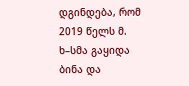დგინდება, რომ 2019 წელს მ. ხ–სმა გაყიდა ბინა და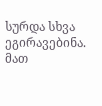სურდა სხვა ეგირავებინა. მათ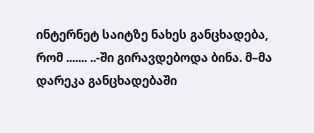ინტერნეტ საიტზე ნახეს განცხადება, რომ ....... ..-ში გირავდებოდა ბინა. მ–მა დარეკა განცხადებაში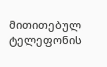მითითებულ ტელეფონის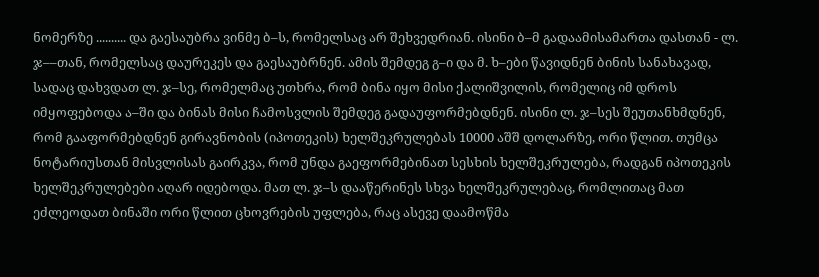ნომერზე .......... და გაესაუბრა ვინმე ბ–ს, რომელსაც არ შეხვედრიან. ისინი ბ–მ გადაამისამართა დასთან - ლ. ჯ––თან, რომელსაც დაურეკეს და გაესაუბრნენ. ამის შემდეგ გ–ი და მ. ხ–ები წავიდნენ ბინის სანახავად, სადაც დახვდათ ლ. ჯ–სე, რომელმაც უთხრა, რომ ბინა იყო მისი ქალიშვილის, რომელიც იმ დროს იმყოფებოდა ა–ში და ბინას მისი ჩამოსვლის შემდეგ გადაუფორმებდნენ. ისინი ლ. ჯ–სეს შეუთანხმდნენ, რომ გააფორმებდნენ გირავნობის (იპოთეკის) ხელშეკრულებას 10000 აშშ დოლარზე, ორი წლით. თუმცა ნოტარიუსთან მისვლისას გაირკვა, რომ უნდა გაეფორმებინათ სესხის ხელშეკრულება, რადგან იპოთეკის ხელშეკრულებები აღარ იდებოდა. მათ ლ. ჯ–ს დააწერინეს სხვა ხელშეკრულებაც, რომლითაც მათ ეძლეოდათ ბინაში ორი წლით ცხოვრების უფლება, რაც ასევე დაამოწმა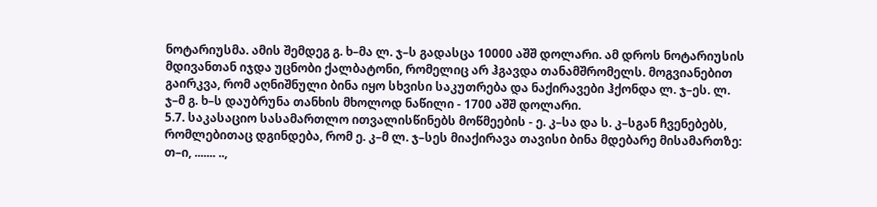ნოტარიუსმა. ამის შემდეგ გ. ხ–მა ლ. ჯ–ს გადასცა 10000 აშშ დოლარი. ამ დროს ნოტარიუსის მდივანთან იჯდა უცნობი ქალბატონი, რომელიც არ ჰგავდა თანამშრომელს. მოგვიანებით გაირკვა, რომ აღნიშნული ბინა იყო სხვისი საკუთრება და ნაქირავები ჰქონდა ლ. ჯ–ეს. ლ. ჯ–მ გ. ხ–ს დაუბრუნა თანხის მხოლოდ ნაწილი - 1700 აშშ დოლარი.
5.7. საკასაციო სასამართლო ითვალისწინებს მოწმეების - ე. კ–სა და ს. კ–სგან ჩვენებებს, რომლებითაც დგინდება, რომ ე. კ–მ ლ. ჯ–სეს მიაქირავა თავისი ბინა მდებარე მისამართზე: თ–ი, ....... ..,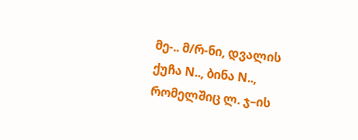მე-.. მ/რ-ნი, დვალის ქუჩა N.., ბინა N.., რომელშიც ლ. ჯ–ის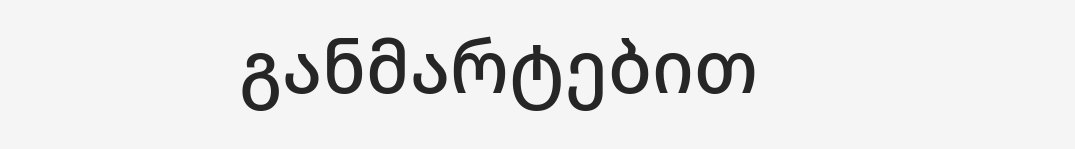განმარტებით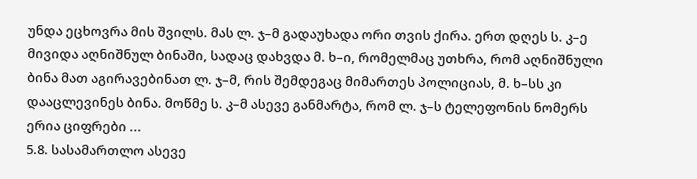უნდა ეცხოვრა მის შვილს. მას ლ. ჯ–მ გადაუხადა ორი თვის ქირა. ერთ დღეს ს. კ–ე მივიდა აღნიშნულ ბინაში, სადაც დახვდა მ. ხ–ი, რომელმაც უთხრა, რომ აღნიშნული ბინა მათ აგირავებინათ ლ. ჯ–მ, რის შემდეგაც მიმართეს პოლიციას, მ. ხ–სს კი დააცლევინეს ბინა. მოწმე ს. კ–მ ასევე განმარტა, რომ ლ. ჯ–ს ტელეფონის ნომერს ერია ციფრები ...
5.8. სასამართლო ასევე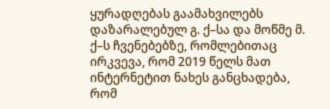ყურადღებას გაამახვილებს დაზარალებულ გ. ქ–სა და მოწმე მ. ქ–ს ჩვენებებზე, რომლებითაც ირკვევა, რომ 2019 წელს მათ ინტერნეტით ნახეს განცხადება, რომ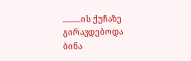.........ის ქუჩაზე გირავდებოდა ბინა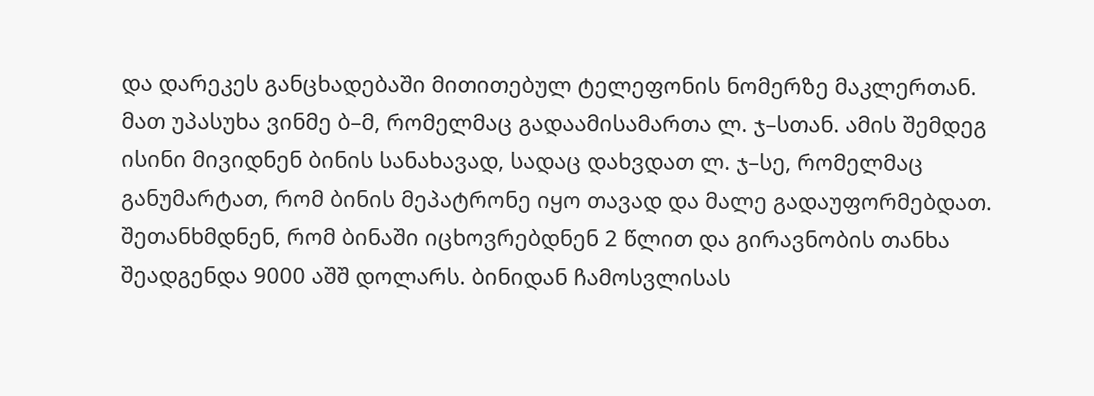და დარეკეს განცხადებაში მითითებულ ტელეფონის ნომერზე მაკლერთან. მათ უპასუხა ვინმე ბ–მ, რომელმაც გადაამისამართა ლ. ჯ–სთან. ამის შემდეგ ისინი მივიდნენ ბინის სანახავად, სადაც დახვდათ ლ. ჯ–სე, რომელმაც განუმარტათ, რომ ბინის მეპატრონე იყო თავად და მალე გადაუფორმებდათ. შეთანხმდნენ, რომ ბინაში იცხოვრებდნენ 2 წლით და გირავნობის თანხა შეადგენდა 9000 აშშ დოლარს. ბინიდან ჩამოსვლისას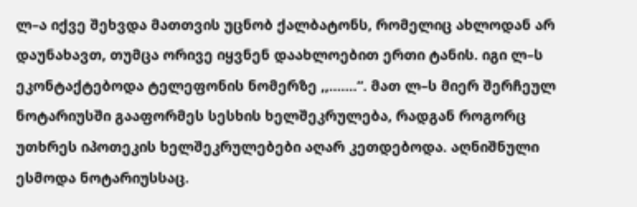ლ–ა იქვე შეხვდა მათთვის უცნობ ქალბატონს, რომელიც ახლოდან არ დაუნახავთ, თუმცა ორივე იყვნენ დაახლოებით ერთი ტანის. იგი ლ–ს ეკონტაქტებოდა ტელეფონის ნომერზე ,,.......“. მათ ლ–ს მიერ შერჩეულ ნოტარიუსში გააფორმეს სესხის ხელშეკრულება, რადგან როგორც უთხრეს იპოთეკის ხელშეკრულებები აღარ კეთდებოდა. აღნიშნული ესმოდა ნოტარიუსსაც.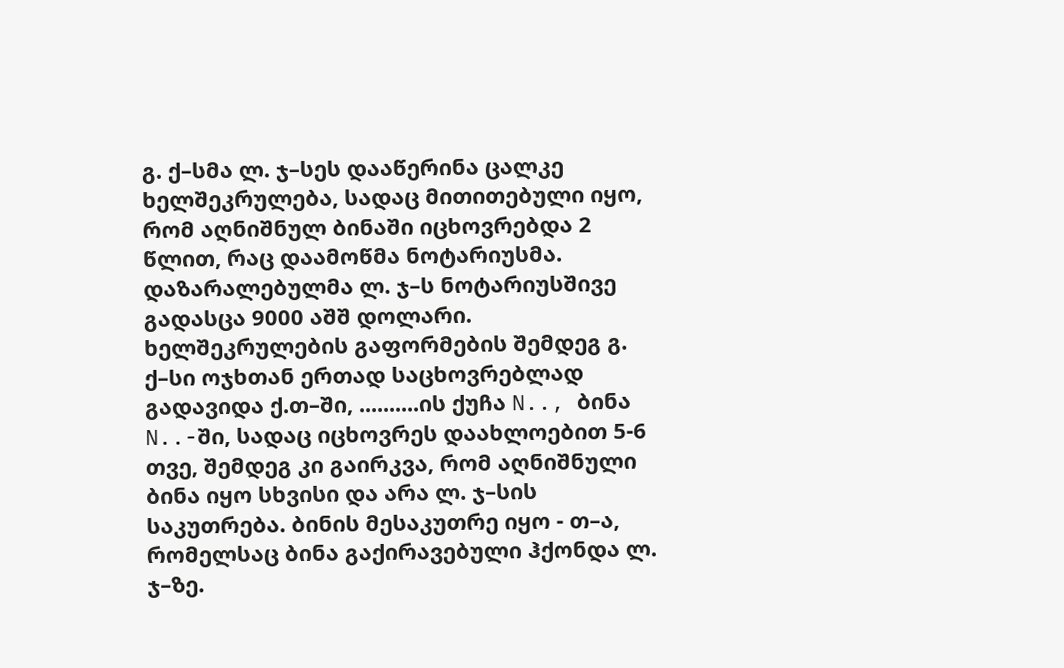გ. ქ–სმა ლ. ჯ–სეს დააწერინა ცალკე ხელშეკრულება, სადაც მითითებული იყო, რომ აღნიშნულ ბინაში იცხოვრებდა 2 წლით, რაც დაამოწმა ნოტარიუსმა. დაზარალებულმა ლ. ჯ–ს ნოტარიუსშივე გადასცა 9000 აშშ დოლარი. ხელშეკრულების გაფორმების შემდეგ გ. ქ–სი ოჯხთან ერთად საცხოვრებლად გადავიდა ქ.თ–ში, ..........ის ქუჩა N.., ბინა N..-ში, სადაც იცხოვრეს დაახლოებით 5-6 თვე, შემდეგ კი გაირკვა, რომ აღნიშნული ბინა იყო სხვისი და არა ლ. ჯ–სის საკუთრება. ბინის მესაკუთრე იყო - თ–ა, რომელსაც ბინა გაქირავებული ჰქონდა ლ. ჯ–ზე.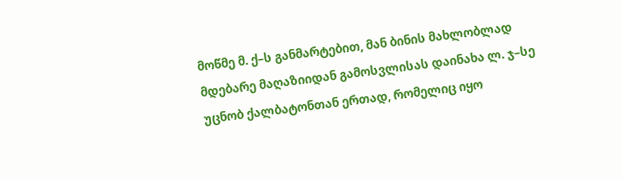მოწმე მ. ქ–ს განმარტებით, მან ბინის მახლობლად მდებარე მაღაზიიდან გამოსვლისას დაინახა ლ. ჯ–სე უცნობ ქალბატონთან ერთად, რომელიც იყო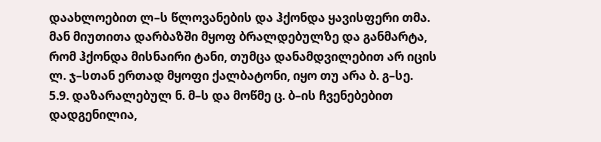დაახლოებით ლ–ს წლოვანების და ჰქონდა ყავისფერი თმა. მან მიუთითა დარბაზში მყოფ ბრალდებულზე და განმარტა, რომ ჰქონდა მისნაირი ტანი, თუმცა დანამდვილებით არ იცის ლ. ჯ–სთან ერთად მყოფი ქალბატონი, იყო თუ არა ბ. გ–სე.
5.9. დაზარალებულ ნ. მ–ს და მოწმე ც. ბ–ის ჩვენებებით დადგენილია,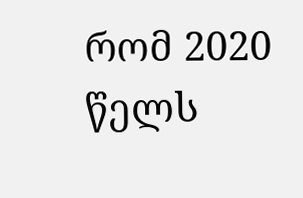რომ 2020 წელს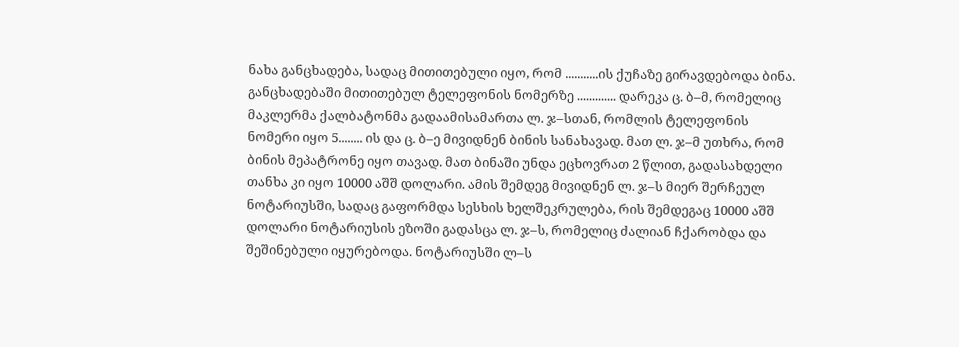ნახა განცხადება, სადაც მითითებული იყო, რომ ...........ის ქუჩაზე გირავდებოდა ბინა. განცხადებაში მითითებულ ტელეფონის ნომერზე ............. დარეკა ც. ბ–მ, რომელიც მაკლერმა ქალბატონმა გადაამისამართა ლ. ჯ–სთან, რომლის ტელეფონის ნომერი იყო 5........ ის და ც. ბ–ე მივიდნენ ბინის სანახავად. მათ ლ. ჯ–მ უთხრა, რომ ბინის მეპატრონე იყო თავად. მათ ბინაში უნდა ეცხოვრათ 2 წლით, გადასახდელი თანხა კი იყო 10000 აშშ დოლარი. ამის შემდეგ მივიდნენ ლ. ჯ–ს მიერ შერჩეულ ნოტარიუსში, სადაც გაფორმდა სესხის ხელშეკრულება, რის შემდეგაც 10000 აშშ დოლარი ნოტარიუსის ეზოში გადასცა ლ. ჯ–ს, რომელიც ძალიან ჩქარობდა და შეშინებული იყურებოდა. ნოტარიუსში ლ–ს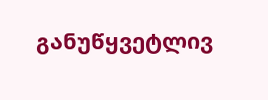განუწყვეტლივ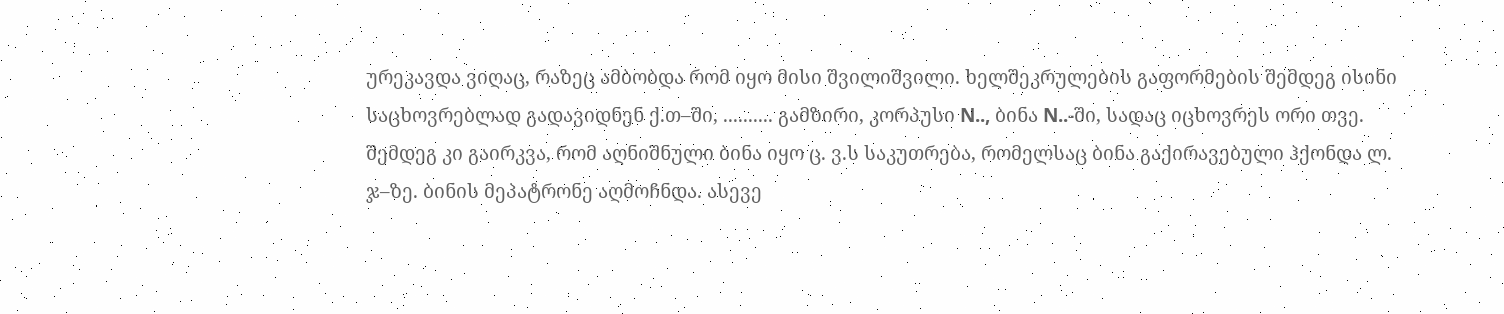ურეკავდა ვიღაც, რაზეც ამბობდა რომ იყო მისი შვილიშვილი. ხელშეკრულების გაფორმების შემდეგ ისინი საცხოვრებლად გადავიდნენ ქ.თ–ში, .......... გამზირი, კორპუსი N.., ბინა N..-ში, სადაც იცხოვრეს ორი თვე. შემდეგ კი გაირკვა, რომ აღნიშნული ბინა იყო ც. ვ.ს საკუთრება, რომელსაც ბინა გაქირავებული ჰქონდა ლ. ჯ–ზე. ბინის მეპატრონე აღმოჩნდა. ასევე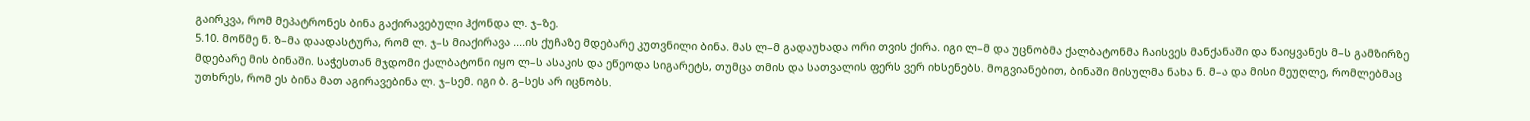გაირკვა, რომ მეპატრონეს ბინა გაქირავებული ჰქონდა ლ. ჯ–ზე.
5.10. მოწმე ნ. ზ–მა დაადასტურა, რომ ლ. ჯ–ს მიაქირავა ....ის ქუჩაზე მდებარე კუთვნილი ბინა. მას ლ–მ გადაუხადა ორი თვის ქირა. იგი ლ–მ და უცნობმა ქალბატონმა ჩაისვეს მანქანაში და წაიყვანეს მ–ს გამზირზე მდებარე მის ბინაში. საჭესთან მჯდომი ქალბატონი იყო ლ–ს ასაკის და ეწეოდა სიგარეტს, თუმცა თმის და სათვალის ფერს ვერ იხსენებს. მოგვიანებით, ბინაში მისულმა ნახა ნ. მ–ა და მისი მეუღლე, რომლებმაც უთხრეს, რომ ეს ბინა მათ აგირავებინა ლ. ჯ–სემ. იგი ბ. გ–სეს არ იცნობს.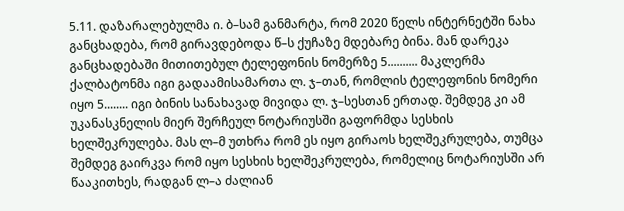5.11. დაზარალებულმა ი. ბ–სამ განმარტა, რომ 2020 წელს ინტერნეტში ნახა განცხადება, რომ გირავდებოდა წ–ს ქუჩაზე მდებარე ბინა. მან დარეკა განცხადებაში მითითებულ ტელეფონის ნომერზე 5.......... მაკლერმა ქალბატონმა იგი გადაამისამართა ლ. ჯ–თან, რომლის ტელეფონის ნომერი იყო 5........ იგი ბინის სანახავად მივიდა ლ. ჯ–სესთან ერთად. შემდეგ კი ამ უკანასკნელის მიერ შერჩეულ ნოტარიუსში გაფორმდა სესხის ხელშეკრულება. მას ლ–მ უთხრა რომ ეს იყო გირაოს ხელშეკრულება, თუმცა შემდეგ გაირკვა რომ იყო სესხის ხელშეკრულება, რომელიც ნოტარიუსში არ წააკითხეს, რადგან ლ–ა ძალიან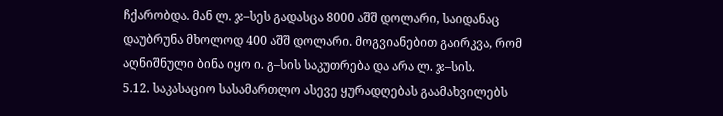ჩქარობდა. მან ლ. ჯ–სეს გადასცა 8000 აშშ დოლარი, საიდანაც დაუბრუნა მხოლოდ 400 აშშ დოლარი. მოგვიანებით გაირკვა, რომ აღნიშნული ბინა იყო ი. გ–სის საკუთრება და არა ლ. ჯ–სის.
5.12. საკასაციო სასამართლო ასევე ყურადღებას გაამახვილებს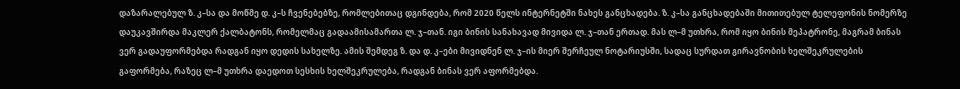დაზარალებულ ზ. კ–სა და მოწმე დ. კ–ს ჩვენებებზე, რომლებითაც დგინდება, რომ 2020 წელს ინტერნეტში ნახეს განცხადება. ზ. კ–სა განცხადებაში მითითებულ ტელეფონის ნომერზე დაუკავშირდა მაკლერ ქალბატონს, რომელმაც გადაამისამართა ლ. ჯ–თან. იგი ბინის სანახავად მივიდა ლ. ჯ–თან ერთად. მას ლ–მ უთხრა, რომ იყო ბინის მეპატრონე, მაგრამ ბინას ვერ გადაუფორმებდა რადგან იყო დედის სახელზე. ამის შემდეგ ზ. და დ. კ–ები მივიდნენ ლ. ჯ–ის მიერ შერჩეულ ნოტარიუსში, სადაც სურდათ გირავნობის ხელშეკრულების გაფორმება, რაზეც ლ–მ უთხრა დაედოთ სესხის ხელშეკრულება, რადგან ბინას ვერ აფორმებდა.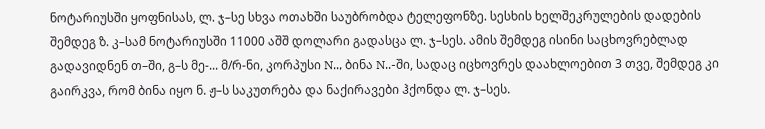ნოტარიუსში ყოფნისას, ლ. ჯ–სე სხვა ოთახში საუბრობდა ტელეფონზე. სესხის ხელშეკრულების დადების შემდეგ ზ. კ–სამ ნოტარიუსში 11000 აშშ დოლარი გადასცა ლ. ჯ–სეს. ამის შემდეგ ისინი საცხოვრებლად გადავიდნენ თ–ში, გ–ს მე-... მ/რ-ნი, კორპუსი N.., ბინა N..-ში, სადაც იცხოვრეს დაახლოებით 3 თვე, შემდეგ კი გაირკვა, რომ ბინა იყო ნ. ჟ–ს საკუთრება და ნაქირავები ჰქონდა ლ. ჯ–სეს.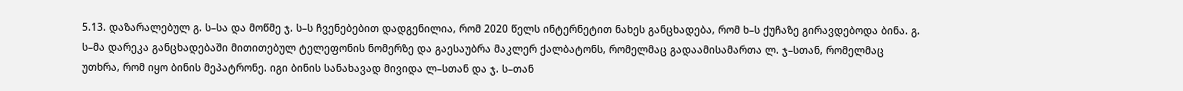5.13. დაზარალებულ გ. ს–სა და მოწმე ჯ. ს–ს ჩვენებებით დადგენილია, რომ 2020 წელს ინტერნეტით ნახეს განცხადება, რომ ხ–ს ქუჩაზე გირავდებოდა ბინა. გ. ს–მა დარეკა განცხადებაში მითითებულ ტელეფონის ნომერზე და გაესაუბრა მაკლერ ქალბატონს, რომელმაც გადაამისამართა ლ. ჯ–სთან, რომელმაც უთხრა, რომ იყო ბინის მეპატრონე. იგი ბინის სანახავად მივიდა ლ–სთან და ჯ. ს–თან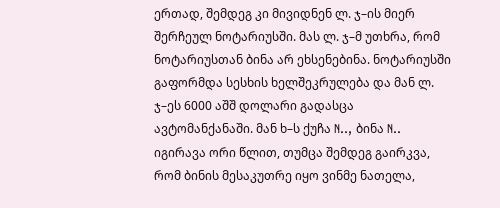ერთად, შემდეგ კი მივიდნენ ლ. ჯ–ის მიერ შერჩეულ ნოტარიუსში. მას ლ. ჯ–მ უთხრა, რომ ნოტარიუსთან ბინა არ ეხსენებინა. ნოტარიუსში გაფორმდა სესხის ხელშეკრულება და მან ლ. ჯ–ეს 6000 აშშ დოლარი გადასცა ავტომანქანაში. მან ხ–ს ქუჩა N.., ბინა N.. იგირავა ორი წლით, თუმცა შემდეგ გაირკვა, რომ ბინის მესაკუთრე იყო ვინმე ნათელა,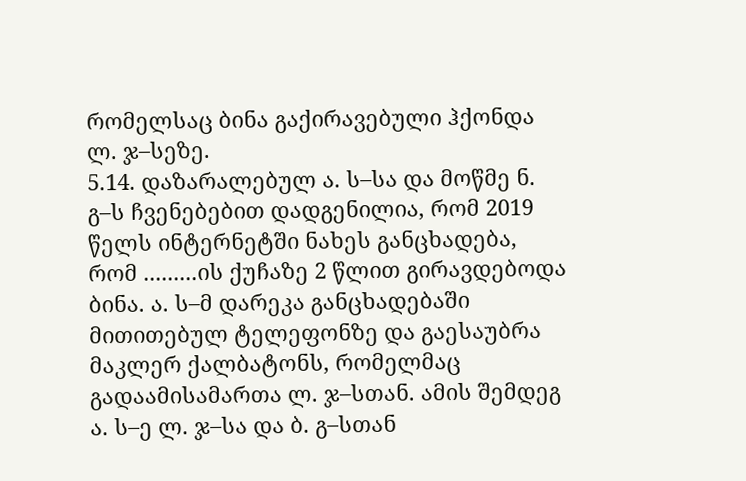რომელსაც ბინა გაქირავებული ჰქონდა ლ. ჯ–სეზე.
5.14. დაზარალებულ ა. ს–სა და მოწმე ნ. გ–ს ჩვენებებით დადგენილია, რომ 2019 წელს ინტერნეტში ნახეს განცხადება, რომ .........ის ქუჩაზე 2 წლით გირავდებოდა ბინა. ა. ს–მ დარეკა განცხადებაში მითითებულ ტელეფონზე და გაესაუბრა მაკლერ ქალბატონს, რომელმაც გადაამისამართა ლ. ჯ–სთან. ამის შემდეგ ა. ს–ე ლ. ჯ–სა და ბ. გ–სთან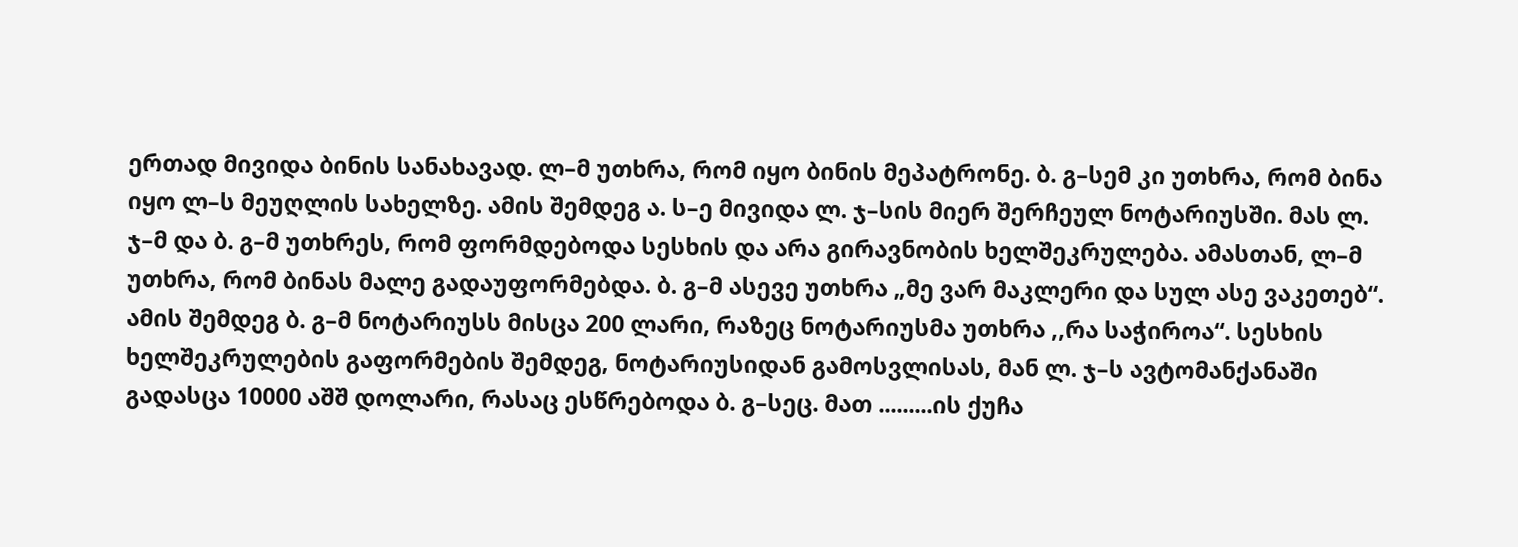ერთად მივიდა ბინის სანახავად. ლ–მ უთხრა, რომ იყო ბინის მეპატრონე. ბ. გ–სემ კი უთხრა, რომ ბინა იყო ლ–ს მეუღლის სახელზე. ამის შემდეგ ა. ს–ე მივიდა ლ. ჯ–სის მიერ შერჩეულ ნოტარიუსში. მას ლ. ჯ–მ და ბ. გ–მ უთხრეს, რომ ფორმდებოდა სესხის და არა გირავნობის ხელშეკრულება. ამასთან, ლ–მ უთხრა, რომ ბინას მალე გადაუფორმებდა. ბ. გ–მ ასევე უთხრა „მე ვარ მაკლერი და სულ ასე ვაკეთებ“. ამის შემდეგ ბ. გ–მ ნოტარიუსს მისცა 200 ლარი, რაზეც ნოტარიუსმა უთხრა ,,რა საჭიროა“. სესხის ხელშეკრულების გაფორმების შემდეგ, ნოტარიუსიდან გამოსვლისას, მან ლ. ჯ–ს ავტომანქანაში გადასცა 10000 აშშ დოლარი, რასაც ესწრებოდა ბ. გ–სეც. მათ .........ის ქუჩა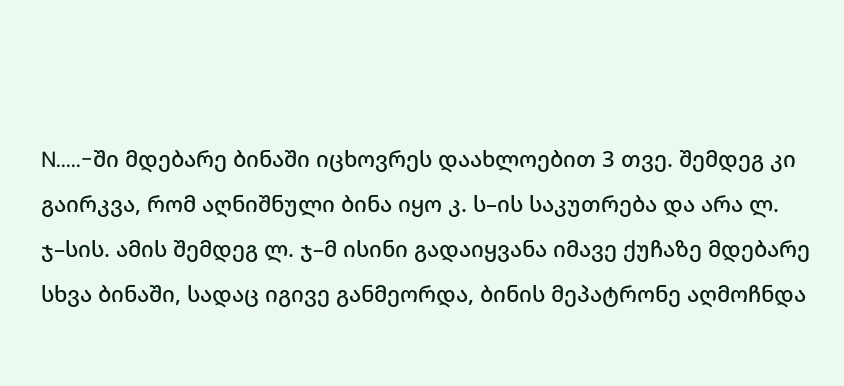N.....-ში მდებარე ბინაში იცხოვრეს დაახლოებით 3 თვე. შემდეგ კი გაირკვა, რომ აღნიშნული ბინა იყო კ. ს–ის საკუთრება და არა ლ. ჯ–სის. ამის შემდეგ ლ. ჯ–მ ისინი გადაიყვანა იმავე ქუჩაზე მდებარე სხვა ბინაში, სადაც იგივე განმეორდა, ბინის მეპატრონე აღმოჩნდა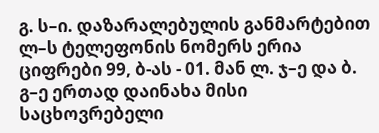გ. ს–ი. დაზარალებულის განმარტებით ლ–ს ტელეფონის ნომერს ერია ციფრები 99, ბ-ას - 01. მან ლ. ჯ–ე და ბ. გ–ე ერთად დაინახა მისი საცხოვრებელი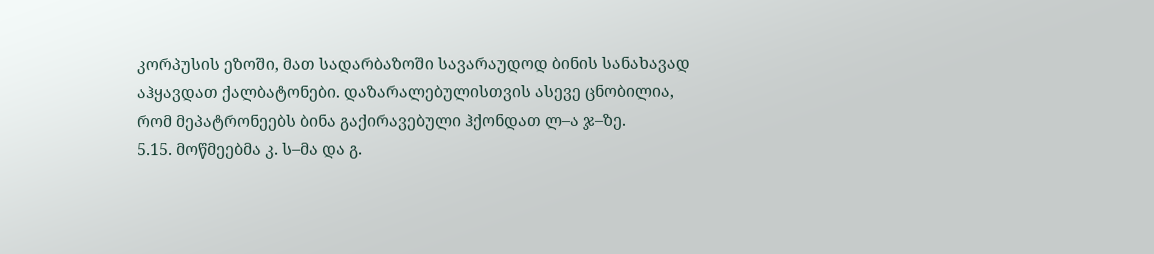კორპუსის ეზოში, მათ სადარბაზოში სავარაუდოდ ბინის სანახავად აჰყავდათ ქალბატონები. დაზარალებულისთვის ასევე ცნობილია, რომ მეპატრონეებს ბინა გაქირავებული ჰქონდათ ლ–ა ჯ–ზე.
5.15. მოწმეებმა კ. ს–მა და გ.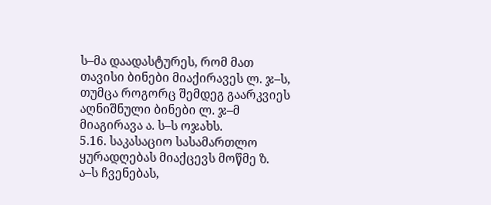ს–მა დაადასტურეს, რომ მათ თავისი ბინები მიაქირავეს ლ. ჯ–ს, თუმცა როგორც შემდეგ გაარკვიეს აღნიშნული ბინები ლ. ჯ–მ მიაგირავა ა. ს–ს ოჯახს.
5.16. საკასაციო სასამართლო ყურადღებას მიაქცევს მოწმე ზ. ა–ს ჩვენებას,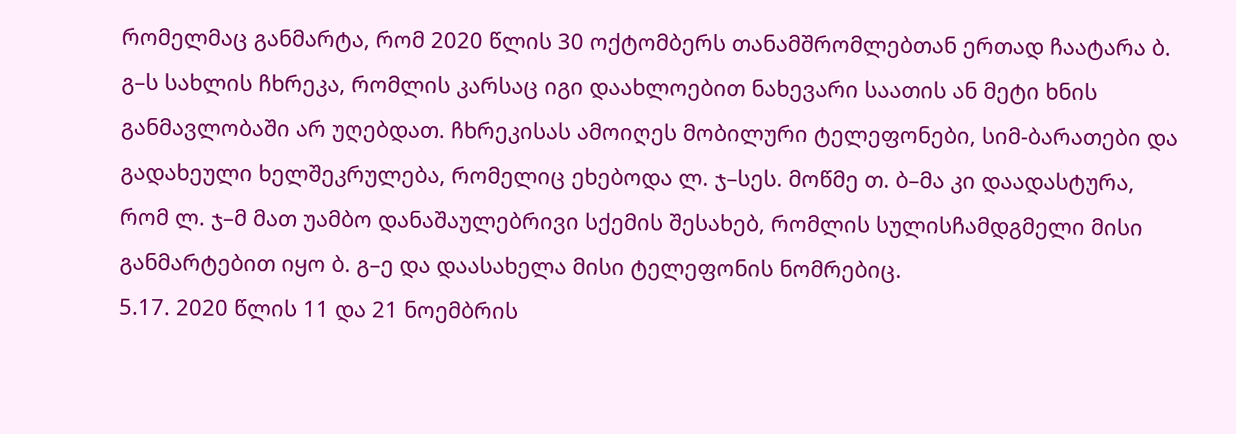რომელმაც განმარტა, რომ 2020 წლის 30 ოქტომბერს თანამშრომლებთან ერთად ჩაატარა ბ. გ–ს სახლის ჩხრეკა, რომლის კარსაც იგი დაახლოებით ნახევარი საათის ან მეტი ხნის განმავლობაში არ უღებდათ. ჩხრეკისას ამოიღეს მობილური ტელეფონები, სიმ-ბარათები და გადახეული ხელშეკრულება, რომელიც ეხებოდა ლ. ჯ–სეს. მოწმე თ. ბ–მა კი დაადასტურა, რომ ლ. ჯ–მ მათ უამბო დანაშაულებრივი სქემის შესახებ, რომლის სულისჩამდგმელი მისი განმარტებით იყო ბ. გ–ე და დაასახელა მისი ტელეფონის ნომრებიც.
5.17. 2020 წლის 11 და 21 ნოემბრის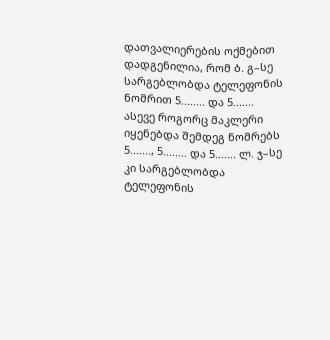დათვალიერების ოქმებით დადგენილია, რომ ბ. გ–სე სარგებლობდა ტელეფონის ნომრით 5........ და 5....... ასევე როგორც მაკლერი იყენებდა შემდეგ ნომრებს 5......., 5........ და 5....... ლ. ჯ–სე კი სარგებლობდა ტელეფონის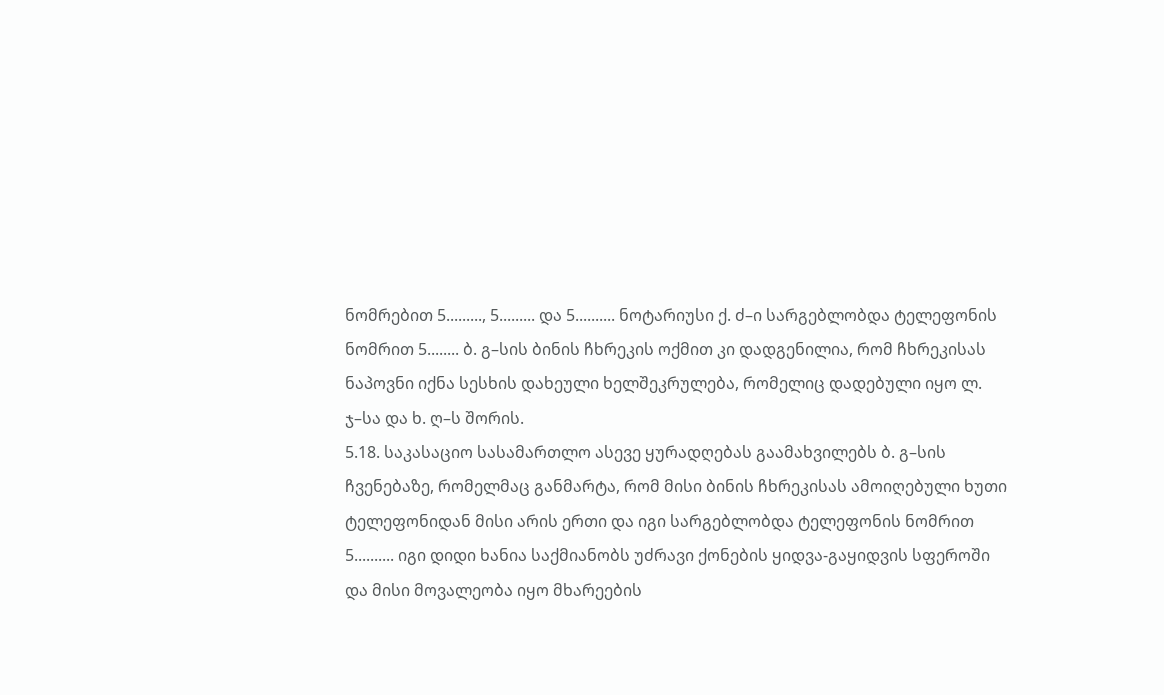ნომრებით 5........., 5......... და 5.......... ნოტარიუსი ქ. ძ–ი სარგებლობდა ტელეფონის ნომრით 5........ ბ. გ–სის ბინის ჩხრეკის ოქმით კი დადგენილია, რომ ჩხრეკისას ნაპოვნი იქნა სესხის დახეული ხელშეკრულება, რომელიც დადებული იყო ლ. ჯ–სა და ხ. ღ–ს შორის.
5.18. საკასაციო სასამართლო ასევე ყურადღებას გაამახვილებს ბ. გ–სის ჩვენებაზე, რომელმაც განმარტა, რომ მისი ბინის ჩხრეკისას ამოიღებული ხუთი ტელეფონიდან მისი არის ერთი და იგი სარგებლობდა ტელეფონის ნომრით 5.......... იგი დიდი ხანია საქმიანობს უძრავი ქონების ყიდვა-გაყიდვის სფეროში და მისი მოვალეობა იყო მხარეების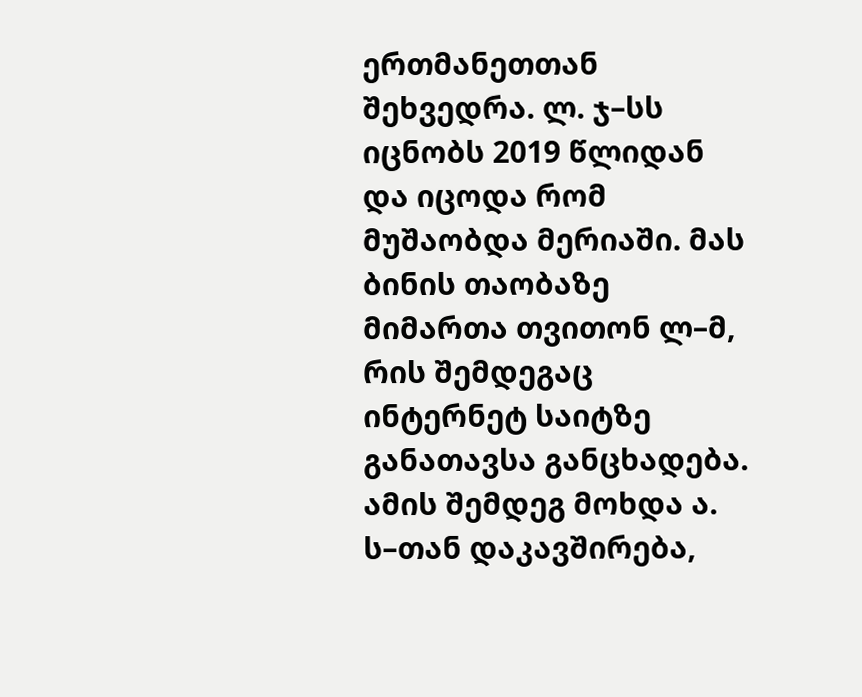ერთმანეთთან შეხვედრა. ლ. ჯ–სს იცნობს 2019 წლიდან და იცოდა რომ მუშაობდა მერიაში. მას ბინის თაობაზე მიმართა თვითონ ლ–მ, რის შემდეგაც ინტერნეტ საიტზე განათავსა განცხადება. ამის შემდეგ მოხდა ა. ს–თან დაკავშირება,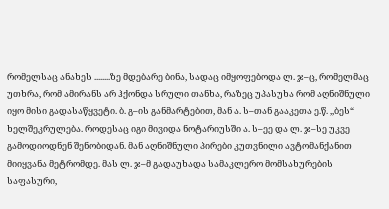რომელსაც ანახეს ........ზე მდებარე ბინა, სადაც იმყოფებოდა ლ. ჯ–ც, რომელმაც უთხრა, რომ ამირანს არ ჰქონდა სრული თანხა, რაზეც უპასუხა რომ აღნიშნული იყო მისი გადასაწყვეტი. ბ. გ–ის განმარტებით, მან ა. ს–თან გააკეთა ე.წ. ,,ბეს“ ხელშეკრულება. როდესაც იგი მივიდა ნოტარიუსში ა. ს–ეე და ლ. ჯ–სე უკვე გამოდიოდნენ შენობიდან. მან აღნიშნული პირები კუთვნილი ავტომანქანით მიიყვანა მეტრომდე. მას ლ. ჯ–მ გადაუხადა სამაკლერო მომსახურების საფასური,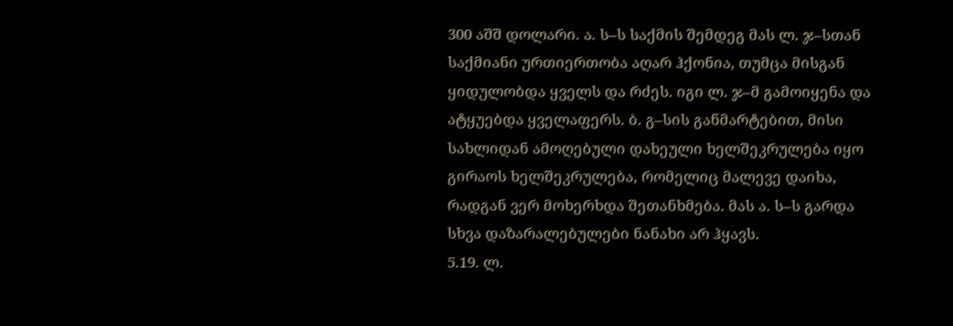300 აშშ დოლარი. ა. ს–ს საქმის შემდეგ მას ლ. ჯ–სთან საქმიანი ურთიერთობა აღარ ჰქონია, თუმცა მისგან ყიდულობდა ყველს და რძეს. იგი ლ. ჯ–მ გამოიყენა და ატყუებდა ყველაფერს. ბ. გ–სის განმარტებით, მისი სახლიდან ამოღებული დახეული ხელშეკრულება იყო გირაოს ხელშეკრულება, რომელიც მალევე დაიხა, რადგან ვერ მოხერხდა შეთანხმება. მას ა. ს–ს გარდა სხვა დაზარალებულები ნანახი არ ჰყავს.
5.19. ლ.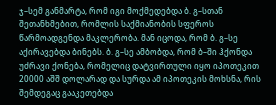ჯ–სემ განმარტა, რომ იგი მოქმედებდა ბ. გ–სთან შეთანხმებით, რომლის საქმიანობის სფეროს წარმოადგენდა მაკლერობა. მან იცოდა, რომ ბ. გ–სე აქირავებდა ბინებს. ბ. გ–სე ამბობდა, რომ ბ–ში ჰქონდა უძრავი ქონება, რომელიც დატვირთული იყო იპოთეკით 20000 აშშ დოლარად და სურდა ამ იპოთეკის მოხსნა, რის შემდეგაც გააკეთებდა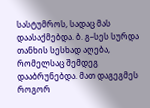სასტუმროს, სადაც მას დაასაქმებდა. ბ. გ–სეს სურდა თანხის სესხად აღება, რომელსაც შემდეგ დააბრუნებდა. მათ დაგეგმეს როგორ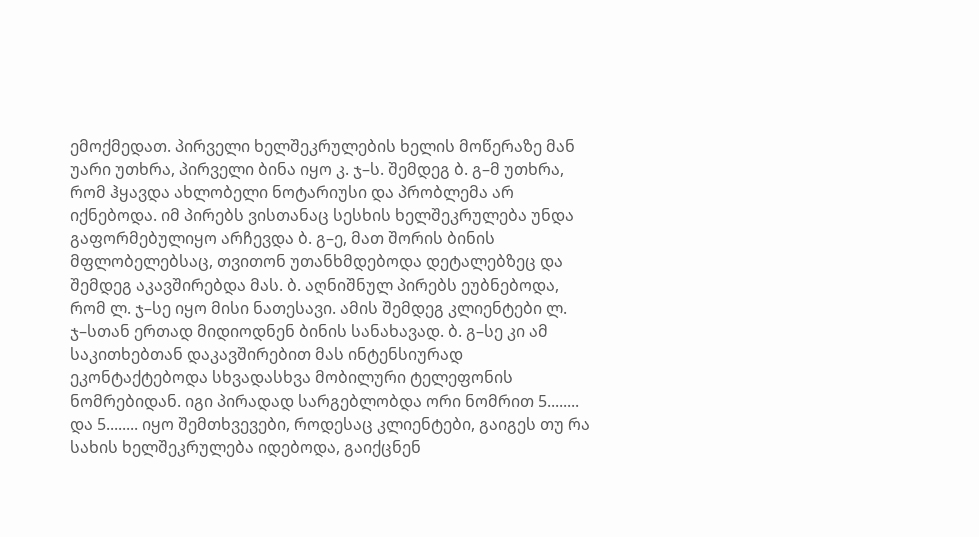ემოქმედათ. პირველი ხელშეკრულების ხელის მოწერაზე მან უარი უთხრა, პირველი ბინა იყო კ. ჯ–ს. შემდეგ ბ. გ–მ უთხრა, რომ ჰყავდა ახლობელი ნოტარიუსი და პრობლემა არ იქნებოდა. იმ პირებს ვისთანაც სესხის ხელშეკრულება უნდა გაფორმებულიყო არჩევდა ბ. გ–ე, მათ შორის ბინის მფლობელებსაც, თვითონ უთანხმდებოდა დეტალებზეც და შემდეგ აკავშირებდა მას. ბ. აღნიშნულ პირებს ეუბნებოდა, რომ ლ. ჯ–სე იყო მისი ნათესავი. ამის შემდეგ კლიენტები ლ. ჯ–სთან ერთად მიდიოდნენ ბინის სანახავად. ბ. გ–სე კი ამ საკითხებთან დაკავშირებით მას ინტენსიურად ეკონტაქტებოდა სხვადასხვა მობილური ტელეფონის ნომრებიდან. იგი პირადად სარგებლობდა ორი ნომრით 5........ და 5........ იყო შემთხვევები, როდესაც კლიენტები, გაიგეს თუ რა სახის ხელშეკრულება იდებოდა, გაიქცნენ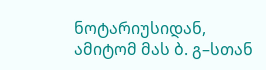ნოტარიუსიდან, ამიტომ მას ბ. გ–სთან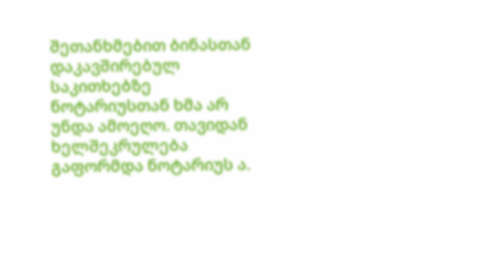შეთანხმებით ბინასთან დაკავშირებულ საკითხებზე ნოტარიუსთან ხმა არ უნდა ამოეღო. თავიდან ხელშეკრულება გაფორმდა ნოტარიუს ა.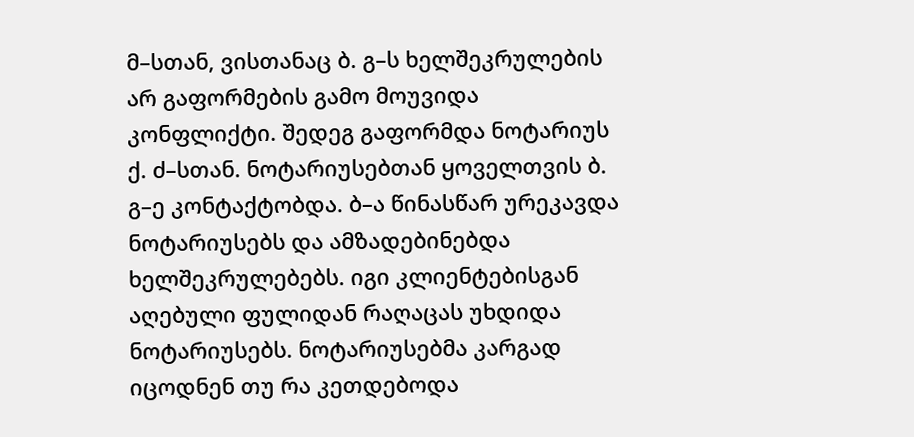მ–სთან, ვისთანაც ბ. გ–ს ხელშეკრულების არ გაფორმების გამო მოუვიდა კონფლიქტი. შედეგ გაფორმდა ნოტარიუს ქ. ძ–სთან. ნოტარიუსებთან ყოველთვის ბ. გ–ე კონტაქტობდა. ბ–ა წინასწარ ურეკავდა ნოტარიუსებს და ამზადებინებდა ხელშეკრულებებს. იგი კლიენტებისგან აღებული ფულიდან რაღაცას უხდიდა ნოტარიუსებს. ნოტარიუსებმა კარგად იცოდნენ თუ რა კეთდებოდა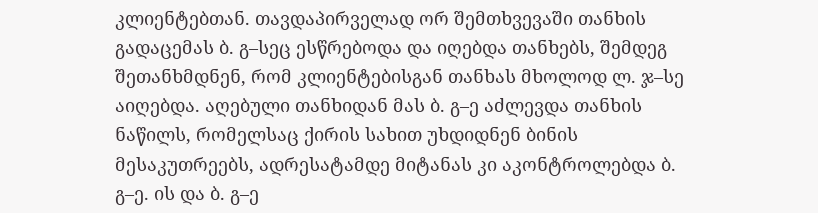კლიენტებთან. თავდაპირველად ორ შემთხვევაში თანხის გადაცემას ბ. გ–სეც ესწრებოდა და იღებდა თანხებს, შემდეგ შეთანხმდნენ, რომ კლიენტებისგან თანხას მხოლოდ ლ. ჯ–სე აიღებდა. აღებული თანხიდან მას ბ. გ–ე აძლევდა თანხის ნაწილს, რომელსაც ქირის სახით უხდიდნენ ბინის მესაკუთრეებს, ადრესატამდე მიტანას კი აკონტროლებდა ბ. გ–ე. ის და ბ. გ–ე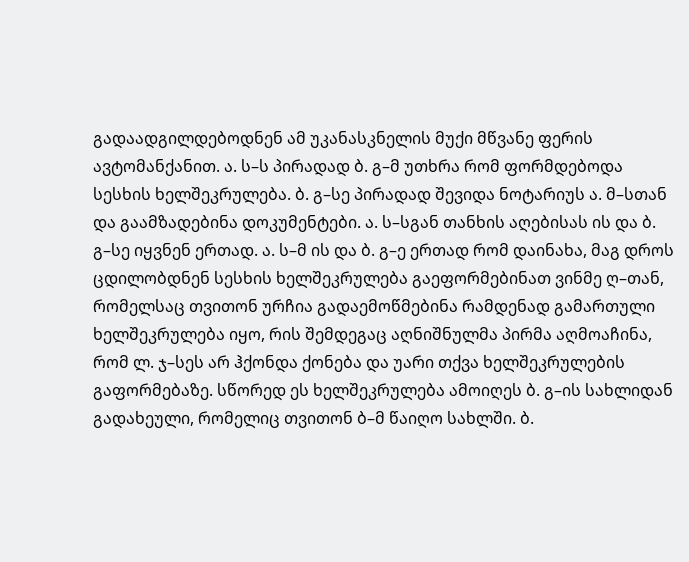გადაადგილდებოდნენ ამ უკანასკნელის მუქი მწვანე ფერის ავტომანქანით. ა. ს–ს პირადად ბ. გ–მ უთხრა რომ ფორმდებოდა სესხის ხელშეკრულება. ბ. გ–სე პირადად შევიდა ნოტარიუს ა. მ–სთან და გაამზადებინა დოკუმენტები. ა. ს–სგან თანხის აღებისას ის და ბ. გ–სე იყვნენ ერთად. ა. ს–მ ის და ბ. გ–ე ერთად რომ დაინახა, მაგ დროს ცდილობდნენ სესხის ხელშეკრულება გაეფორმებინათ ვინმე ღ–თან, რომელსაც თვითონ ურჩია გადაემოწმებინა რამდენად გამართული ხელშეკრულება იყო, რის შემდეგაც აღნიშნულმა პირმა აღმოაჩინა, რომ ლ. ჯ–სეს არ ჰქონდა ქონება და უარი თქვა ხელშეკრულების გაფორმებაზე. სწორედ ეს ხელშეკრულება ამოიღეს ბ. გ–ის სახლიდან გადახეული, რომელიც თვითონ ბ–მ წაიღო სახლში. ბ.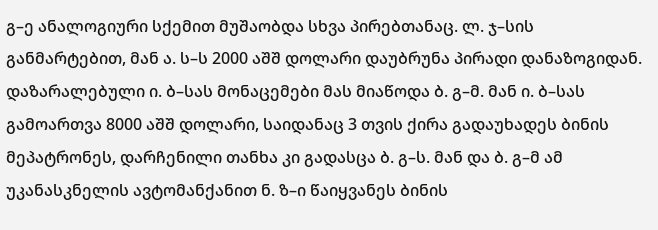გ–ე ანალოგიური სქემით მუშაობდა სხვა პირებთანაც. ლ. ჯ–სის განმარტებით, მან ა. ს–ს 2000 აშშ დოლარი დაუბრუნა პირადი დანაზოგიდან. დაზარალებული ი. ბ–სას მონაცემები მას მიაწოდა ბ. გ–მ. მან ი. ბ–სას გამოართვა 8000 აშშ დოლარი, საიდანაც 3 თვის ქირა გადაუხადეს ბინის მეპატრონეს, დარჩენილი თანხა კი გადასცა ბ. გ–ს. მან და ბ. გ–მ ამ უკანასკნელის ავტომანქანით ნ. ზ–ი წაიყვანეს ბინის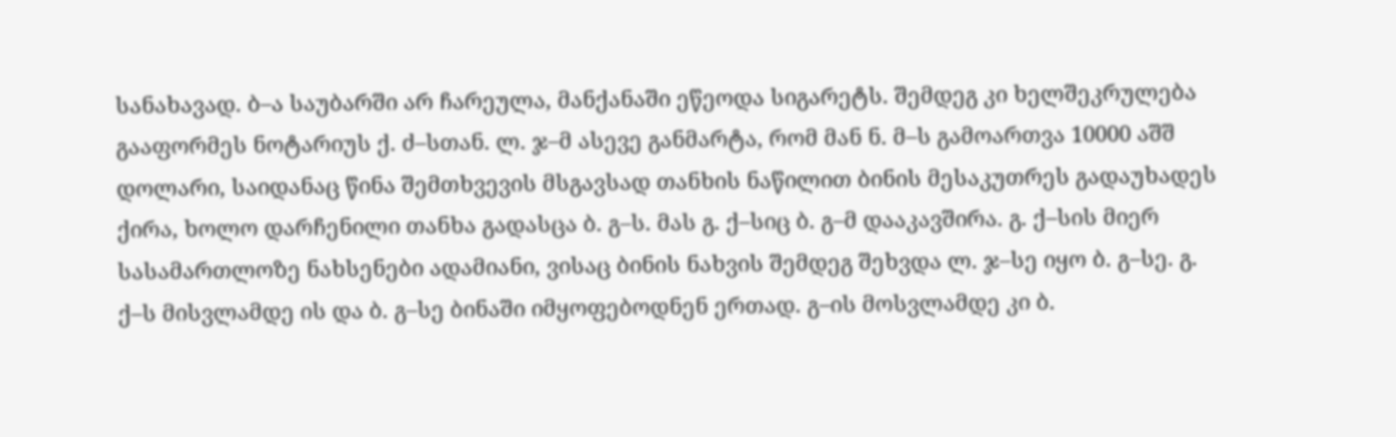სანახავად. ბ–ა საუბარში არ ჩარეულა, მანქანაში ეწეოდა სიგარეტს. შემდეგ კი ხელშეკრულება გააფორმეს ნოტარიუს ქ. ძ–სთან. ლ. ჯ–მ ასევე განმარტა, რომ მან ნ. მ–ს გამოართვა 10000 აშშ დოლარი, საიდანაც წინა შემთხვევის მსგავსად თანხის ნაწილით ბინის მესაკუთრეს გადაუხადეს ქირა, ხოლო დარჩენილი თანხა გადასცა ბ. გ–ს. მას გ. ქ–სიც ბ. გ–მ დააკავშირა. გ. ქ–სის მიერ სასამართლოზე ნახსენები ადამიანი, ვისაც ბინის ნახვის შემდეგ შეხვდა ლ. ჯ–სე იყო ბ. გ–სე. გ. ქ–ს მისვლამდე ის და ბ. გ–სე ბინაში იმყოფებოდნენ ერთად. გ–ის მოსვლამდე კი ბ.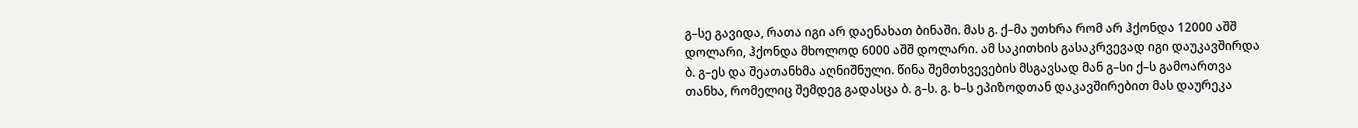გ–სე გავიდა, რათა იგი არ დაენახათ ბინაში. მას გ. ქ–მა უთხრა რომ არ ჰქონდა 12000 აშშ დოლარი, ჰქონდა მხოლოდ 6000 აშშ დოლარი. ამ საკითხის გასაკრვევად იგი დაუკავშირდა ბ. გ–ეს და შეათანხმა აღნიშნული. წინა შემთხვევების მსგავსად მან გ–სი ქ–ს გამოართვა თანხა, რომელიც შემდეგ გადასცა ბ. გ–ს. გ. ხ–ს ეპიზოდთან დაკავშირებით მას დაურეკა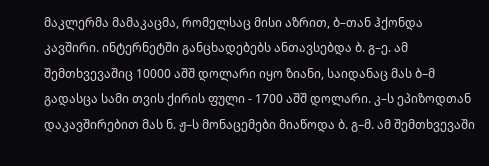მაკლერმა მამაკაცმა, რომელსაც მისი აზრით, ბ–თან ჰქონდა კავშირი. ინტერნეტში განცხადებებს ანთავსებდა ბ. გ–ე. ამ შემთხვევაშიც 10000 აშშ დოლარი იყო ზიანი, საიდანაც მას ბ–მ გადასცა სამი თვის ქირის ფული - 1700 აშშ დოლარი. კ–ს ეპიზოდთან დაკავშირებით მას ნ. ჟ–ს მონაცემები მიაწოდა ბ. გ–მ. ამ შემთხვევაში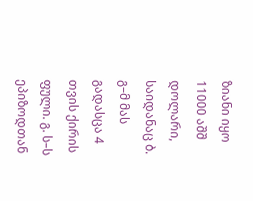ზიანი იყო 11000 აშშ დოლარი, საიდანაც ბ. გ–მ მას გადასცა 4 თვის ქირის ფული. გ. ს–ს ეპიზოდთან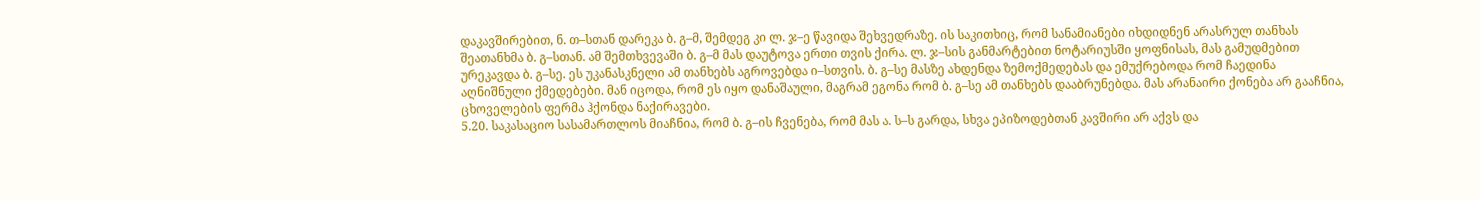დაკავშირებით, ნ. თ–სთან დარეკა ბ. გ–მ, შემდეგ კი ლ. ჯ–ე წავიდა შეხვედრაზე. ის საკითხიც, რომ სანამიანები იხდიდნენ არასრულ თანხას შეათანხმა ბ. გ–სთან. ამ შემთხვევაში ბ. გ–მ მას დაუტოვა ერთი თვის ქირა. ლ. ჯ–სის განმარტებით ნოტარიუსში ყოფნისას, მას გამუდმებით ურეკავდა ბ. გ–სე. ეს უკანასკნელი ამ თანხებს აგროვებდა ი–სთვის. ბ. გ–სე მასზე ახდენდა ზემოქმედებას და ემუქრებოდა რომ ჩაედინა აღნიშნული ქმედებები. მან იცოდა, რომ ეს იყო დანაშაული, მაგრამ ეგონა რომ ბ. გ–სე ამ თანხებს დააბრუნებდა. მას არანაირი ქონება არ გააჩნია, ცხოველების ფერმა ჰქონდა ნაქირავები.
5.20. საკასაციო სასამართლოს მიაჩნია, რომ ბ. გ–ის ჩვენება, რომ მას ა. ს–ს გარდა, სხვა ეპიზოდებთან კავშირი არ აქვს და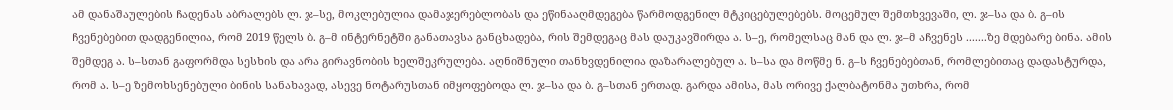ამ დანაშაულების ჩადენას აბრალებს ლ. ჯ–სე, მოკლებულია დამაჯერებლობას და ეწინააღმდეგება წარმოდგენილ მტკიცებულებებს. მოცემულ შემთხვევაში, ლ. ჯ–სა და ბ. გ–ის ჩვენებებით დადგენილია, რომ 2019 წელს ბ. გ–მ ინტერნეტში განათავსა განცხადება, რის შემდეგაც მას დაუკავშირდა ა. ს–ე, რომელსაც მან და ლ. ჯ–მ აჩვენეს .......ზე მდებარე ბინა. ამის შემდეგ ა. ს–სთან გაფორმდა სესხის და არა გირავნობის ხელშეკრულება. აღნიშნული თანხვდენილია დაზარალებულ ა. ს–სა და მოწმე ნ. გ–ს ჩვენებებთან, რომლებითაც დადასტურდა, რომ ა. ს–ე ზემოხსენებული ბინის სანახავად, ასევე ნოტარუსთან იმყოფებოდა ლ. ჯ–სა და ბ. გ–სთან ერთად. გარდა ამისა, მას ორივე ქალბატონმა უთხრა, რომ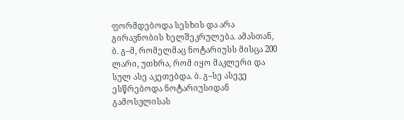ფორმდებოდა სესხის და არა გირავნობის ხელშეკრულება. ამასთან, ბ. გ–მ, რომელმაც ნოტარიუსს მისცა 200 ლარი, უთხრა, რომ იყო მაკლერი და სულ ასე აკეთებდა. ბ. გ–სე ასევე ესწრებოდა ნოტარიუსიდან გამოსვლისას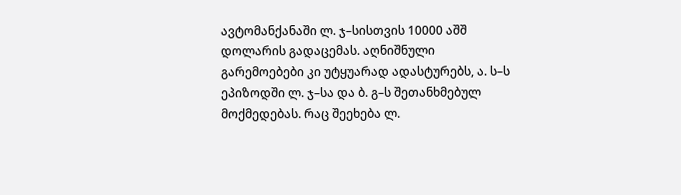ავტომანქანაში ლ. ჯ–სისთვის 10000 აშშ დოლარის გადაცემას. აღნიშნული გარემოებები კი უტყუარად ადასტურებს, ა. ს–ს ეპიზოდში ლ. ჯ–სა და ბ. გ–ს შეთანხმებულ მოქმედებას. რაც შეეხება ლ.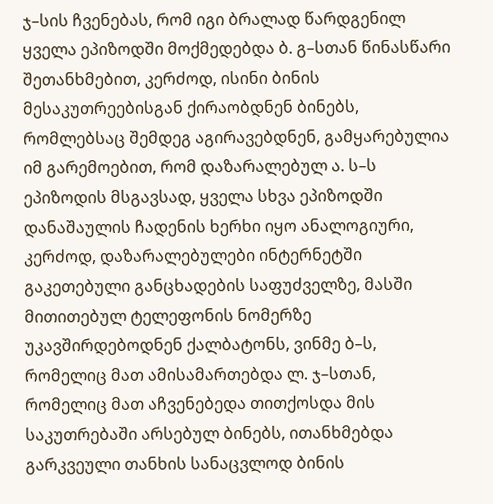ჯ–სის ჩვენებას, რომ იგი ბრალად წარდგენილ ყველა ეპიზოდში მოქმედებდა ბ. გ–სთან წინასწარი შეთანხმებით, კერძოდ, ისინი ბინის მესაკუთრეებისგან ქირაობდნენ ბინებს, რომლებსაც შემდეგ აგირავებდნენ, გამყარებულია იმ გარემოებით, რომ დაზარალებულ ა. ს–ს ეპიზოდის მსგავსად, ყველა სხვა ეპიზოდში დანაშაულის ჩადენის ხერხი იყო ანალოგიური, კერძოდ, დაზარალებულები ინტერნეტში გაკეთებული განცხადების საფუძველზე, მასში მითითებულ ტელეფონის ნომერზე უკავშირდებოდნენ ქალბატონს, ვინმე ბ–ს, რომელიც მათ ამისამართებდა ლ. ჯ–სთან, რომელიც მათ აჩვენებედა თითქოსდა მის საკუთრებაში არსებულ ბინებს, ითანხმებდა გარკვეული თანხის სანაცვლოდ ბინის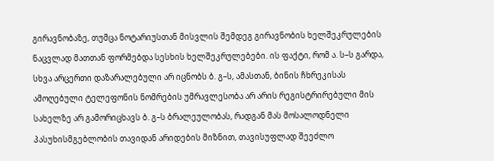გირავნობაზე, თუმცა ნოტარიუსთან მისვლის შემდეგ გირავნობის ხელშეკრულების ნაცვლად მათთან ფორმებდა სესხის ხელშეკრულებები. ის ფაქტი, რომ ა. ს–ს გარდა, სხვა არცერთი დაზარალებული არ იცნობს ბ. გ–ს, ამასთან, ბინის ჩხრეკისას ამოღებული ტელეფონის ნომრების უმრავლესობა არ არის რეგისტრირებული მის სახელზე არ გამორიცხავს ბ. გ–ს ბრალეულობას, რადგან მას მოსალოდნელი პასუხისმგებლობის თავიდან არიდების მიზნით, თავისუფლად შეეძლო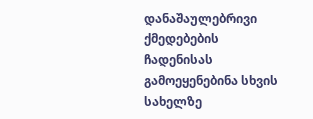დანაშაულებრივი ქმედებების ჩადენისას გამოეყენებინა სხვის სახელზე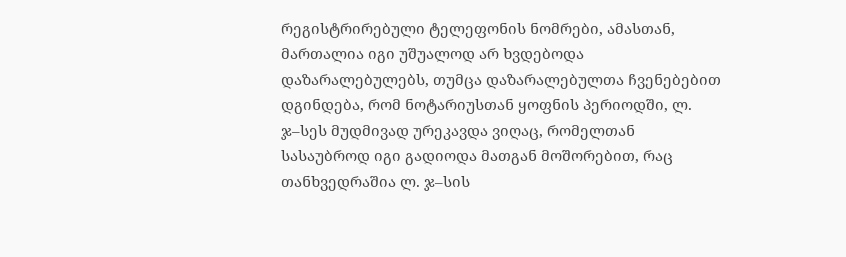რეგისტრირებული ტელეფონის ნომრები, ამასთან, მართალია იგი უშუალოდ არ ხვდებოდა დაზარალებულებს, თუმცა დაზარალებულთა ჩვენებებით დგინდება, რომ ნოტარიუსთან ყოფნის პერიოდში, ლ. ჯ–სეს მუდმივად ურეკავდა ვიღაც, რომელთან სასაუბროდ იგი გადიოდა მათგან მოშორებით, რაც თანხვედრაშია ლ. ჯ–სის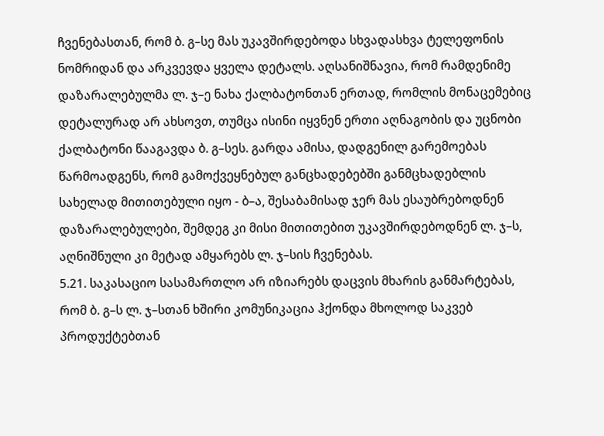ჩვენებასთან, რომ ბ. გ–სე მას უკავშირდებოდა სხვადასხვა ტელეფონის ნომრიდან და არკვევდა ყველა დეტალს. აღსანიშნავია, რომ რამდენიმე დაზარალებულმა ლ. ჯ–ე ნახა ქალბატონთან ერთად, რომლის მონაცემებიც დეტალურად არ ახსოვთ, თუმცა ისინი იყვნენ ერთი აღნაგობის და უცნობი ქალბატონი წააგავდა ბ. გ–სეს. გარდა ამისა, დადგენილ გარემოებას წარმოადგენს, რომ გამოქვეყნებულ განცხადებებში განმცხადებლის სახელად მითითებული იყო - ბ–ა, შესაბამისად ჯერ მას ესაუბრებოდნენ დაზარალებულები, შემდეგ კი მისი მითითებით უკავშირდებოდნენ ლ. ჯ–ს, აღნიშნული კი მეტად ამყარებს ლ. ჯ–სის ჩვენებას.
5.21. საკასაციო სასამართლო არ იზიარებს დაცვის მხარის განმარტებას, რომ ბ. გ–ს ლ. ჯ–სთან ხშირი კომუნიკაცია ჰქონდა მხოლოდ საკვებ პროდუქტებთან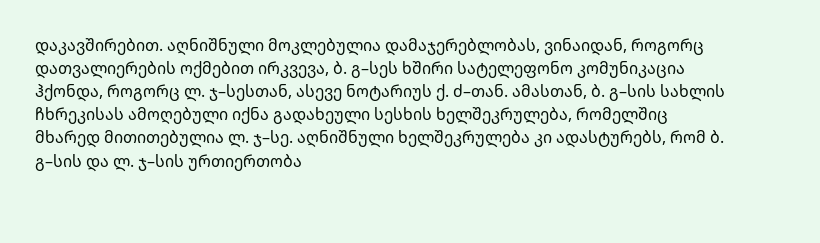დაკავშირებით. აღნიშნული მოკლებულია დამაჯერებლობას, ვინაიდან, როგორც დათვალიერების ოქმებით ირკვევა, ბ. გ–სეს ხშირი სატელეფონო კომუნიკაცია ჰქონდა, როგორც ლ. ჯ–სესთან, ასევე ნოტარიუს ქ. ძ–თან. ამასთან, ბ. გ–სის სახლის ჩხრეკისას ამოღებული იქნა გადახეული სესხის ხელშეკრულება, რომელშიც მხარედ მითითებულია ლ. ჯ–სე. აღნიშნული ხელშეკრულება კი ადასტურებს, რომ ბ. გ–სის და ლ. ჯ–სის ურთიერთობა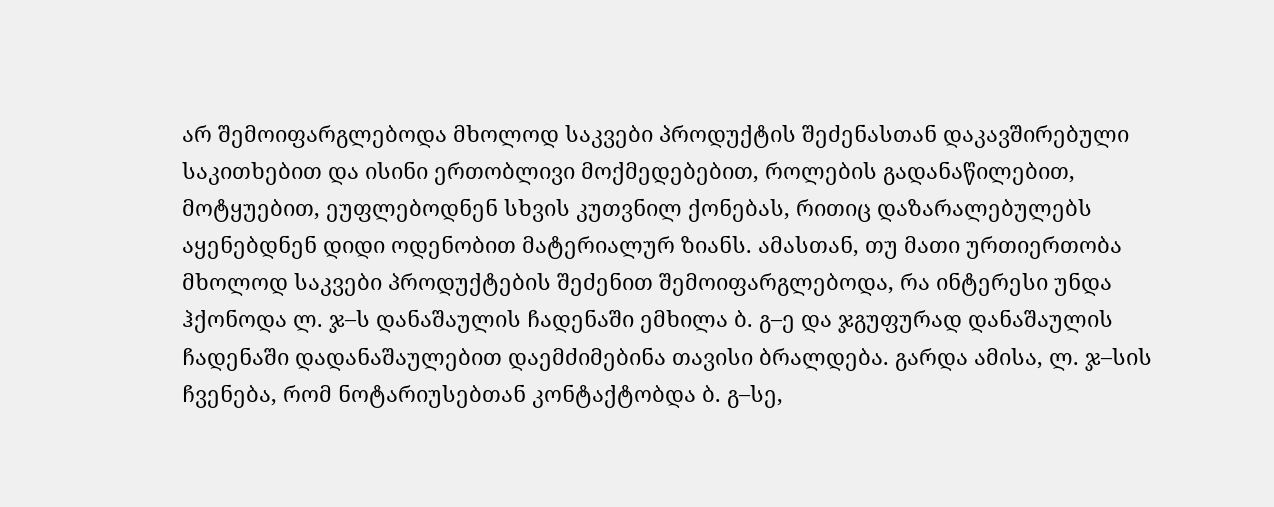არ შემოიფარგლებოდა მხოლოდ საკვები პროდუქტის შეძენასთან დაკავშირებული საკითხებით და ისინი ერთობლივი მოქმედებებით, როლების გადანაწილებით, მოტყუებით, ეუფლებოდნენ სხვის კუთვნილ ქონებას, რითიც დაზარალებულებს აყენებდნენ დიდი ოდენობით მატერიალურ ზიანს. ამასთან, თუ მათი ურთიერთობა მხოლოდ საკვები პროდუქტების შეძენით შემოიფარგლებოდა, რა ინტერესი უნდა ჰქონოდა ლ. ჯ–ს დანაშაულის ჩადენაში ემხილა ბ. გ–ე და ჯგუფურად დანაშაულის ჩადენაში დადანაშაულებით დაემძიმებინა თავისი ბრალდება. გარდა ამისა, ლ. ჯ–სის ჩვენება, რომ ნოტარიუსებთან კონტაქტობდა ბ. გ–სე,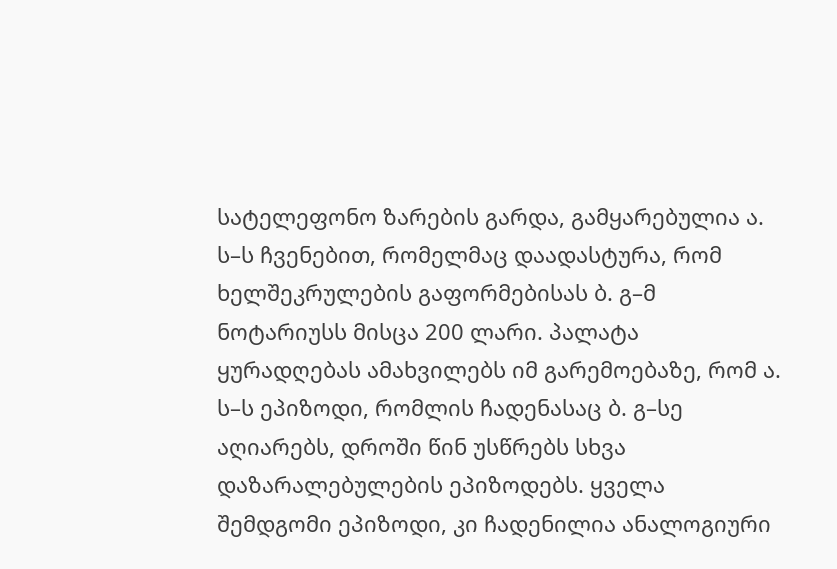სატელეფონო ზარების გარდა, გამყარებულია ა. ს–ს ჩვენებით, რომელმაც დაადასტურა, რომ ხელშეკრულების გაფორმებისას ბ. გ–მ ნოტარიუსს მისცა 200 ლარი. პალატა ყურადღებას ამახვილებს იმ გარემოებაზე, რომ ა. ს–ს ეპიზოდი, რომლის ჩადენასაც ბ. გ–სე აღიარებს, დროში წინ უსწრებს სხვა დაზარალებულების ეპიზოდებს. ყველა შემდგომი ეპიზოდი, კი ჩადენილია ანალოგიური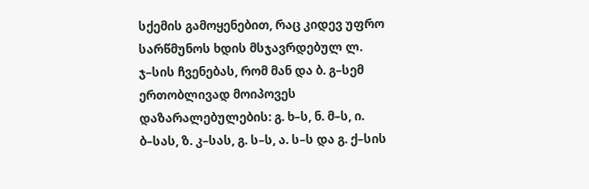სქემის გამოყენებით, რაც კიდევ უფრო სარწმუნოს ხდის მსჯავრდებულ ლ. ჯ–სის ჩვენებას, რომ მან და ბ. გ–სემ ერთობლივად მოიპოვეს დაზარალებულების: გ. ხ–ს, ნ. მ–ს, ი. ბ–სას, ზ. კ–სას, გ. ს–ს, ა. ს–ს და გ. ქ–სის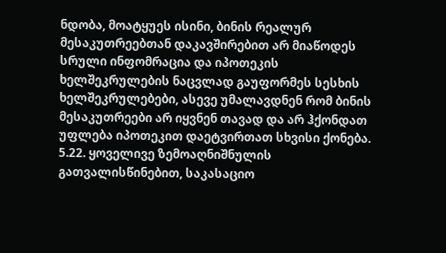ნდობა, მოატყუეს ისინი, ბინის რეალურ მესაკუთრეებთან დაკავშირებით არ მიაწოდეს სრული ინფომრაცია და იპოთეკის ხელშეკრულების ნაცვლად გაუფორმეს სესხის ხელშეკრულებები, ასევე უმალავდნენ რომ ბინის მესაკუთრეები არ იყვნენ თავად და არ ჰქონდათ უფლება იპოთეკით დაეტვირთათ სხვისი ქონება.
5.22. ყოველივე ზემოაღნიშნულის გათვალისწინებით, საკასაციო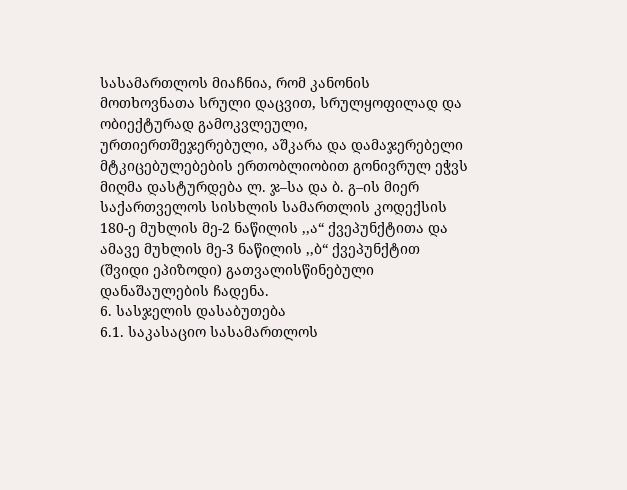სასამართლოს მიაჩნია, რომ კანონის მოთხოვნათა სრული დაცვით, სრულყოფილად და ობიექტურად გამოკვლეული, ურთიერთშეჯერებული, აშკარა და დამაჯერებელი მტკიცებულებების ერთობლიობით გონივრულ ეჭვს მიღმა დასტურდება ლ. ჯ–სა და ბ. გ–ის მიერ საქართველოს სისხლის სამართლის კოდექსის 180-ე მუხლის მე-2 ნაწილის ,,ა“ ქვეპუნქტითა და ამავე მუხლის მე-3 ნაწილის ,,ბ“ ქვეპუნქტით (შვიდი ეპიზოდი) გათვალისწინებული დანაშაულების ჩადენა.
6. სასჯელის დასაბუთება
6.1. საკასაციო სასამართლოს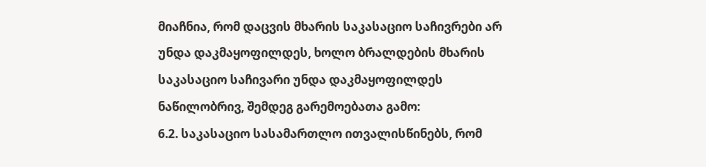მიაჩნია, რომ დაცვის მხარის საკასაციო საჩივრები არ უნდა დაკმაყოფილდეს, ხოლო ბრალდების მხარის საკასაციო საჩივარი უნდა დაკმაყოფილდეს ნაწილობრივ, შემდეგ გარემოებათა გამო:
6.2. საკასაციო სასამართლო ითვალისწინებს, რომ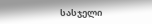სასჯელი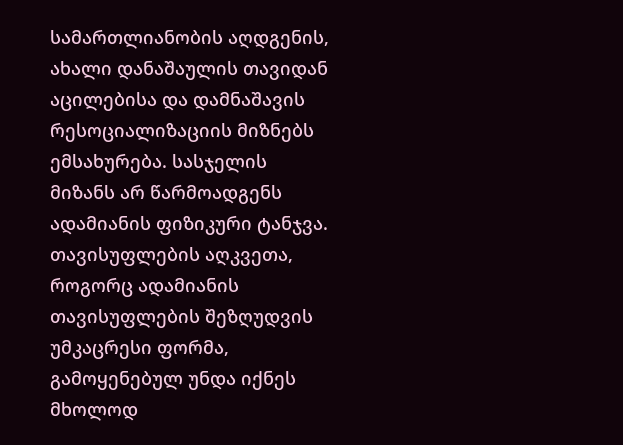სამართლიანობის აღდგენის, ახალი დანაშაულის თავიდან აცილებისა და დამნაშავის რესოციალიზაციის მიზნებს ემსახურება. სასჯელის მიზანს არ წარმოადგენს ადამიანის ფიზიკური ტანჯვა. თავისუფლების აღკვეთა, როგორც ადამიანის თავისუფლების შეზღუდვის უმკაცრესი ფორმა, გამოყენებულ უნდა იქნეს მხოლოდ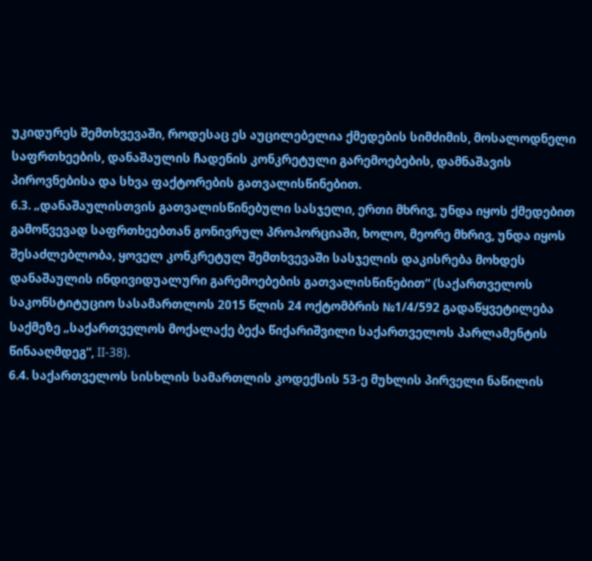უკიდურეს შემთხვევაში, როდესაც ეს აუცილებელია ქმედების სიმძიმის, მოსალოდნელი საფრთხეების, დანაშაულის ჩადენის კონკრეტული გარემოებების, დამნაშავის პიროვნებისა და სხვა ფაქტორების გათვალისწინებით.
6.3. „დანაშაულისთვის გათვალისწინებული სასჯელი, ერთი მხრივ, უნდა იყოს ქმედებით გამოწვევად საფრთხეებთან გონივრულ პროპორციაში, ხოლო, მეორე მხრივ, უნდა იყოს შესაძლებლობა, ყოველ კონკრეტულ შემთხვევაში სასჯელის დაკისრება მოხდეს დანაშაულის ინდივიდუალური გარემოებების გათვალისწინებით“ (საქართველოს საკონსტიტუციო სასამართლოს 2015 წლის 24 ოქტომბრის №1/4/592 გადაწყვეტილება საქმეზე „საქართველოს მოქალაქე ბექა წიქარიშვილი საქართველოს პარლამენტის წინააღმდეგ“, II-38).
6.4. საქართველოს სისხლის სამართლის კოდექსის 53-ე მუხლის პირველი ნაწილის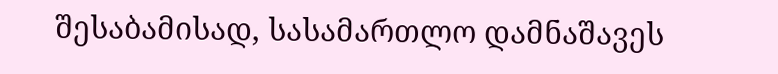შესაბამისად, სასამართლო დამნაშავეს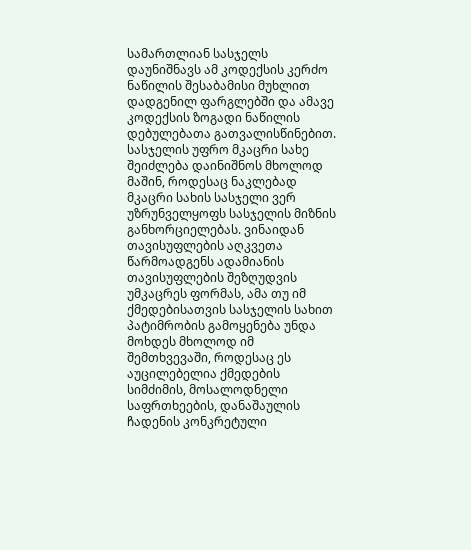სამართლიან სასჯელს დაუნიშნავს ამ კოდექსის კერძო ნაწილის შესაბამისი მუხლით დადგენილ ფარგლებში და ამავე კოდექსის ზოგადი ნაწილის დებულებათა გათვალისწინებით. სასჯელის უფრო მკაცრი სახე შეიძლება დაინიშნოს მხოლოდ მაშინ, როდესაც ნაკლებად მკაცრი სახის სასჯელი ვერ უზრუნველყოფს სასჯელის მიზნის განხორციელებას. ვინაიდან თავისუფლების აღკვეთა წარმოადგენს ადამიანის თავისუფლების შეზღუდვის უმკაცრეს ფორმას, ამა თუ იმ ქმედებისათვის სასჯელის სახით პატიმრობის გამოყენება უნდა მოხდეს მხოლოდ იმ შემთხვევაში, როდესაც ეს აუცილებელია ქმედების სიმძიმის, მოსალოდნელი საფრთხეების, დანაშაულის ჩადენის კონკრეტული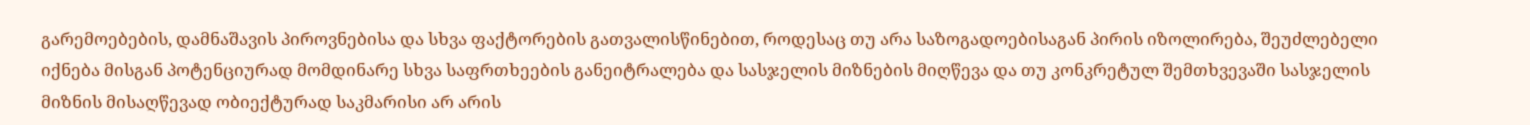გარემოებების, დამნაშავის პიროვნებისა და სხვა ფაქტორების გათვალისწინებით, როდესაც თუ არა საზოგადოებისაგან პირის იზოლირება, შეუძლებელი იქნება მისგან პოტენციურად მომდინარე სხვა საფრთხეების განეიტრალება და სასჯელის მიზნების მიღწევა და თუ კონკრეტულ შემთხვევაში სასჯელის მიზნის მისაღწევად ობიექტურად საკმარისი არ არის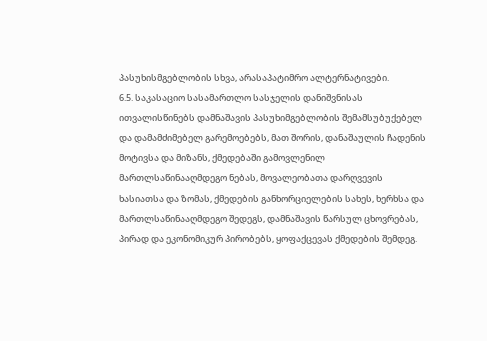პასუხისმგებლობის სხვა, არასაპატიმრო ალტერნატივები.
6.5. საკასაციო სასამართლო სასჯელის დანიშვნისას ითვალისწინებს დამნაშავის პასუხიმგებლობის შემამსუბუქებელ და დამამძიმებელ გარემოებებს, მათ შორის, დანაშაულის ჩადენის მოტივსა და მიზანს, ქმედებაში გამოვლენილ მართლსაწინააღმდეგო ნებას, მოვალეობათა დარღვევის ხასიათსა და ზომას, ქმედების განხორციელების სახეს, ხერხსა და მართლსაწინააღმდეგო შედეგს, დამნაშავის წარსულ ცხოვრებას, პირად და ეკონომიკურ პირობებს, ყოფაქცევას ქმედების შემდეგ.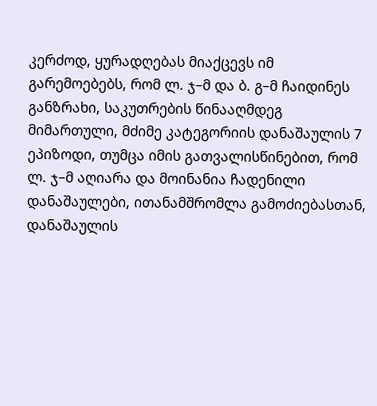კერძოდ, ყურადღებას მიაქცევს იმ გარემოებებს, რომ ლ. ჯ–მ და ბ. გ–მ ჩაიდინეს განზრახი, საკუთრების წინააღმდეგ მიმართული, მძიმე კატეგორიის დანაშაულის 7 ეპიზოდი, თუმცა იმის გათვალისწინებით, რომ ლ. ჯ–მ აღიარა და მოინანია ჩადენილი დანაშაულები, ითანამშრომლა გამოძიებასთან, დანაშაულის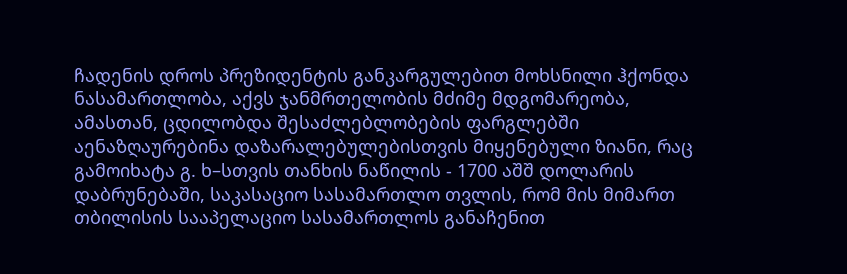ჩადენის დროს პრეზიდენტის განკარგულებით მოხსნილი ჰქონდა ნასამართლობა, აქვს ჯანმრთელობის მძიმე მდგომარეობა, ამასთან, ცდილობდა შესაძლებლობების ფარგლებში აენაზღაურებინა დაზარალებულებისთვის მიყენებული ზიანი, რაც გამოიხატა გ. ხ–სთვის თანხის ნაწილის - 1700 აშშ დოლარის დაბრუნებაში, საკასაციო სასამართლო თვლის, რომ მის მიმართ თბილისის სააპელაციო სასამართლოს განაჩენით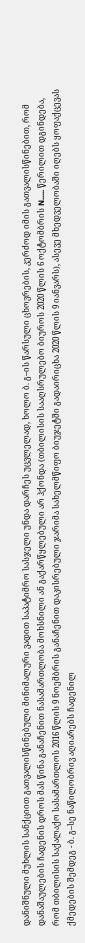დანიშნული მუხლის სანქციით გათვალისწინებული მინიმალური ვადით საპატიმრო სასჯელი უნდა დარჩეს უცვლელად, ხოლო ბ. გ–ის წარსული ცხოვრების, კერძოდ იმის გათვალისწინებით, რომ დანაშაულების ჩადენის დროს მას წინა განაჩენით ნასამართლობა მოხსნილი ან გაქარწყლებული არ ჰქონდა (თბილისის სააღსრულებო ბიუროს 2020 წლის 6 ოქტომბრის N..... წერილით დგინდება, რომ თბილისის საქალაქო სასამართლოს 2016 წლის 9 ნოემბრის განაჩენით დაკისრებული ჯარიმა სახელმწიფო ბიუჯეტში გადაირიცხა 2020 წლის 9 იანვარს), ასევე მხედველობაში იღებს ყოფაქცევას ქმედების შემდეგ - ბ. გ–სე ნაწილობრივ აღიარებს ჩადენილ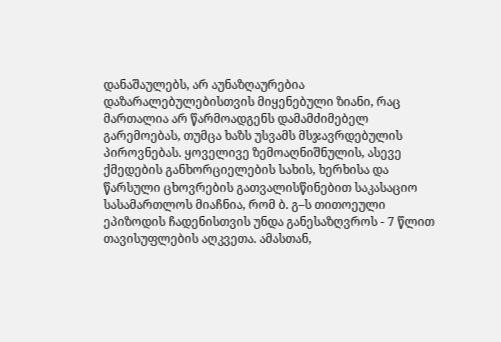დანაშაულებს, არ აუნაზღაურებია დაზარალებულებისთვის მიყენებული ზიანი, რაც მართალია არ წარმოადგენს დამამძიმებელ გარემოებას, თუმცა ხაზს უსვამს მსჯავრდებულის პიროვნებას. ყოველივე ზემოაღნიშნულის, ასევე ქმედების განხორციელების სახის, ხერხისა და წარსული ცხოვრების გათვალისწინებით საკასაციო სასამართლოს მიაჩნია, რომ ბ. გ–ს თითოეული ეპიზოდის ჩადენისთვის უნდა განესაზღვროს - 7 წლით თავისუფლების აღკვეთა. ამასთან,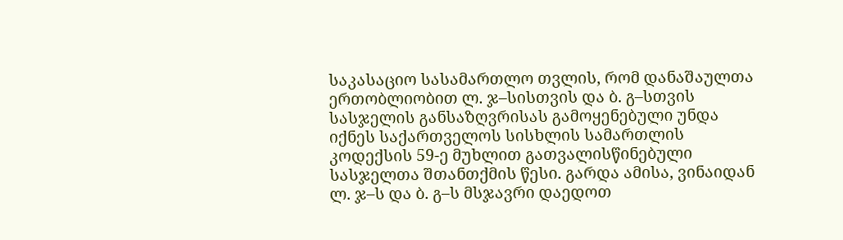საკასაციო სასამართლო თვლის, რომ დანაშაულთა ერთობლიობით ლ. ჯ–სისთვის და ბ. გ–სთვის სასჯელის განსაზღვრისას გამოყენებული უნდა იქნეს საქართველოს სისხლის სამართლის კოდექსის 59-ე მუხლით გათვალისწინებული სასჯელთა შთანთქმის წესი. გარდა ამისა, ვინაიდან ლ. ჯ–ს და ბ. გ–ს მსჯავრი დაედოთ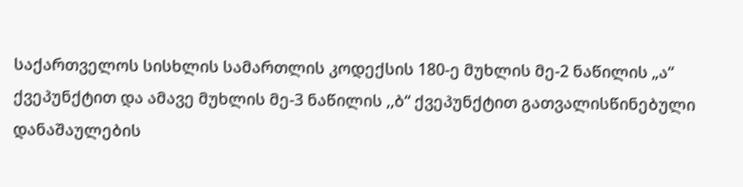საქართველოს სისხლის სამართლის კოდექსის 180-ე მუხლის მე-2 ნაწილის „ა“ ქვეპუნქტით და ამავე მუხლის მე-3 ნაწილის ,,ბ“ ქვეპუნქტით გათვალისწინებული დანაშაულების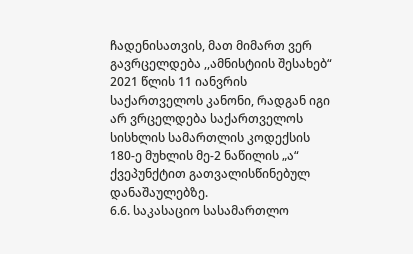ჩადენისათვის, მათ მიმართ ვერ გავრცელდება ,,ამნისტიის შესახებ“ 2021 წლის 11 იანვრის საქართველოს კანონი, რადგან იგი არ ვრცელდება საქართველოს სისხლის სამართლის კოდექსის 180-ე მუხლის მე-2 ნაწილის „ა“ ქვეპუნქტით გათვალისწინებულ დანაშაულებზე.
6.6. საკასაციო სასამართლო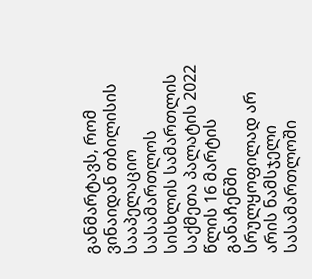განმარტავს, რომ ვინაიდან თბილისის სააპელაციო სასამართლოს სისხლის სამართლის საქმეთა პალატის 2022 წლის 16 მარტის განაჩენში სრულყოფილად არ არის ნამსჯელი სასამართლოში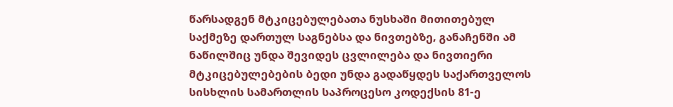წარსადგენ მტკიცებულებათა ნუსხაში მითითებულ საქმეზე დართულ საგნებსა და ნივთებზე, განაჩენში ამ ნაწილშიც უნდა შევიდეს ცვლილება და ნივთიერი მტკიცებულებების ბედი უნდა გადაწყდეს საქართველოს სისხლის სამართლის საპროცესო კოდექსის 81-ე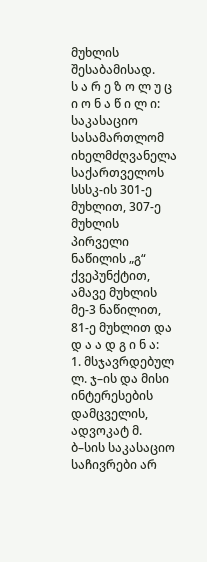მუხლის შესაბამისად.
ს ა რ ე ზ ო ლ უ ც ი ო ნ ა წ ი ლ ი:
საკასაციო სასამართლომ იხელმძღვანელა საქართველოს სსსკ-ის 301-ე მუხლით, 307-ე მუხლის პირველი ნაწილის „გ“ ქვეპუნქტით, ამავე მუხლის მე-3 ნაწილით, 81-ე მუხლით და
დ ა ა დ გ ი ნ ა:
1. მსჯავრდებულ ლ. ჯ–ის და მისი ინტერესების დამცველის, ადვოკატ მ. ბ–სის საკასაციო საჩივრები არ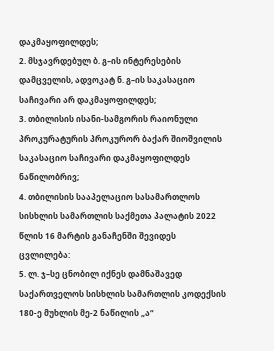დაკმაყოფილდეს;
2. მსჯავრდებულ ბ. გ–ის ინტერესების დამცველის, ადვოკატ ნ. გ–ის საკასაციო საჩივარი არ დაკმაყოფილდეს;
3. თბილისის ისანი-სამგორის რაიონული პროკურატურის პროკურორ ბაქარ შიოშვილის საკასაციო საჩივარი დაკმაყოფილდეს ნაწილობრივ;
4. თბილისის სააპელაციო სასამართლოს სისხლის სამართლის საქმეთა პალატის 2022 წლის 16 მარტის განაჩენში შევიდეს ცვლილება:
5. ლ. ჯ–სე ცნობილ იქნეს დამნაშავედ საქართველოს სისხლის სამართლის კოდექსის 180-ე მუხლის მე-2 ნაწილის „ა“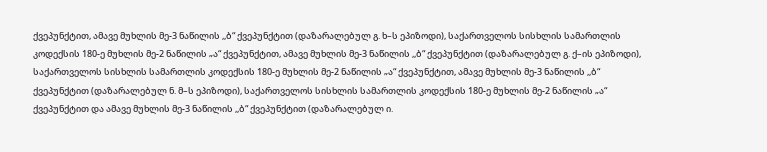ქვეპუნქტით, ამავე მუხლის მე-3 ნაწილის ,,ბ“ ქვეპუნქტით (დაზარალებულ გ. ხ–ს ეპიზოდი), საქართველოს სისხლის სამართლის კოდექსის 180-ე მუხლის მე-2 ნაწილის „ა“ ქვეპუნქტით, ამავე მუხლის მე-3 ნაწილის ,,ბ“ ქვეპუნქტით (დაზარალებულ გ. ქ–ის ეპიზოდი), საქართველოს სისხლის სამართლის კოდექსის 180-ე მუხლის მე-2 ნაწილის „ა“ ქვეპუნქტით, ამავე მუხლის მე-3 ნაწილის ,,ბ“ ქვეპუნქტით (დაზარალებულ ნ. მ–ს ეპიზოდი), საქართველოს სისხლის სამართლის კოდექსის 180-ე მუხლის მე-2 ნაწილის „ა“ ქვეპუნქტით და ამავე მუხლის მე-3 ნაწილის ,,ბ“ ქვეპუნქტით (დაზარალებულ ი.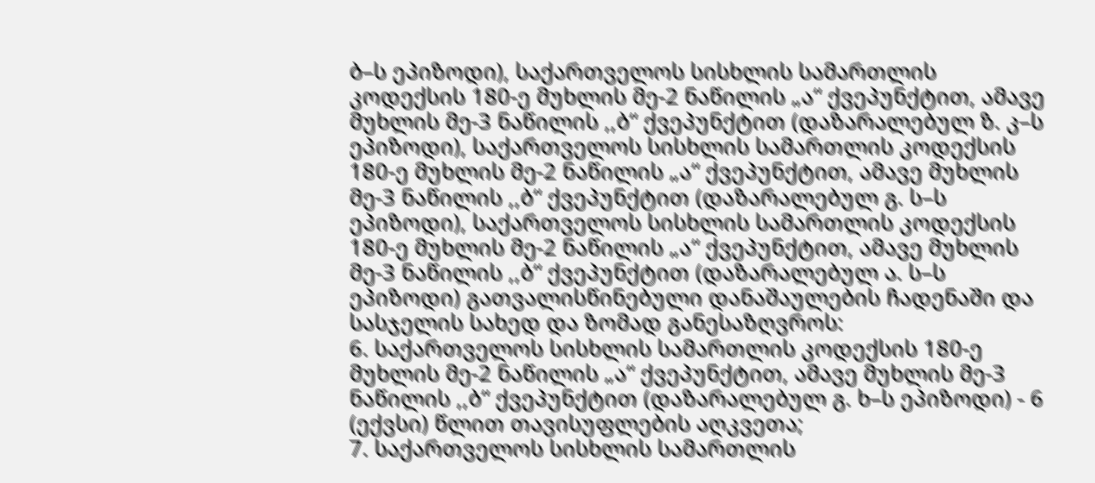ბ–ს ეპიზოდი), საქართველოს სისხლის სამართლის კოდექსის 180-ე მუხლის მე-2 ნაწილის „ა“ ქვეპუნქტით, ამავე მუხლის მე-3 ნაწილის ,,ბ“ ქვეპუნქტით (დაზარალებულ ზ. კ–ს ეპიზოდი), საქართველოს სისხლის სამართლის კოდექსის 180-ე მუხლის მე-2 ნაწილის „ა“ ქვეპუნქტით, ამავე მუხლის მე-3 ნაწილის ,,ბ“ ქვეპუნქტით (დაზარალებულ გ. ს–ს ეპიზოდი), საქართველოს სისხლის სამართლის კოდექსის 180-ე მუხლის მე-2 ნაწილის „ა“ ქვეპუნქტით, ამავე მუხლის მე-3 ნაწილის ,,ბ“ ქვეპუნქტით (დაზარალებულ ა. ს–ს ეპიზოდი) გათვალისწინებული დანაშაულების ჩადენაში და სასჯელის სახედ და ზომად განესაზღვროს:
6. საქართველოს სისხლის სამართლის კოდექსის 180-ე მუხლის მე-2 ნაწილის „ა“ ქვეპუნქტით, ამავე მუხლის მე-3 ნაწილის ,,ბ“ ქვეპუნქტით (დაზარალებულ გ. ხ–ს ეპიზოდი) - 6 (ექვსი) წლით თავისუფლების აღკვეთა;
7. საქართველოს სისხლის სამართლის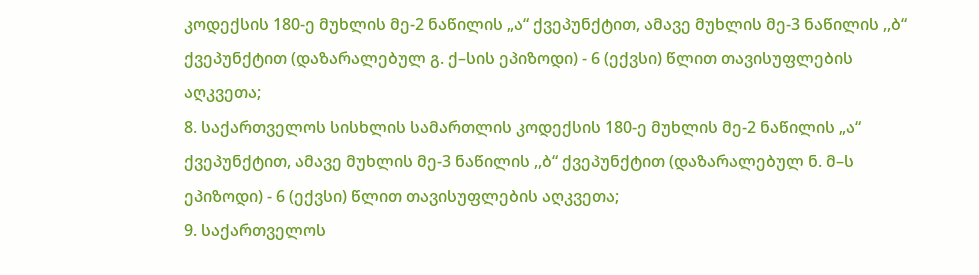კოდექსის 180-ე მუხლის მე-2 ნაწილის „ა“ ქვეპუნქტით, ამავე მუხლის მე-3 ნაწილის ,,ბ“ ქვეპუნქტით (დაზარალებულ გ. ქ–სის ეპიზოდი) - 6 (ექვსი) წლით თავისუფლების აღკვეთა;
8. საქართველოს სისხლის სამართლის კოდექსის 180-ე მუხლის მე-2 ნაწილის „ა“ ქვეპუნქტით, ამავე მუხლის მე-3 ნაწილის ,,ბ“ ქვეპუნქტით (დაზარალებულ ნ. მ–ს ეპიზოდი) - 6 (ექვსი) წლით თავისუფლების აღკვეთა;
9. საქართველოს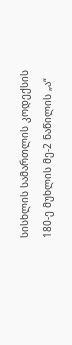სისხლის სამართლის კოდექსის 180-ე მუხლის მე-2 ნაწილის „ა“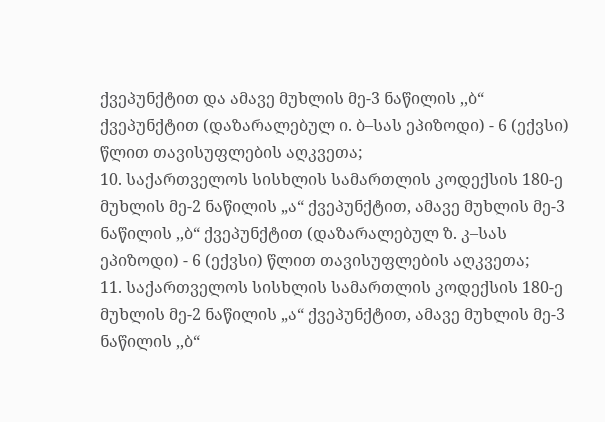ქვეპუნქტით და ამავე მუხლის მე-3 ნაწილის ,,ბ“ ქვეპუნქტით (დაზარალებულ ი. ბ–სას ეპიზოდი) - 6 (ექვსი) წლით თავისუფლების აღკვეთა;
10. საქართველოს სისხლის სამართლის კოდექსის 180-ე მუხლის მე-2 ნაწილის „ა“ ქვეპუნქტით, ამავე მუხლის მე-3 ნაწილის ,,ბ“ ქვეპუნქტით (დაზარალებულ ზ. კ–სას ეპიზოდი) - 6 (ექვსი) წლით თავისუფლების აღკვეთა;
11. საქართველოს სისხლის სამართლის კოდექსის 180-ე მუხლის მე-2 ნაწილის „ა“ ქვეპუნქტით, ამავე მუხლის მე-3 ნაწილის ,,ბ“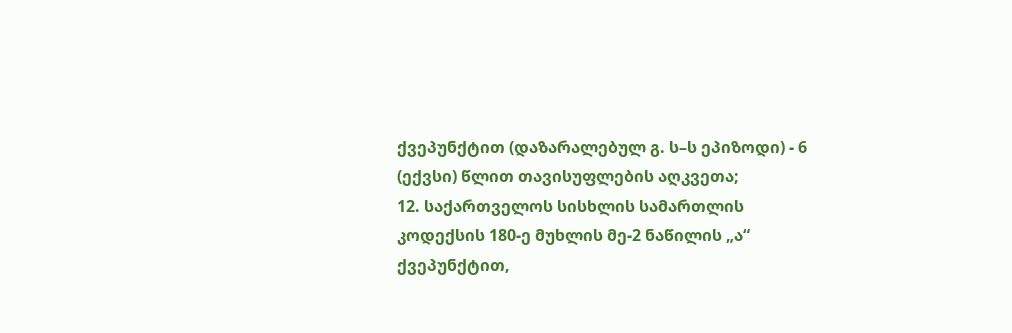ქვეპუნქტით (დაზარალებულ გ. ს–ს ეპიზოდი) - 6 (ექვსი) წლით თავისუფლების აღკვეთა;
12. საქართველოს სისხლის სამართლის კოდექსის 180-ე მუხლის მე-2 ნაწილის „ა“ ქვეპუნქტით,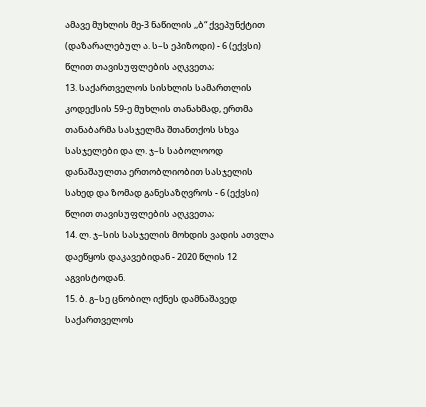ამავე მუხლის მე-3 ნაწილის ,,ბ“ ქვეპუნქტით (დაზარალებულ ა. ს–ს ეპიზოდი) - 6 (ექვსი) წლით თავისუფლების აღკვეთა;
13. საქართველოს სისხლის სამართლის კოდექსის 59-ე მუხლის თანახმად, ერთმა თანაბარმა სასჯელმა შთანთქოს სხვა სასჯელები და ლ. ჯ–ს საბოლოოდ დანაშაულთა ერთობლიობით სასჯელის სახედ და ზომად განესაზღვროს - 6 (ექვსი) წლით თავისუფლების აღკვეთა;
14. ლ. ჯ–სის სასჯელის მოხდის ვადის ათვლა დაეწყოს დაკავებიდან - 2020 წლის 12 აგვისტოდან.
15. ბ. გ–სე ცნობილ იქნეს დამნაშავედ საქართველოს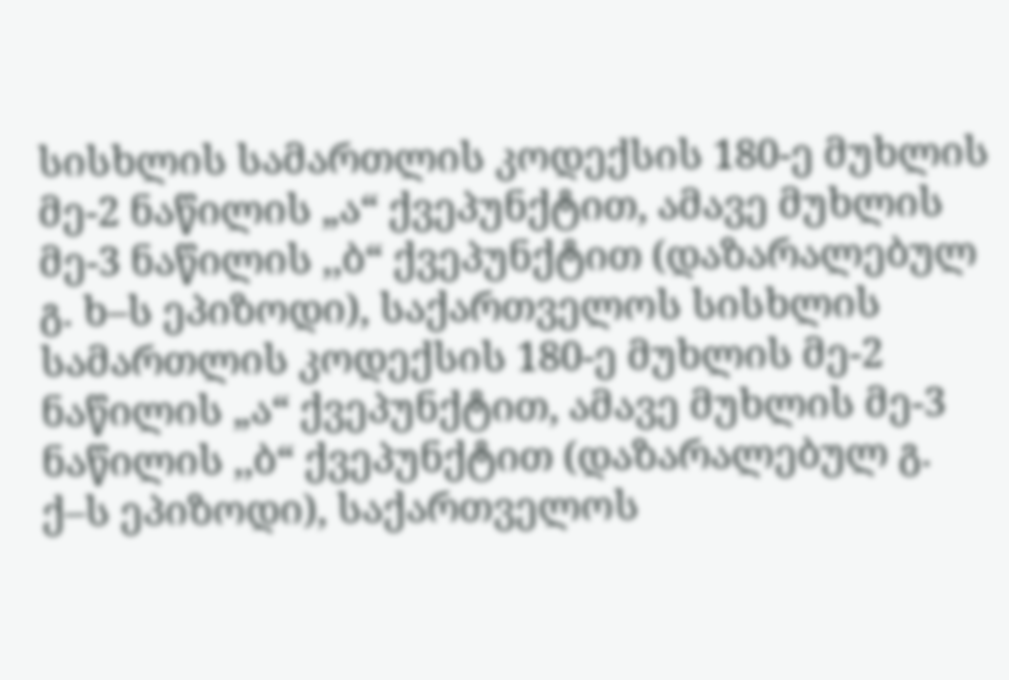სისხლის სამართლის კოდექსის 180-ე მუხლის მე-2 ნაწილის „ა“ ქვეპუნქტით, ამავე მუხლის მე-3 ნაწილის ,,ბ“ ქვეპუნქტით (დაზარალებულ გ. ხ–ს ეპიზოდი), საქართველოს სისხლის სამართლის კოდექსის 180-ე მუხლის მე-2 ნაწილის „ა“ ქვეპუნქტით, ამავე მუხლის მე-3 ნაწილის ,,ბ“ ქვეპუნქტით (დაზარალებულ გ. ქ–ს ეპიზოდი), საქართველოს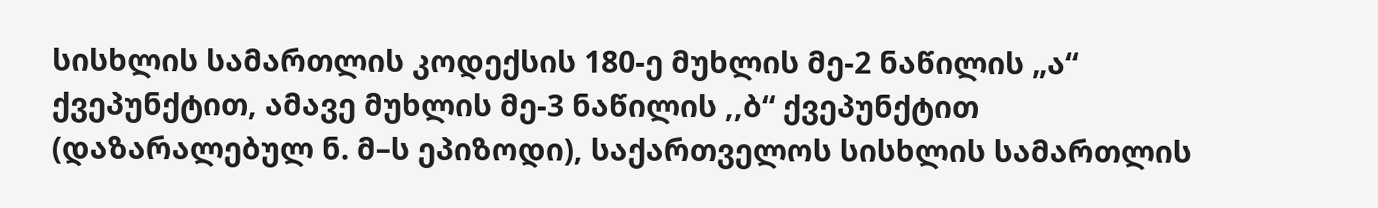სისხლის სამართლის კოდექსის 180-ე მუხლის მე-2 ნაწილის „ა“ ქვეპუნქტით, ამავე მუხლის მე-3 ნაწილის ,,ბ“ ქვეპუნქტით (დაზარალებულ ნ. მ–ს ეპიზოდი), საქართველოს სისხლის სამართლის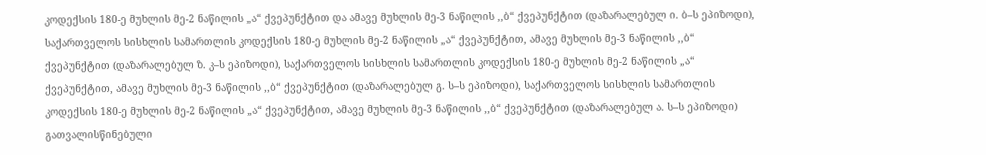კოდექსის 180-ე მუხლის მე-2 ნაწილის „ა“ ქვეპუნქტით და ამავე მუხლის მე-3 ნაწილის ,,ბ“ ქვეპუნქტით (დაზარალებულ ი. ბ–ს ეპიზოდი), საქართველოს სისხლის სამართლის კოდექსის 180-ე მუხლის მე-2 ნაწილის „ა“ ქვეპუნქტით, ამავე მუხლის მე-3 ნაწილის ,,ბ“ ქვეპუნქტით (დაზარალებულ ზ. კ–ს ეპიზოდი), საქართველოს სისხლის სამართლის კოდექსის 180-ე მუხლის მე-2 ნაწილის „ა“ ქვეპუნქტით, ამავე მუხლის მე-3 ნაწილის ,,ბ“ ქვეპუნქტით (დაზარალებულ გ. ს–ს ეპიზოდი), საქართველოს სისხლის სამართლის კოდექსის 180-ე მუხლის მე-2 ნაწილის „ა“ ქვეპუნქტით, ამავე მუხლის მე-3 ნაწილის ,,ბ“ ქვეპუნქტით (დაზარალებულ ა. ს–ს ეპიზოდი) გათვალისწინებული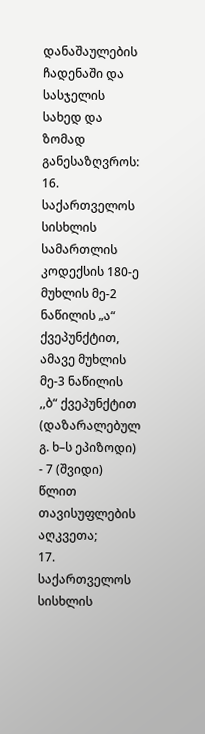დანაშაულების ჩადენაში და სასჯელის სახედ და ზომად განესაზღვროს:
16. საქართველოს სისხლის სამართლის კოდექსის 180-ე მუხლის მე-2 ნაწილის „ა“ ქვეპუნქტით, ამავე მუხლის მე-3 ნაწილის ,,ბ“ ქვეპუნქტით (დაზარალებულ გ. ხ–ს ეპიზოდი) - 7 (შვიდი) წლით თავისუფლების აღკვეთა;
17. საქართველოს სისხლის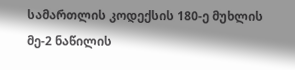სამართლის კოდექსის 180-ე მუხლის მე-2 ნაწილის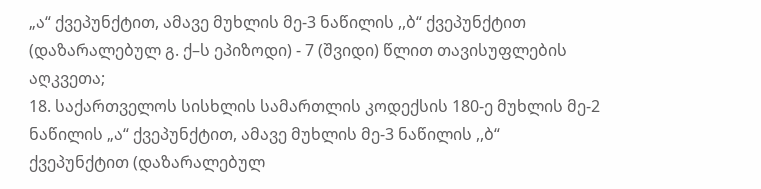„ა“ ქვეპუნქტით, ამავე მუხლის მე-3 ნაწილის ,,ბ“ ქვეპუნქტით (დაზარალებულ გ. ქ–ს ეპიზოდი) - 7 (შვიდი) წლით თავისუფლების აღკვეთა;
18. საქართველოს სისხლის სამართლის კოდექსის 180-ე მუხლის მე-2 ნაწილის „ა“ ქვეპუნქტით, ამავე მუხლის მე-3 ნაწილის ,,ბ“ ქვეპუნქტით (დაზარალებულ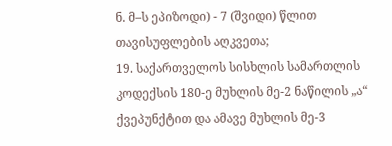ნ. მ–ს ეპიზოდი) - 7 (შვიდი) წლით თავისუფლების აღკვეთა;
19. საქართველოს სისხლის სამართლის კოდექსის 180-ე მუხლის მე-2 ნაწილის „ა“ ქვეპუნქტით და ამავე მუხლის მე-3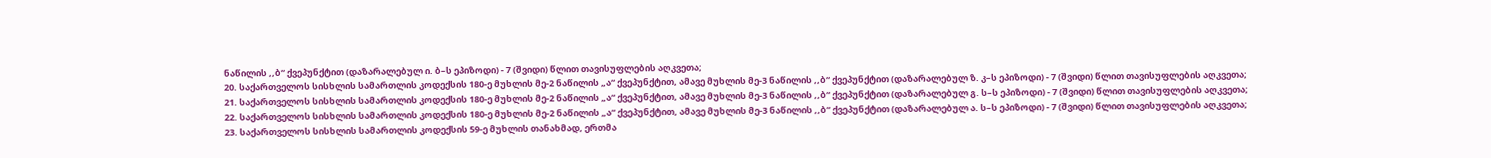ნაწილის ,,ბ“ ქვეპუნქტით (დაზარალებულ ი. ბ–ს ეპიზოდი) - 7 (შვიდი) წლით თავისუფლების აღკვეთა;
20. საქართველოს სისხლის სამართლის კოდექსის 180-ე მუხლის მე-2 ნაწილის „ა“ ქვეპუნქტით, ამავე მუხლის მე-3 ნაწილის ,,ბ“ ქვეპუნქტით (დაზარალებულ ზ. კ–ს ეპიზოდი) - 7 (შვიდი) წლით თავისუფლების აღკვეთა;
21. საქართველოს სისხლის სამართლის კოდექსის 180-ე მუხლის მე-2 ნაწილის „ა“ ქვეპუნქტით, ამავე მუხლის მე-3 ნაწილის ,,ბ“ ქვეპუნქტით (დაზარალებულ გ. ს–ს ეპიზოდი) - 7 (შვიდი) წლით თავისუფლების აღკვეთა;
22. საქართველოს სისხლის სამართლის კოდექსის 180-ე მუხლის მე-2 ნაწილის „ა“ ქვეპუნქტით, ამავე მუხლის მე-3 ნაწილის ,,ბ“ ქვეპუნქტით (დაზარალებულ ა. ს–ს ეპიზოდი) - 7 (შვიდი) წლით თავისუფლების აღკვეთა;
23. საქართველოს სისხლის სამართლის კოდექსის 59-ე მუხლის თანახმად, ერთმა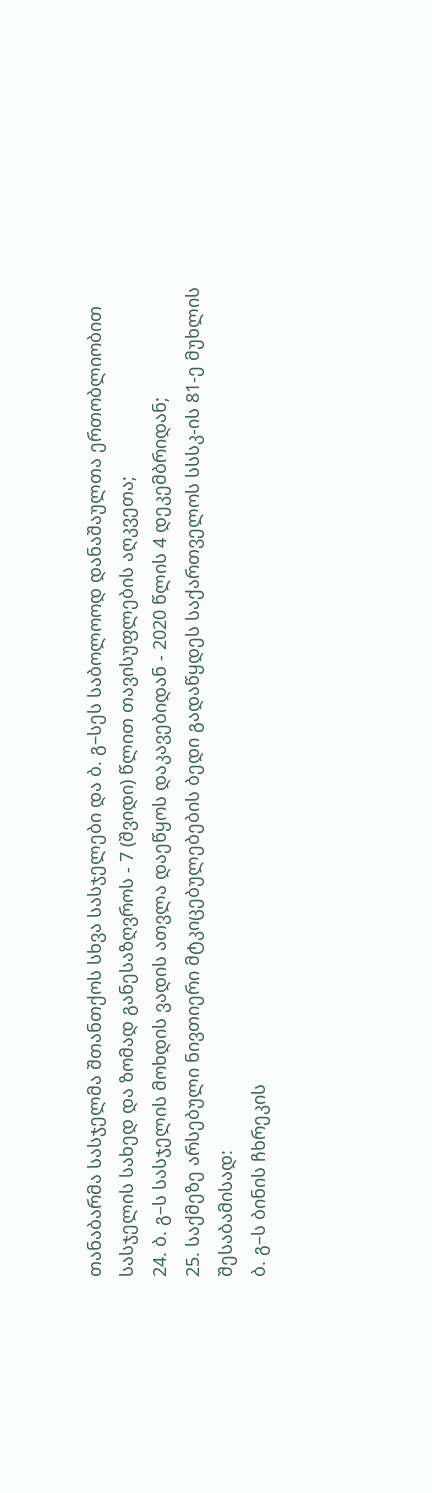თანაბარმა სასჯელმა შთანთქოს სხვა სასჯელები და ბ. გ–სეს საბოლოოდ დანაშაულთა ერთობლიობით სასჯელის სახედ და ზომად განესაზღვროს - 7 (შვიდი) წლით თავისუფლების აღკვეთა;
24. ბ. გ–ს სასჯელის მოხდის ვადის ათვლა დაეწყოს დაკავებიდან - 2020 წლის 4 დეკემბრიდან;
25. საქმეზე არსებული ნივთიერი მტკიცებულებების ბედი გადაწყდეს საქართველოს სსსკ-ის 81-ე მუხლის შესაბამისად:
ბ. გ–ს ბინის ჩხრეკის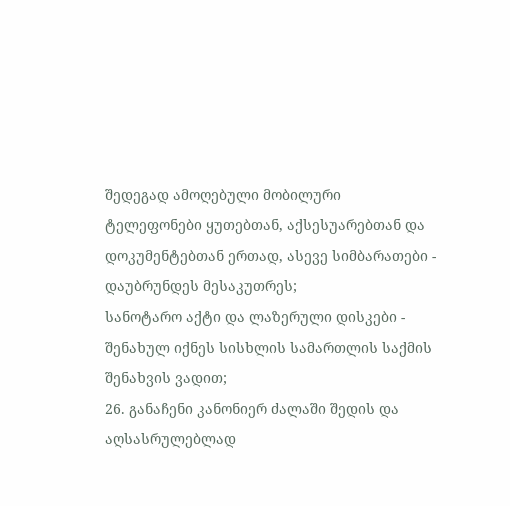შედეგად ამოღებული მობილური ტელეფონები ყუთებთან, აქსესუარებთან და დოკუმენტებთან ერთად, ასევე სიმბარათები - დაუბრუნდეს მესაკუთრეს;
სანოტარო აქტი და ლაზერული დისკები - შენახულ იქნეს სისხლის სამართლის საქმის შენახვის ვადით;
26. განაჩენი კანონიერ ძალაში შედის და აღსასრულებლად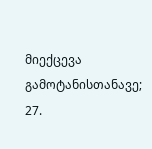მიექცევა გამოტანისთანავე;
27.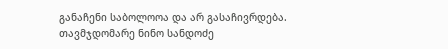განაჩენი საბოლოოა და არ გასაჩივრდება.
თავმჯდომარე ნინო სანდოძე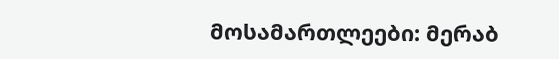მოსამართლეები: მერაბ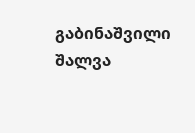გაბინაშვილი
შალვა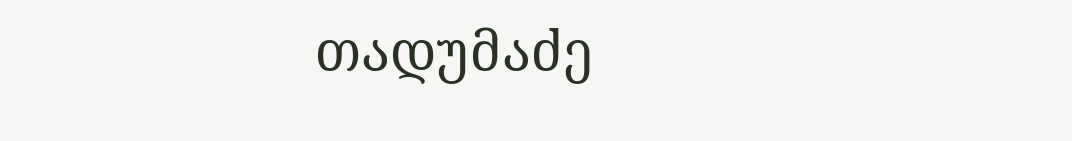თადუმაძე